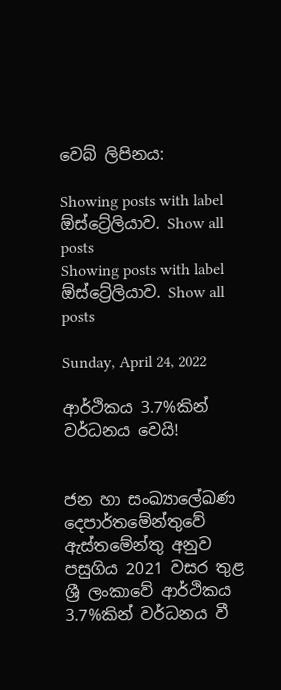වෙබ් ලිපිනය:

Showing posts with label ඕස්ට්‍රේලියාව. Show all posts
Showing posts with label ඕස්ට්‍රේලියාව. Show all posts

Sunday, April 24, 2022

ආර්ථිකය 3.7%කින් වර්ධනය වෙයි!


ජන හා සංඛ්‍යාලේඛණ දෙපාර්තමේන්තුවේ ඇස්තමේන්තු අනුව පසුගිය 2021 වසර තුළ ශ්‍රී ලංකාවේ ආර්ථිකය 3.7%කින් වර්ධනය වී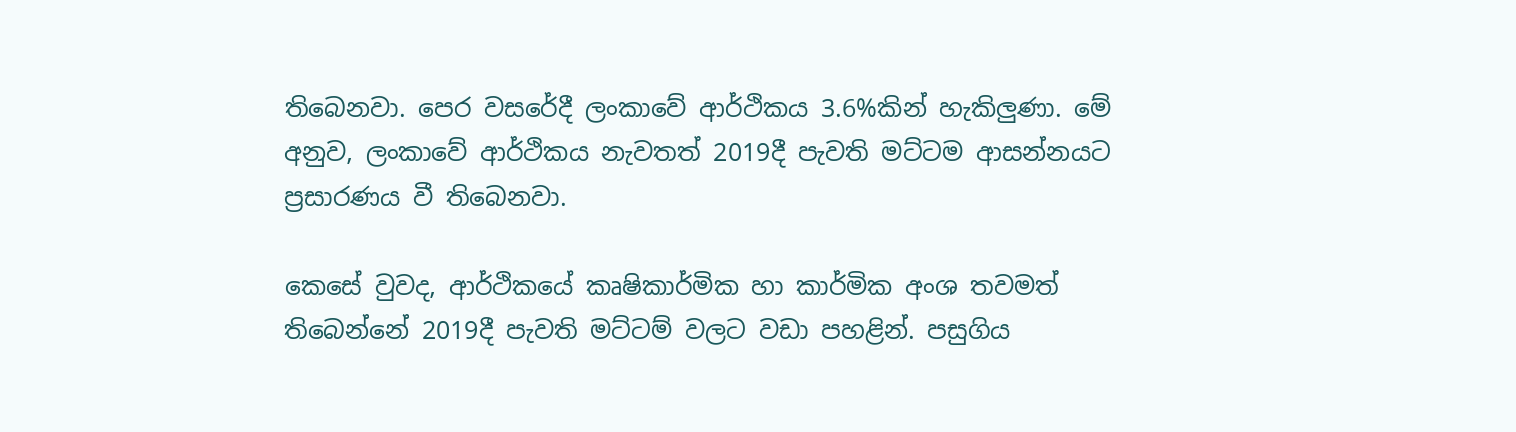තිබෙනවා. පෙර වසරේදී ලංකාවේ ආර්ථිකය 3.6%කින් හැකිලුණා. මේ අනුව, ලංකාවේ ආර්ථිකය නැවතත් 2019දී පැවති මට්ටම ආසන්නයට ප්‍රසාරණය වී තිබෙනවා.

කෙසේ වුවද, ආර්ථිකයේ කෘෂිකාර්මික හා කාර්මික අංශ තවමත් තිබෙන්නේ 2019දී පැවති මට්ටම් වලට වඩා පහළින්. පසුගිය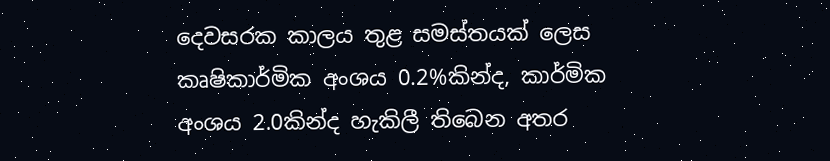දෙවසරක කාලය තුළ සමස්තයක් ලෙස කෘෂිකාර්මික අංශය 0.2%කින්ද, කාර්මික අංශය 2.0කින්ද හැකිලී තිබෙන අතර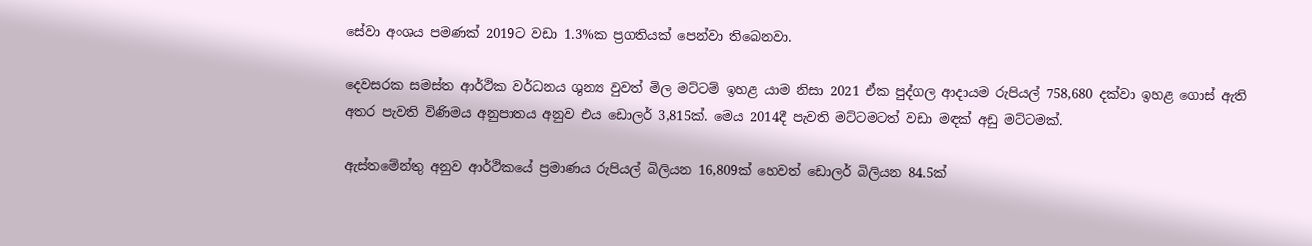සේවා අංශය පමණක් 2019ට වඩා 1.3%ක ප්‍රගතියක් පෙන්වා තිබෙනවා.

දෙවසරක සමස්ත ආර්ථික වර්ධනය ශුන්‍ය වුවත් මිල මට්ටම් ඉහළ යාම නිසා 2021 ඒක පුද්ගල ආදායම රුපියල් 758,680 දක්වා ඉහළ ගොස් ඇති අතර පැවති විණිමය අනුපාතය අනුව එය ඩොලර් 3,815ක්. මෙය 2014දී පැවති මට්ටමටත් වඩා මඳක් අඩු මට්ටමක්.

ඇස්තමේන්තු අනුව ආර්ථිකයේ ප්‍රමාණය රුපියල් බිලියන 16,809ක් හෙවත් ඩොලර් බිලියන 84.5ක්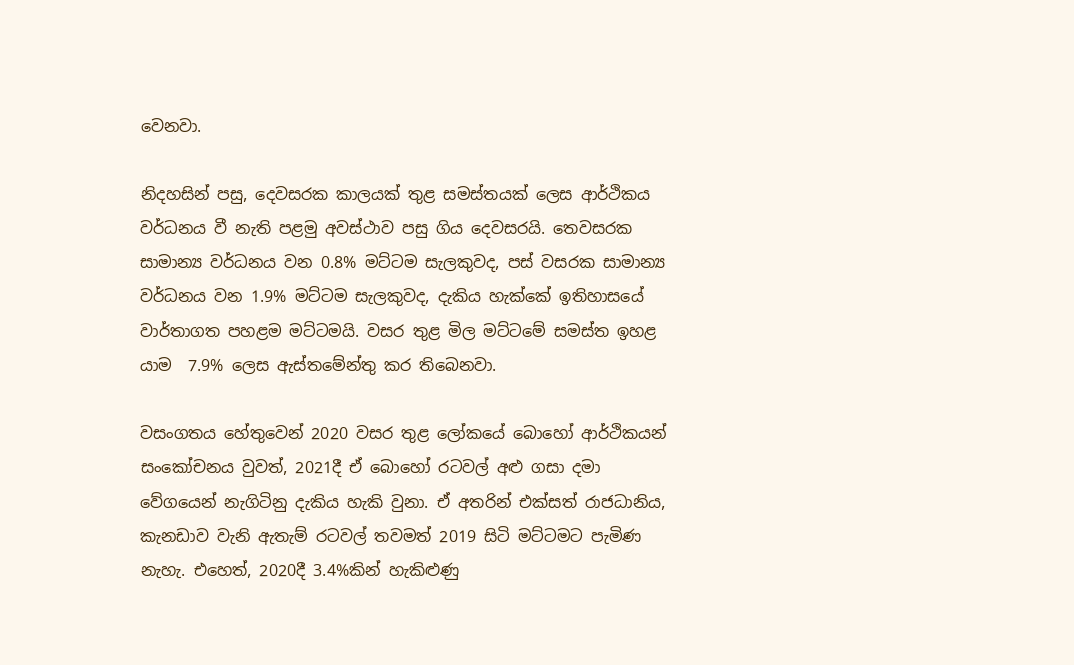වෙනවා.

නිදහසින් පසු, දෙවසරක කාලයක් තුළ සමස්තයක් ලෙස ආර්ථිකය වර්ධනය වී නැති පළමු අවස්ථාව පසු ගිය දෙවසරයි. තෙවසරක සාමාන්‍ය වර්ධනය වන 0.8% මට්ටම සැලකුවද, පස් වසරක සාමාන්‍ය වර්ධනය වන 1.9% මට්ටම සැලකුවද, දැකිය හැක්කේ ඉතිහාසයේ වාර්තාගත පහළම මට්ටමයි. වසර තුළ මිල මට්ටමේ සමස්ත ඉහළ යාම  7.9% ලෙස ඇස්තමේන්තු කර තිබෙනවා.

වසංගතය හේතුවෙන් 2020 වසර තුළ ලෝකයේ බොහෝ ආර්ථිකයන් සංකෝචනය වුවත්, 2021දී ඒ බොහෝ රටවල් අළු ගසා දමා වේගයෙන් නැගිටිනු දැකිය හැකි වුනා. ඒ අතරින් එක්සත් රාජධානිය, කැනඩාව වැනි ඇතැම් රටවල් තවමත් 2019 සිටි මට්ටමට පැමිණ නැහැ. එහෙත්, 2020දී 3.4%කින් හැකිළුණු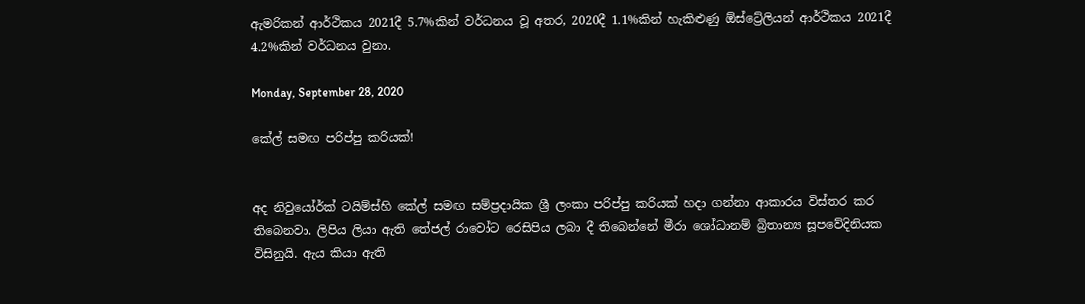ඇමරිකන් ආර්ථිකය 2021දී 5.7%කින් වර්ධනය වූ අතර, 2020දී 1.1%කින් හැකිළුණු ඕස්ට්‍රේලියන් ආර්ථිකය 2021දී 4.2%කින් වර්ධනය වුනා.

Monday, September 28, 2020

කේල් සමඟ පරිප්පු කරියක්!


අද නිවුයෝර්ක් ටයිම්ස්හි කේල් සමඟ සම්ප්‍රදායික ශ්‍රී ලංකා පරිප්පු කරියක් හදා ගන්නා ආකාරය විස්තර කර තිබෙනවා. ලිපිය ලියා ඇති තේජල් රාවෝට රෙසිපිය ලබා දී තිබෙන්නේ මීරා ශෝධානම් බ්‍රිතාන්‍ය සූපවේදිනියක විසිනුයි. ඇය කියා ඇති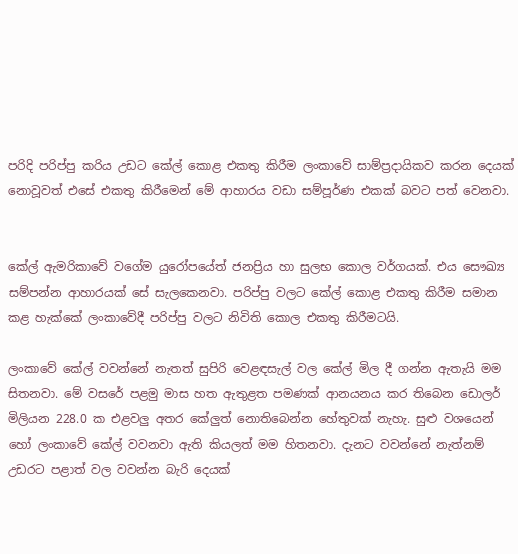පරිදි පරිප්පු කරිය උඩට කේල් කොළ එකතු කිරීම ලංකාවේ සාම්ප්‍රදායිකව කරන දෙයක් නොවූවත් එසේ එකතු කිරීමෙන් මේ ආහාරය වඩා සම්පූර්ණ එකක් බවට පත් වෙනවා.


කේල් ඇමරිකාවේ වගේම යුරෝපයේත් ජනප්‍රිය හා සුලභ කොල වර්ගයක්. එය සෞඛ්‍ය සම්පන්න ආහාරයක් සේ සැලකෙනවා. පරිප්පු වලට කේල් කොළ එකතු කිරීම සමාන කළ හැක්කේ ලංකාවේදී පරිප්පු වලට නිවිති කොල එකතු කිරීමටයි.

ලංකාවේ කේල් වවන්නේ නැතත් සුපිරි වෙළඳසැල් වල කේල් මිල දී ගන්න ඇතැයි මම සිතනවා. මේ වසරේ පළමු මාස හත ඇතුළත පමණක් ආනයනය කර තිබෙන ඩොලර් මිලියන 228.0 ක එළවලු අතර කේලුත් නොතිබෙන්න හේතුවක් නැහැ. සුළු වශයෙන් හෝ ලංකාවේ කේල් වවනවා ඇති කියලත් මම හිතනවා. දැනට වවන්නේ නැත්නම් උඩරට පළාත් වල වවන්න බැරි දෙයක්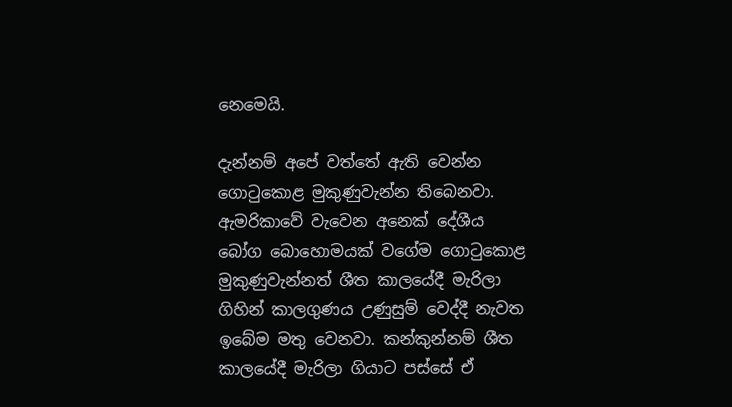නෙමෙයි.

දැන්නම් අපේ වත්තේ ඇති වෙන්න ගොටුකොළ මුකුණුවැන්න තිබෙනවා. ඇමරිකාවේ වැවෙන අනෙක් දේශීය බෝග බොහොමයක් වගේම ගොටුකොළ මුකුණුවැන්නත් ශීත කාලයේදී මැරිලා ගිහින් කාලගුණය උණුසුම් වෙද්දී නැවත ඉබේම මතු වෙනවා. කන්කුන්නම් ශීත කාලයේදී මැරිලා ගියාට පස්සේ ඒ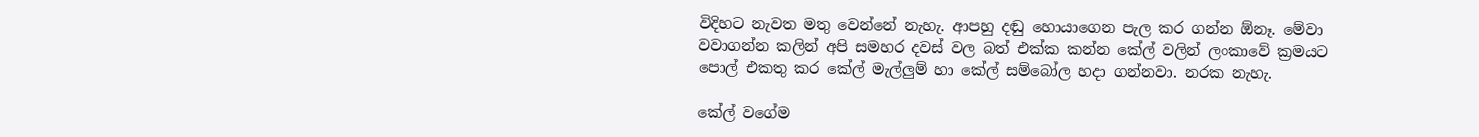විදිහට නැවත මතු වෙන්නේ නැහැ. ආපහු දඬු හොයාගෙන පැල කර ගන්න ඕනෑ. මේවා වවාගන්න කලින් අපි සමහර දවස් වල බත් එක්ක කන්න කේල් වලින් ලංකාවේ ක්‍රමයට පොල් එකතු කර කේල් මැල්ලුම් හා කේල් සම්බෝල හදා ගන්නවා. නරක නැහැ.

කේල් වගේම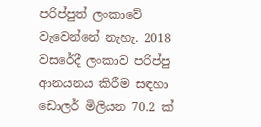පරිප්පුත් ලංකාවේ වැවෙන්නේ නැහැ. 2018 වසරේදී ලංකාව පරිප්පු ආනයනය කිරීම සඳහා ඩොලර් මිලියන 70.2 ක්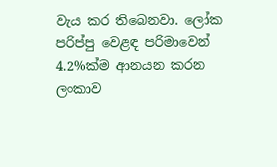වැය කර තිබෙනවා. ලෝක පරිප්පු වෙළඳ පරිමාවෙන් 4.2%ක්ම ආනයන කරන ලංකාව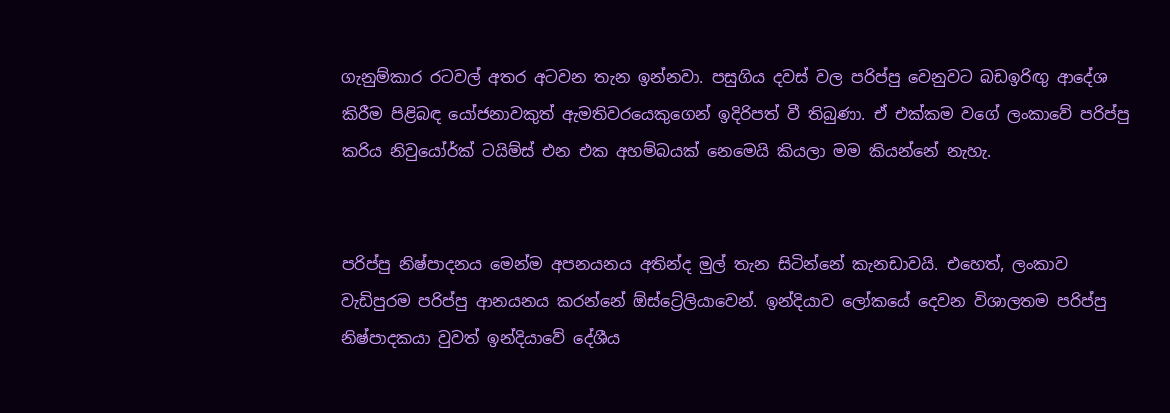ගැනුම්කාර රටවල් අතර අටවන තැන ඉන්නවා. පසුගිය දවස් වල පරිප්පු වෙනුවට බඩඉරිඟු ආදේශ කිරීම පිළිබඳ යෝජනාවකුත් ඇමතිවරයෙකුගෙන් ඉදිරිපත් වී තිබුණා. ඒ එක්කම වගේ ලංකාවේ පරිප්පු කරිය නිවුයෝර්ක් ටයිම්ස් එන එක අහම්බයක් නෙමෙයි කියලා මම කියන්නේ නැහැ.


පරිප්පු නිෂ්පාදනය මෙන්ම අපනයනය අතින්ද මුල් තැන සිටින්නේ කැනඩාවයි. එහෙත්, ලංකාව වැඩිපුරම පරිප්පු ආනයනය කරන්නේ ඕස්ට්‍රේලියාවෙන්. ඉන්දියාව ලෝකයේ දෙවන විශාලතම පරිප්පු නිෂ්පාදකයා වුවත් ඉන්දියාවේ දේශීය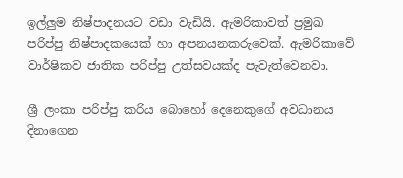ඉල්ලුම නිෂ්පාදනයට වඩා වැඩියි. ඇමරිකාවත් ප්‍රමුඛ පරිප්පු නිෂ්පාදකයෙක් හා අපනයනකරුවෙක්. ඇමරිකාවේ වාර්ෂිකව ජාතික පරිප්පු උත්සවයක්ද පැවැත්වෙනවා.

ශ්‍රී ලංකා පරිප්පු කරිය බොහෝ දෙනෙකුගේ අවධානය දිනාගෙන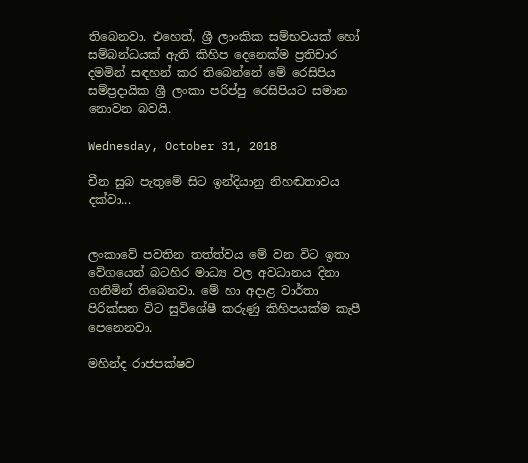තිබෙනවා. එහෙත්, ශ්‍රී ලාංකික සම්භවයක් හෝ සම්බන්ධයක් ඇති කිහිප දෙනෙක්ම ප්‍රතිචාර දමමින් සඳහන් කර තිබෙන්නේ මේ රෙසිපිය සම්ප්‍රදායික ශ්‍රී ලංකා පරිප්පු රෙසිපියට සමාන නොවන බවයි.

Wednesday, October 31, 2018

චීන සුබ පැතුමේ සිට ඉන්දියානු නිහඬතාවය දක්වා...


ලංකාවේ පවතින තත්ත්වය මේ වන විට ඉතා වේගයෙන් බටහිර මාධ්‍ය වල අවධානය දිනා ගනිමින් තිබෙනවා. මේ හා අදාළ වාර්තා පිරික්සන විට සුවිශේෂී කරුණු කිහිපයක්ම කැපී පෙනෙනවා.

මහින්ද රාජපක්ෂව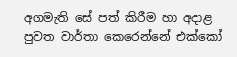අගමැති සේ පත් කිරීම හා අදාළ පුවත වාර්තා කෙරෙන්නේ එක්කෝ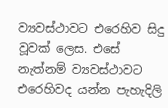ව්‍යවස්ථාවට එරෙහිව සිදු වූවක් ලෙස. එසේ නැත්නම් ව්‍යවස්ථාවට එරෙහිවද යන්න පැහැදිලි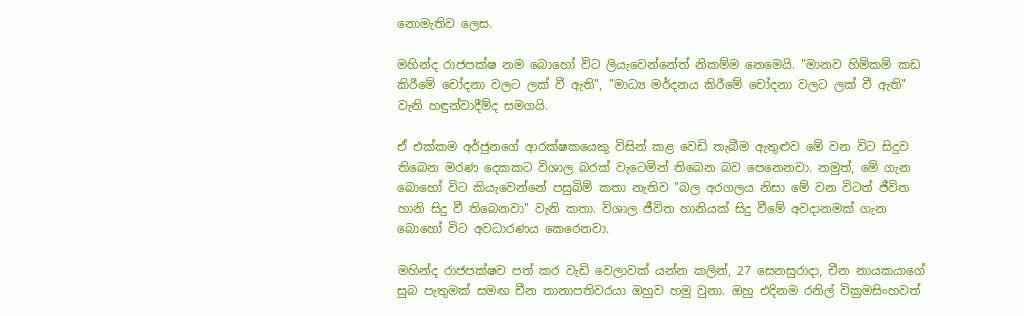නොමැතිව ලෙස.

මහින්ද රාජපක්ෂ නම බොහෝ විට ලියැවෙන්නේත් නිකම්ම නෙමෙයි. "මානව හිමිකම් කඩ කිරීමේ චෝදනා වලට ලක් වී ඇති", "මාධ්‍ය මර්දනය කිරීමේ චෝදනා වලට ලක් වී ඇති" වැනි හඳුන්වාදීම්ද සමගයි.

ඒ එක්කම අර්ජුනගේ ආරක්ෂකයෙකු විසින් කළ වෙඩි තැබීම ඇතුළුව මේ වන විට සිදුව තිබෙන මරණ දෙකකට විශාල බරක් වැටෙමින් තිබෙන බව පෙනෙනවා. නමුත්, මේ ගැන බොහෝ විට කියැවෙන්නේ පසුබිම් කතා නැතිව "බල අරගලය නිසා මේ වන විටත් ජීවිත හානි සිදු වී තිබෙනවා" වැනි කතා. විශාල ජීවිත හානියක් සිදු වීමේ අවදානමක් ගැන බොහෝ විට අවධාරණය කෙරෙනවා.

මහින්ද රාජපක්ෂව පත් කර වැඩි වෙලාවක් යන්න කලින්, 27 සෙනසුරාදා, චීන නායකයාගේ සුබ පැතුමක් සමඟ චීන තානාපතිවරයා ඔහුව හමු වුනා. ඔහු එදිනම රනිල් වික්‍රමසිංහවත්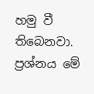හමු වී තිබෙනවා. ප්‍රශ්නය මේ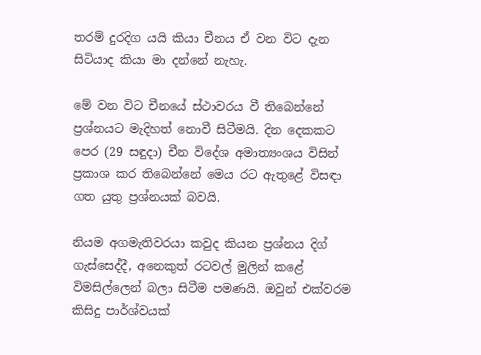තරම් දුරදිග යයි කියා චීනය ඒ වන විට දැන සිටියාද කියා මා දන්නේ නැහැ.

මේ වන විට චීනයේ ස්ථාවරය වී තිබෙන්නේ ප්‍රශ්නයට මැදිහත් නොවී සිටීමයි. දින දෙකකට පෙර (29 සඳුදා) චීන විදේශ අමාත්‍යංශය විසින් ප්‍රකාශ කර තිබෙන්නේ මෙය රට ඇතුළේ විසඳා ගත යුතු ප්‍රශ්නයක් බවයි.

නියම අගමැතිවරයා කවුද කියන ප්‍රශ්නය දිග් ගැස්සෙද්දී, අනෙකුත් රටවල් මුලින් කළේ විමසිල්ලෙන් බලා සිටීම පමණයි. ඔවුන් එක්වරම කිසිදු පාර්ශ්වයක්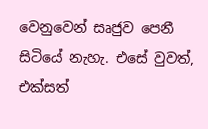වෙනුවෙන් සෘජුව පෙනී සිටියේ නැහැ. එසේ වුවත්, එක්සත්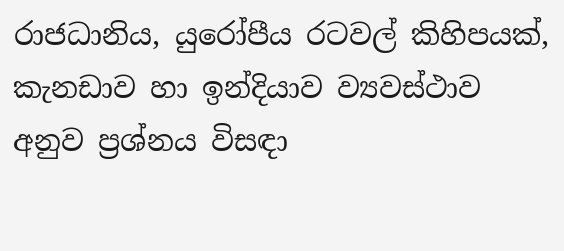රාජධානිය, යුරෝපීය රටවල් කිහිපයක්, කැනඩාව හා ඉන්දියාව ව්‍යවස්ථාව අනුව ප්‍රශ්නය විසඳා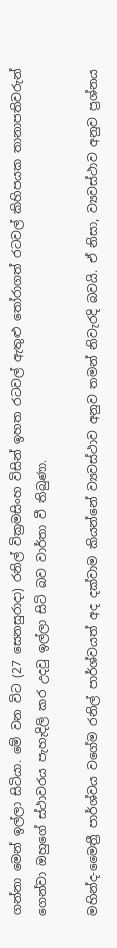ගන්නා මෙන් ඉල්ලා සිටියා. මේ වන විට (27 සෙනසුරාදා) රනිල් වික්‍රමසිංහ විසින් ඉහත රටවල් ඇතුළු තෝරාගත් රටවල් කිහිපයක තානාපතිවරුන් ගෙන්වා ඔහුගේ ස්ථාවරය පැහැදිලි කර උදවු ඉල්ලා සිටි බව වාර්තා වී තිබුණා.

මහින්ද-මෛත්‍රී පාර්ශ්වය වගේම රනිල් පාර්ශ්වයත් අද දක්වාම කියන්නේ ව්‍යවස්ථාව අනුව තමන් නිවැරදි බවයි. ඒ නිසා, ව්‍යවස්ථාව අනුව ප්‍රශ්නය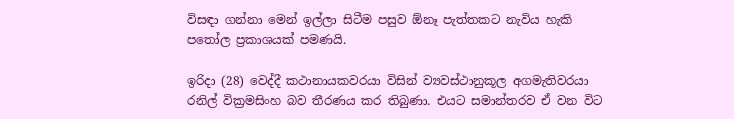විසඳා ගන්නා මෙන් ඉල්ලා සිටීම පසුව ඕනෑ පැත්තකට නැවිය හැකි පතෝල ප්‍රකාශයක් පමණයි.

ඉරිදා (28) වෙද්දී කථානායකවරයා විසින් ව්‍යවස්ථානුකූල අගමැතිවරයා රනිල් වික්‍රමසිංහ බව තීරණය කර තිබුණා. එයට සමාන්තරව ඒ වන විට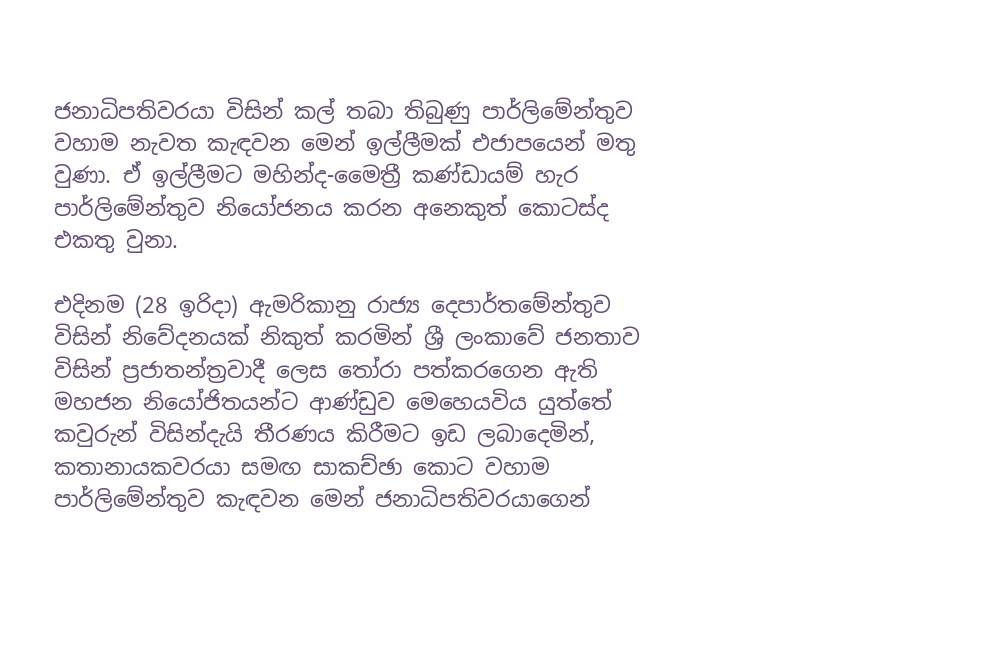ජනාධිපතිවරයා විසින් කල් තබා තිබුණු පාර්ලිමේන්තුව වහාම නැවත කැඳවන මෙන් ඉල්ලීමක් එජාපයෙන් මතු වුණා. ඒ ඉල්ලීමට මහින්ද-මෛත්‍රී කණ්ඩායම් හැර පාර්ලිමේන්තුව නියෝජනය කරන අනෙකුත් කොටස්ද එකතු වුනා.

එදිනම (28 ඉරිදා) ඇමරිකානු රාජ්‍ය දෙපාර්තමේන්තුව විසින් නිවේදනයක් නිකුත් කරමින් ශ්‍රී ලංකාවේ ජනතාව විසින් ප්‍රජාතන්ත්‍රවාදී ලෙස තෝරා පත්කරගෙන ඇති මහජන නියෝජිතයන්ට ආණ්ඩුව මෙහෙයවිය යුත්තේ කවුරුන් විසින්දැයි තීරණය කිරීමට ඉඩ ලබාදෙමින්, කතානායකවරයා සමඟ සාකච්ඡා කොට වහාම පාර්ලිමේන්තුව කැඳවන මෙන් ජනාධිපතිවරයාගෙන්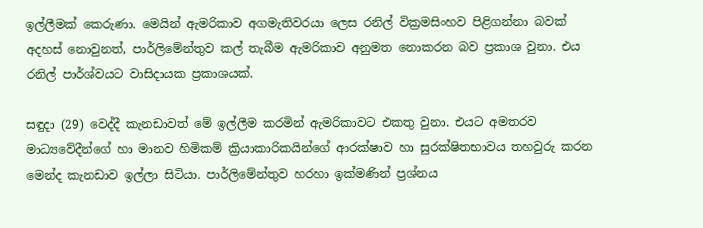ඉල්ලීමක් කෙරුණා. මෙයින් ඇමරිකාව අගමැතිවරයා ලෙස රනිල් වික්‍රමසිංහව පිළිගන්නා බවක් අදහස් නොවුනත්, පාර්ලිමේන්තුව කල් තැබීම ඇමරිකාව අනුමත නොකරන බව ප්‍රකාශ වුනා. එය රනිල් පාර්ශ්වයට වාසිදායක ප්‍රකාශයක්.

සඳුදා (29) වෙද්දී කැනඩාවත් මේ ඉල්ලීම කරමින් ඇමරිකාවට එකතු වුනා. එයට අමතරව මාධ්‍යවේදීන්ගේ හා මානව හිමිකම් ක්‍රියාකාරිකයින්ගේ ආරක්ෂාව හා සුරක්ෂිතභාවය තහවුරු කරන මෙන්ද කැනඩාව ඉල්ලා සිටියා. පාර්ලිමේන්තුව හරහා ඉක්මණින් ප්‍රශ්නය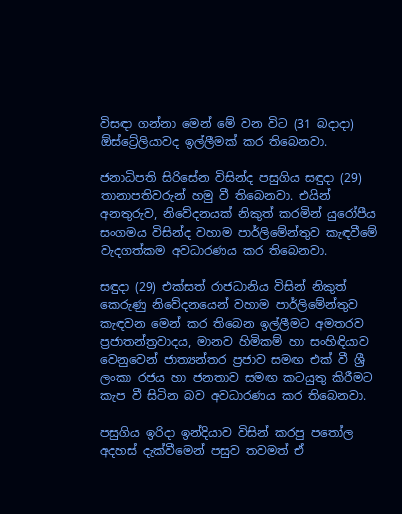විසඳා ගන්නා මෙන් මේ වන විට (31 බදාදා) ඕස්ට්‍රේලියාවද ඉල්ලීමක් කර තිබෙනවා.

ජනාධිපති සිරිසේන විසින්ද පසුගිය සඳුදා (29) තානාපතිවරුන් හමු වී තිබෙනවා. එයින් අනතුරුව, නිවේදනයක් නිකුත් කරමින් යුරෝපීය සංගමය විසින්ද වහාම පාර්ලිමේන්තුව කැඳවීමේ වැදගත්කම අවධාරණය කර තිබෙනවා.

සඳුදා (29) එක්සත් රාජධානිය විසින් නිකුත් කෙරුණු නිවේදනයෙන් වහාම පාර්ලිමේන්තුව කැඳවන මෙන් කර තිබෙන ඉල්ලීමට අමතරව ප්‍රජාතන්ත්‍රවාදය, මානව හිමිකම් හා සංහිඳියාව වෙනුවෙන් ජාත්‍යන්තර ප්‍රජාව සමඟ එක් වී ශ්‍රී ලංකා රජය හා ජනතාව සමඟ කටයුතු කිරීමට කැප වී සිටින බව අවධාරණය කර තිබෙනවා.

පසුගිය ඉරිදා ඉන්දියාව විසින් කරපු පතෝල අදහස් දැක්වීමෙන් පසුව තවමත් ඒ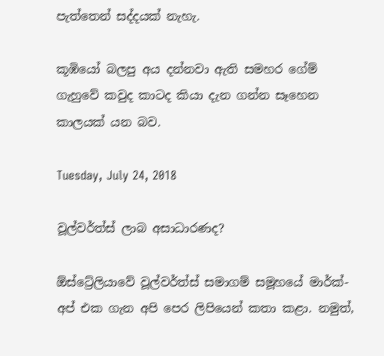පැත්තෙන් සද්දයක් නැහැ.

කූඹියෝ බලපු අය දන්නවා ඇති සමහර ගේම් ගැහුවේ කවුද කාටද කියා දැන ගන්න සෑහෙන කාලයක් යන බව.

Tuesday, July 24, 2018

වූල්වර්ත්ස් ලාබ අසාධාරණද?

ඕස්ට්‍රේලියාවේ වූල්වර්ත්ස් සමාගම් සමූහයේ මාර්ක්-අප් එක ගැන අපි පෙර ලිපියෙන් කතා කළා. නමුත්,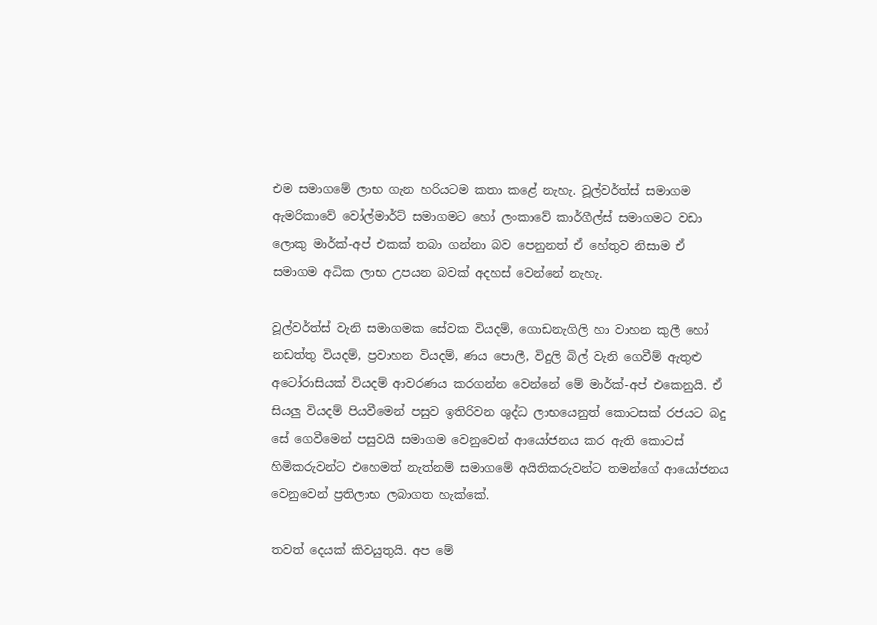එම සමාගමේ ලාභ ගැන හරියටම කතා කළේ නැහැ. වූල්වර්ත්ස් සමාගම ඇමරිකාවේ වෝල්මාර්ට් සමාගමට හෝ ලංකාවේ කාර්ගීල්ස් සමාගමට වඩා ලොකු මාර්ක්-අප් එකක් තබා ගන්නා බව පෙනුනත් ඒ හේතුව නිසාම ඒ සමාගම අධික ලාභ උපයන බවක් අදහස් වෙන්නේ නැහැ.

වූල්වර්ත්ස් වැනි සමාගමක සේවක වියදම්, ගොඩනැගිලි හා වාහන කුලී හෝ නඩත්තු වියදම්, ප්‍රවාහන වියදම්, ණය පොලී, විදුලි බිල් වැනි ගෙවීම් ඇතුළු අටෝරාසියක් වියදම් ආවරණය කරගන්න වෙන්නේ මේ මාර්ක්-අප් එකෙනුයි. ඒ සියලු වියදම් පියවීමෙන් පසුව ඉතිරිවන ශුද්ධ ලාභයෙනුත් කොටසක් රජයට බදු සේ ගෙවීමෙන් පසුවයි සමාගම වෙනුවෙන් ආයෝජනය කර ඇති කොටස් හිමිකරුවන්ට එහෙමත් නැත්නම් සමාගමේ අයිතිකරුවන්ට තමන්ගේ ආයෝජනය වෙනුවෙන් ප්‍රතිලාභ ලබාගත හැක්කේ.

තවත් දෙයක් කිවයුතුයි. අප මේ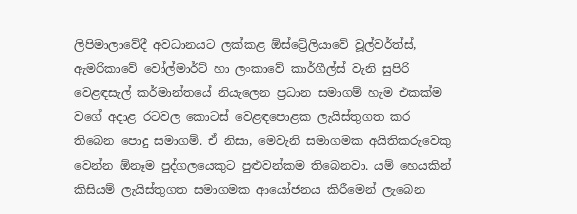ලිපිමාලාවේදී අවධානයට ලක්කළ ඕස්ට්‍රේලියාවේ වූල්වර්ත්ස්, ඇමරිකාවේ වෝල්මාර්ට් හා ලංකාවේ කාර්ගීල්ස් වැනි සුපිරි වෙළඳසැල් කර්මාන්තයේ නියැලෙන ප්‍රධාන සමාගම් හැම එකක්ම වගේ අදාළ රටවල කොටස් වෙළඳපොළක ලැයිස්තුගත කර තිබෙන පොදු සමාගම්. ඒ නිසා, මෙවැනි සමාගමක අයිතිකරුවෙකු වෙන්න ඕනෑම පුද්ගලයෙකුට පුළුවන්කම තිබෙනවා. යම් හෙයකින් කිසියම් ලැයිස්තුගත සමාගමක ආයෝජනය කිරීමෙන් ලැබෙන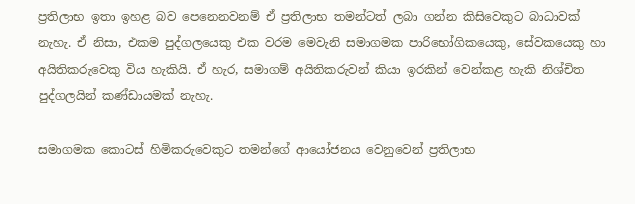ප්‍රතිලාභ ඉතා ඉහළ බව පෙනෙනවනම් ඒ ප්‍රතිලාභ තමන්ටත් ලබා ගන්න කිසිවෙකුට බාධාවක් නැහැ. ඒ නිසා, එකම පුද්ගලයෙකු එක වරම මෙවැනි සමාගමක පාරිභෝගිකයෙකු, සේවකයෙකු හා අයිතිකරුවෙකු විය හැකියි. ඒ හැර, සමාගම් අයිතිකරුවන් කියා ඉරකින් වෙන්කළ හැකි නිශ්චිත පුද්ගලයින් කණ්ඩායමක් නැහැ.

සමාගමක කොටස් හිමිකරුවෙකුට තමන්ගේ ආයෝජනය වෙනුවෙන් ප්‍රතිලාභ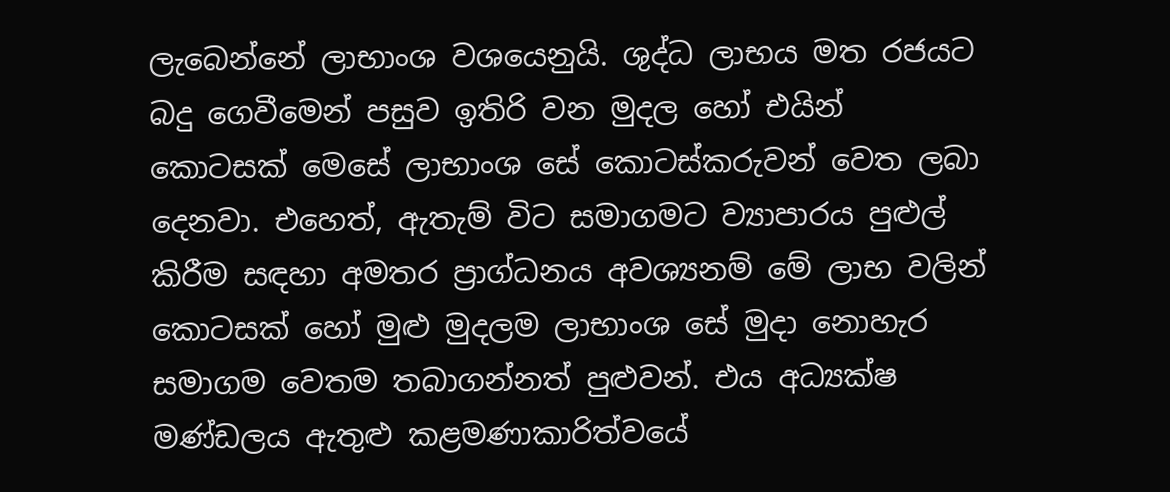ලැබෙන්නේ ලාභාංශ වශයෙනුයි. ශුද්ධ ලාභය මත රජයට බදු ගෙවීමෙන් පසුව ඉතිරි වන මුදල හෝ එයින් කොටසක් මෙසේ ලාභාංශ සේ කොටස්කරුවන් වෙත ලබා දෙනවා. එහෙත්, ඇතැම් විට සමාගමට ව්‍යාපාරය පුළුල් කිරීම සඳහා අමතර ප්‍රාග්ධනය අවශ්‍යනම් මේ ලාභ වලින් කොටසක් හෝ මුළු මුදලම ලාභාංශ සේ මුදා නොහැර සමාගම වෙතම තබාගන්නත් පුළුවන්. එය අධ්‍යක්ෂ මණ්ඩලය ඇතුළු කළමණාකාරිත්වයේ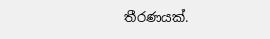තීරණයක්.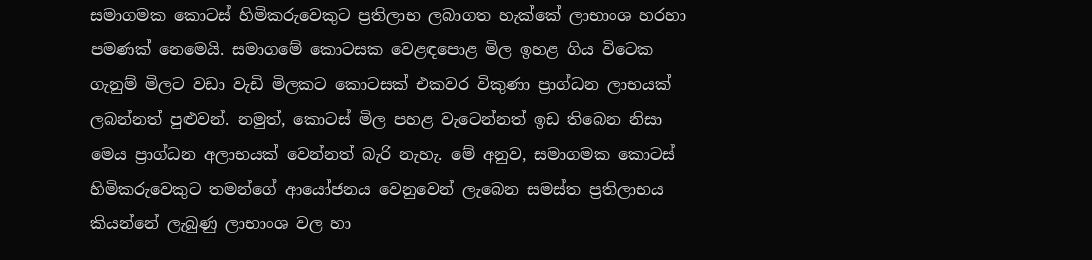සමාගමක කොටස් හිමිකරුවෙකුට ප්‍රතිලාභ ලබාගත හැක්කේ ලාභාංශ හරහා පමණක් නෙමෙයි. සමාගමේ කොටසක වෙළඳපොළ මිල ඉහළ ගිය විටෙක ගැනුම් මිලට වඩා වැඩි මිලකට කොටසක් එකවර විකුණා ප්‍රාග්ධන ලාභයක් ලබන්නත් පුළුවන්. නමුත්, කොටස් මිල පහළ වැටෙන්නත් ඉඩ තිබෙන නිසා මෙය ප්‍රාග්ධන අලාභයක් වෙන්නත් බැරි නැහැ. මේ අනුව, සමාගමක කොටස් හිමිකරුවෙකුට තමන්ගේ ආයෝජනය වෙනුවෙන් ලැබෙන සමස්ත ප්‍රතිලාභය කියන්නේ ලැබුණු ලාභාංශ වල හා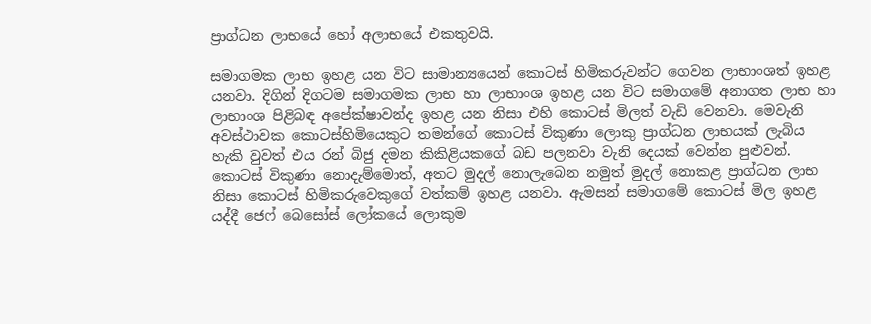ප්‍රාග්ධන ලාභයේ හෝ අලාභයේ එකතුවයි.

සමාගමක ලාභ ඉහළ යන විට සාමාන්‍යයෙන් කොටස් හිමිකරුවන්ට ගෙවන ලාභාංශත් ඉහළ යනවා. දිගින් දිගටම සමාගමක ලාභ හා ලාභාංශ ඉහළ යන විට සමාගමේ අනාගත ලාභ හා ලාභාංශ පිළිබඳ අපේක්ෂාවන්ද ඉහළ යන නිසා එහි කොටස් මිලත් වැඩි වෙනවා. මෙවැනි අවස්ථාවක කොටස්හිමියෙකුට තමන්ගේ කොටස් විකුණා ලොකු ප්‍රාග්ධන ලාභයක් ලැබිය හැකි වුවත් එය රන් බිජු දමන කිකිළියකගේ බඩ පලනවා වැනි දෙයක් වෙන්න පුළුවන්. කොටස් විකුණා නොදැම්මොත්, අතට මුදල් නොලැබෙන නමුත් මුදල් නොකළ ප්‍රාග්ධන ලාභ නිසා කොටස් හිමිකරුවෙකුගේ වත්කම් ඉහළ යනවා. ඇමසන් සමාගමේ කොටස් මිල ඉහළ යද්දී ජෙෆ් බෙසෝස් ලෝකයේ ලොකුම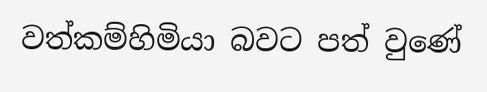වත්කම්හිමියා බවට පත් වුණේ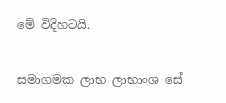මේ විදිහටයි.

සමාගමක ලාභ ලාභාංශ සේ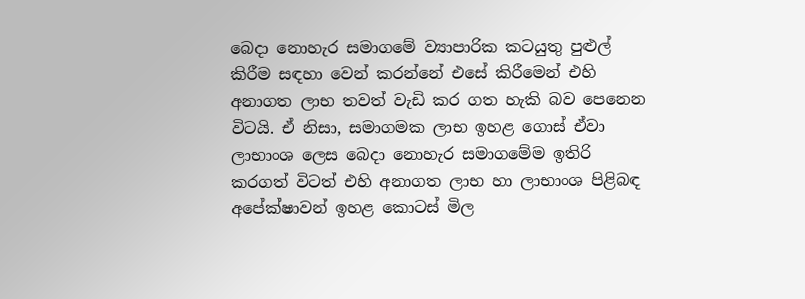බෙදා නොහැර සමාගමේ ව්‍යාපාරික කටයුතු පුළුල් කිරීම සඳහා වෙන් කරන්නේ එසේ කිරීමෙන් එහි අනාගත ලාභ තවත් වැඩි කර ගත හැකි බව පෙනෙන විටයි. ඒ නිසා, සමාගමක ලාභ ඉහළ ගොස් ඒවා ලාභාංශ ලෙස බෙදා නොහැර සමාගමේම ඉතිරි කරගත් විටත් එහි අනාගත ලාභ හා ලාභාංශ පිළිබඳ අපේක්ෂාවන් ඉහළ කොටස් මිල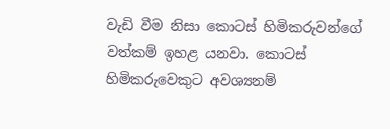වැඩි වීම නිසා කොටස් හිමිකරුවන්ගේ වත්කම් ඉහළ යනවා. කොටස් හිමිකරුවෙකුට අවශ්‍යනම්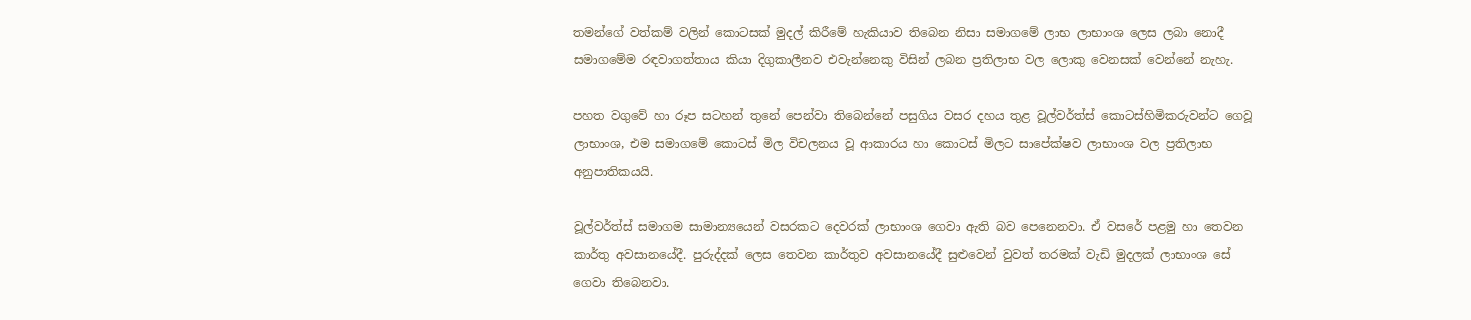තමන්ගේ වත්කම් වලින් කොටසක් මුදල් කිරීමේ හැකියාව තිබෙන නිසා සමාගමේ ලාභ ලාභාංශ ලෙස ලබා නොදී සමාගමේම රඳවාගත්තාය කියා දිගුකාලීනව එවැන්නෙකු විසින් ලබන ප්‍රතිලාභ වල ලොකු වෙනසක් වෙන්නේ නැහැ.

පහත වගුවේ හා රූප සටහන් තුනේ පෙන්වා තිබෙන්නේ පසුගිය වසර දහය තුළ වූල්වර්ත්ස් කොටස්හිමිකරුවන්ට ගෙවූ ලාභාංශ, එම සමාගමේ කොටස් මිල විචලනය වූ ආකාරය හා කොටස් මිලට සාපේක්ෂව ලාභාංශ වල ප්‍රතිලාභ අනුපාතිකයයි.

වූල්වර්ත්ස් සමාගම සාමාන්‍යයෙන් වසරකට දෙවරක් ලාභාංශ ගෙවා ඇති බව පෙනෙනවා. ඒ වසරේ පළමු හා තෙවන කාර්තු අවසානයේදී. පුරුද්දක් ලෙස තෙවන කාර්තුව අවසානයේදී සුළුවෙන් වුවත් තරමක් වැඩි මුදලක් ලාභාංශ සේ ගෙවා තිබෙනවා.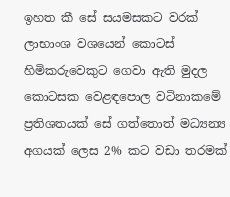ඉහත කී සේ සයමසකට වරක් ලාභාංශ වශයෙන් කොටස් හිමිකරුවෙකුට ගෙවා ඇති මුදල කොටසක වෙළඳපොල වටිනාකමේ ප්‍රතිශතයක් සේ ගත්තොත් මධ්‍යන්‍ය අගයක් ලෙස 2% කට වඩා තරමක්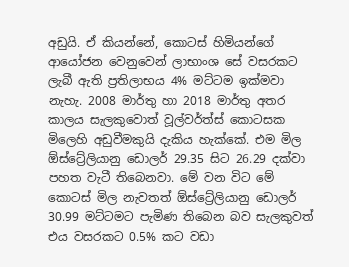අඩුයි. ඒ කියන්නේ, කොටස් හිමියන්ගේ ආයෝජන වෙනුවෙන් ලාභාංශ සේ වසරකට ලැබී ඇති ප්‍රතිලාභය 4% මට්ටම ඉක්මවා නැහැ. 2008 මාර්තු හා 2018 මාර්තු අතර කාලය සැලකුවොත් වූල්වර්ත්ස් කොටසක මිලෙහි අඩුවීමකුයි දැකිය හැක්කේ. එම මිල ඕස්ට්‍රේලියානු ඩොලර් 29.35 සිට 26.29 දක්වා පහත වැටී තිබෙනවා. මේ වන විට මේ කොටස් මිල නැවතත් ඕස්ට්‍රේලියානු ඩොලර් 30.99 මට්ටමට පැමිණ තිබෙන බව සැලකුවත් එය වසරකට 0.5% කට වඩා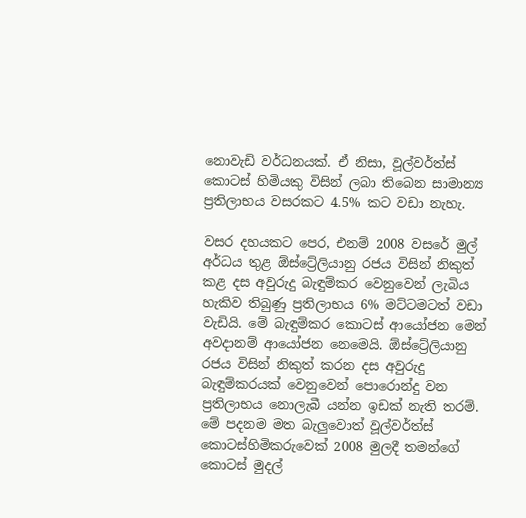නොවැඩි වර්ධනයක්. ඒ නිසා, වූල්වර්ත්ස් කොටස් හිමියකු විසින් ලබා තිබෙන සාමාන්‍ය ප්‍රතිලාභය වසරකට 4.5% කට වඩා නැහැ.

වසර දහයකට පෙර, එනම් 2008 වසරේ මුල් අර්ධය තුළ ඕස්ට්‍රේලියානු රජය විසින් නිකුත් කළ දස අවුරුදු බැඳුම්කර වෙනුවෙන් ලැබිය හැකිව තිබුණු ප්‍රතිලාභය 6% මට්ටමටත් වඩා වැඩියි. මේ බැඳුම්කර කොටස් ආයෝජන මෙන් අවදානම් ආයෝජන නෙමෙයි. ඕස්ට්‍රේලියානු රජය විසින් නිකුත් කරන දස අවුරුදු බැඳුම්කරයක් වෙනුවෙන් පොරොන්දු වන ප්‍රතිලාභය නොලැබී යන්න ඉඩක් නැති තරම්. මේ පදනම මත බැලුවොත් වූල්වර්ත්ස් කොටස්හිමිකරුවෙක් 2008 මුලදී තමන්ගේ කොටස් මුදල්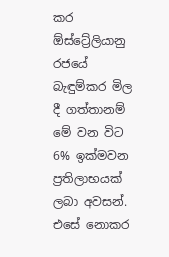කර ඕස්ට්‍රේලියානු රජයේ බැඳුම්කර මිල දී ගත්තානම් මේ වන විට 6% ඉක්මවන ප්‍රතිලාභයක් ලබා අවසන්. එසේ නොකර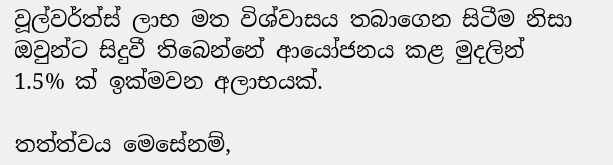වූල්වර්ත්ස් ලාභ මත විශ්වාසය තබාගෙන සිටීම නිසා ඔවුන්ට සිදුවී තිබෙන්නේ ආයෝජනය කළ මුදලින් 1.5% ක් ඉක්මවන අලාභයක්.

තත්ත්වය මෙසේනම්,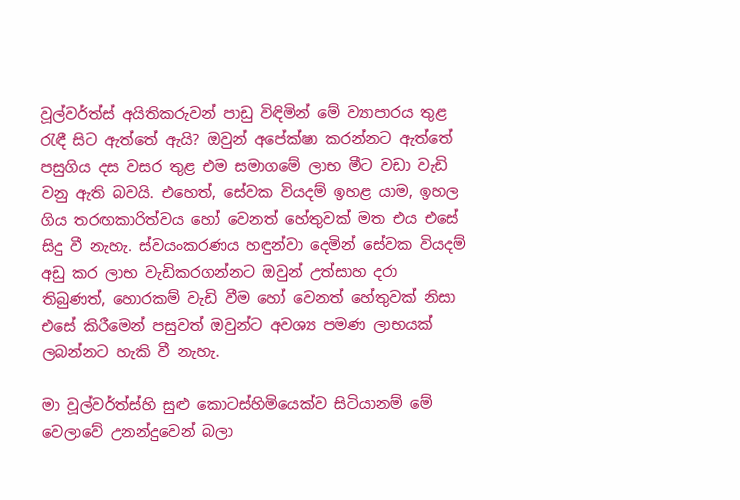වූල්වර්ත්ස් අයිතිකරුවන් පාඩු විඳිමින් මේ ව්‍යාපාරය තුළ රැඳී සිට ඇත්තේ ඇයි? ඔවුන් අපේක්ෂා කරන්නට ඇත්තේ පසුගිය දස වසර තුළ එම සමාගමේ ලාභ මීට වඩා වැඩි වනු ඇති බවයි. එහෙත්, සේවක වියදම් ඉහළ යාම, ඉහල ගිය තරඟකාරිත්වය හෝ වෙනත් හේතුවක් මත එය එසේ සිදු වී නැහැ. ස්වයංකරණය හඳුන්වා දෙමින් සේවක වියදම් අඩු කර ලාභ වැඩිකරගන්නට ඔවුන් උත්සාහ දරා තිබුණත්, හොරකම් වැඩි වීම හෝ වෙනත් හේතුවක් නිසා එසේ කිරීමෙන් පසුවත් ඔවුන්ට අවශ්‍ය පමණ ලාභයක් ලබන්නට හැකි වී නැහැ.

මා වූල්වර්ත්ස්හි සුළු කොටස්හිමියෙක්ව සිටියානම් මේ වෙලාවේ උනන්දුවෙන් බලා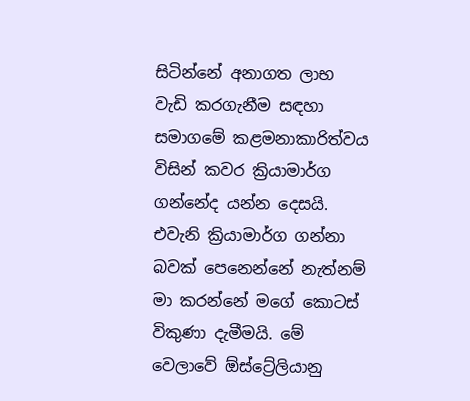සිටින්නේ අනාගත ලාභ වැඩි කරගැනීම සඳහා සමාගමේ කළමනාකාරිත්වය විසින් කවර ක්‍රියාමාර්ග ගන්නේද යන්න දෙසයි. එවැනි ක්‍රියාමාර්ග ගන්නා බවක් පෙනෙන්නේ නැත්නම් මා කරන්නේ මගේ කොටස් විකුණා දැමීමයි. මේ වෙලාවේ ඕස්ට්‍රේලියානු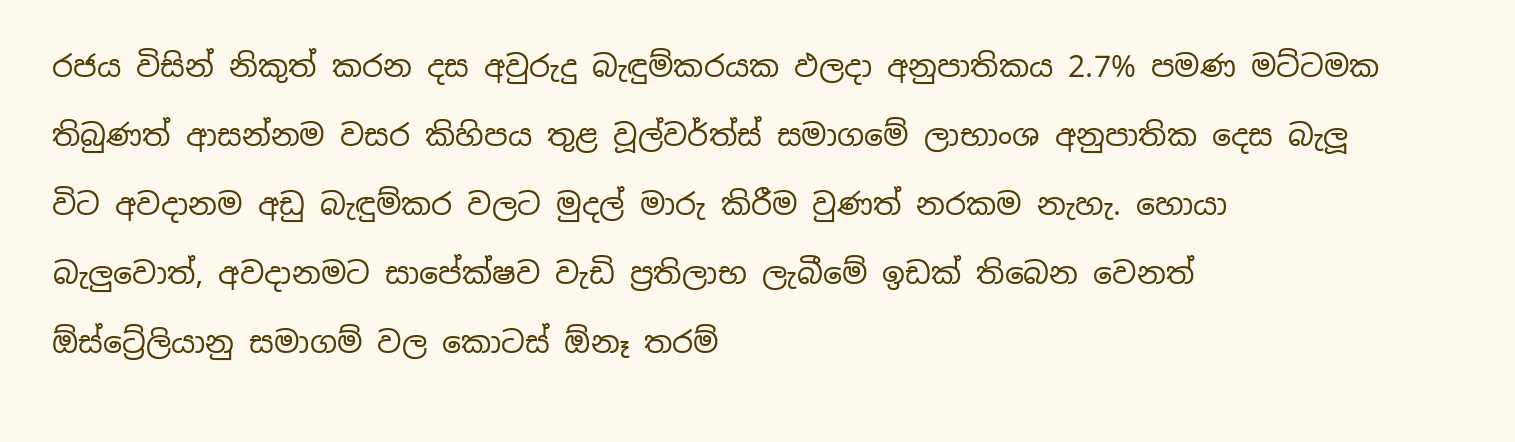රජය විසින් නිකුත් කරන දස අවුරුදු බැඳුම්කරයක ඵලදා අනුපාතිකය 2.7% පමණ මට්ටමක තිබුණත් ආසන්නම වසර කිහිපය තුළ වූල්වර්ත්ස් සමාගමේ ලාභාංශ අනුපාතික දෙස බැලූ විට අවදානම අඩු බැඳුම්කර වලට මුදල් මාරු කිරීම වුණත් නරකම නැහැ. හොයා බැලුවොත්, අවදානමට සාපේක්ෂව වැඩි ප්‍රතිලාභ ලැබීමේ ඉඩක් තිබෙන වෙනත් ඕස්ට්‍රේලියානු සමාගම් වල කොටස් ඕනෑ තරම්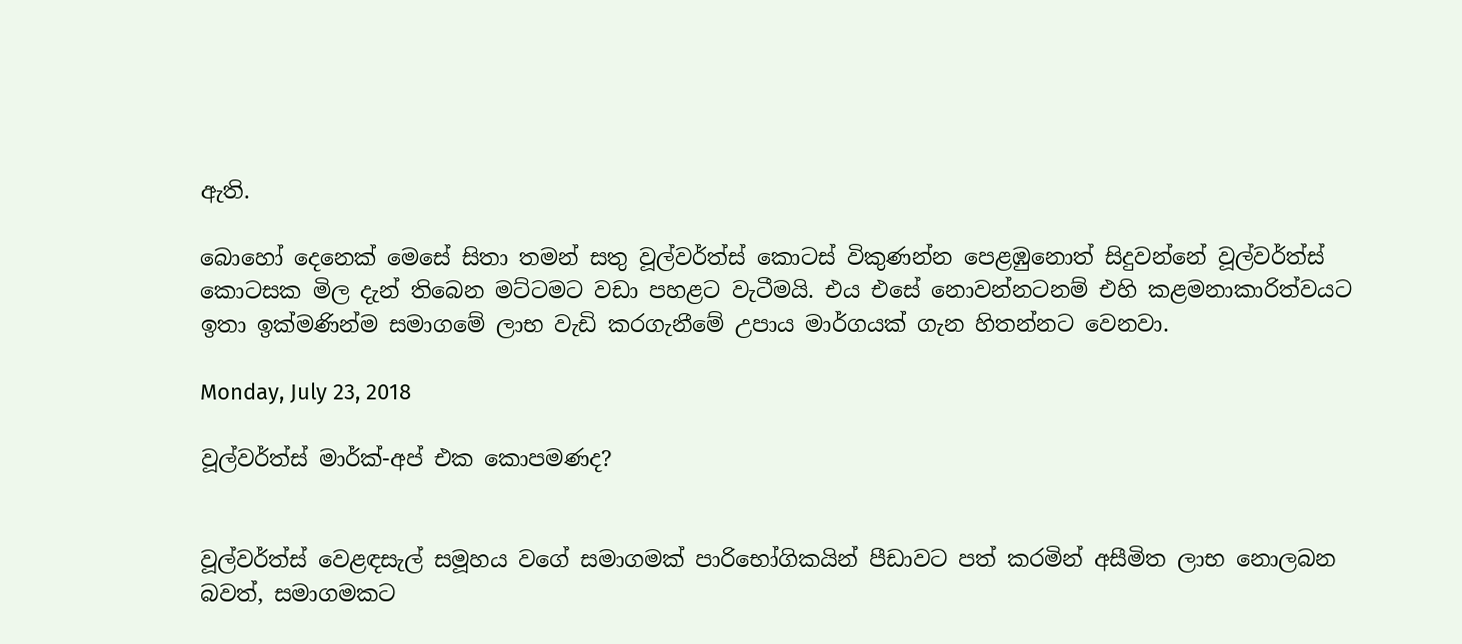ඇති.

බොහෝ දෙනෙක් මෙසේ සිතා තමන් සතු වූල්වර්ත්ස් කොටස් විකුණන්න පෙළඹුනොත් සිදුවන්නේ වූල්වර්ත්ස් කොටසක මිල දැන් තිබෙන මට්ටමට වඩා පහළට වැටීමයි. එය එසේ නොවන්නටනම් එහි කළමනාකාරිත්වයට ඉතා ඉක්මණින්ම සමාගමේ ලාභ වැඩි කරගැනීමේ උපාය මාර්ගයක් ගැන හිතන්නට වෙනවා.

Monday, July 23, 2018

වූල්වර්ත්ස් මාර්ක්-අප් එක කොපමණද?


වූල්වර්ත්ස් වෙළඳසැල් සමූහය වගේ සමාගමක් පාරිභෝගිකයින් පීඩාවට පත් කරමින් අසීමිත ලාභ නොලබන බවත්, සමාගමකට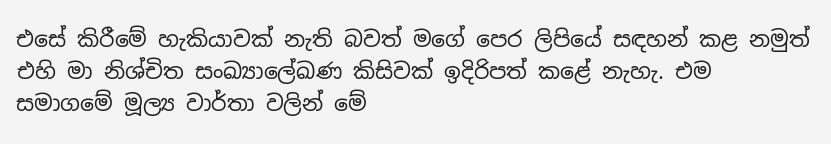එසේ කිරීමේ හැකියාවක් නැති බවත් මගේ පෙර ලිපියේ සඳහන් කළ නමුත් එහි මා නිශ්චිත සංඛ්‍යාලේඛණ කිසිවක් ඉදිරිපත් කළේ නැහැ. එම සමාගමේ මූල්‍ය වාර්තා වලින් මේ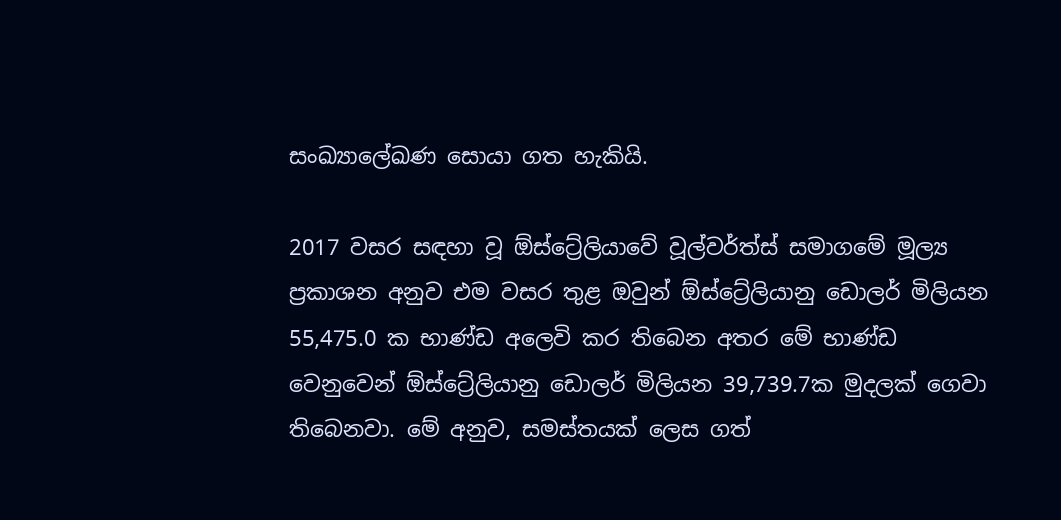සංඛ්‍යාලේඛණ සොයා ගත හැකියි.

2017 වසර සඳහා වූ ඕස්ට්‍රේලියාවේ වූල්වර්ත්ස් සමාගමේ මූල්‍ය ප්‍රකාශන අනුව එම වසර තුළ ඔවුන් ඕස්ට්‍රේලියානු ඩොලර් මිලියන 55,475.0 ක භාණ්ඩ අලෙවි කර තිබෙන අතර මේ භාණ්ඩ වෙනුවෙන් ඕස්ට්‍රේලියානු ඩොලර් මිලියන 39,739.7ක මුදලක් ගෙවා තිබෙනවා. මේ අනුව, සමස්තයක් ලෙස ගත්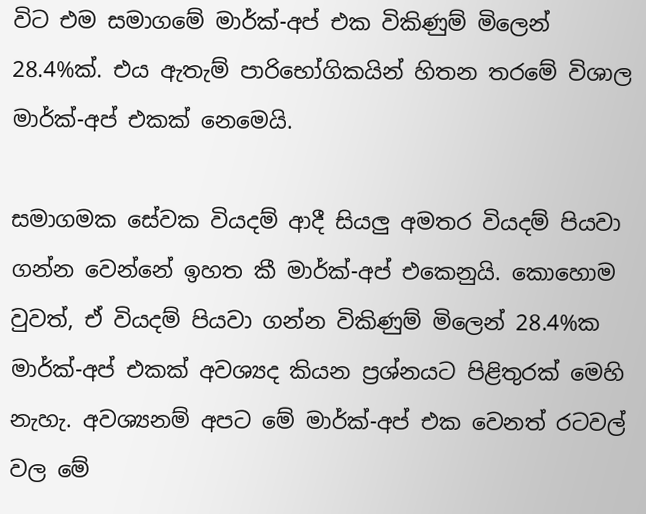විට එම සමාගමේ මාර්ක්-අප් එක විකිණුම් මිලෙන් 28.4%ක්. එය ඇතැම් පාරිභෝගිකයින් හිතන තරමේ විශාල මාර්ක්-අප් එකක් නෙමෙයි.

සමාගමක සේවක වියදම් ආදී සියලු අමතර වියදම් පියවා ගන්න වෙන්නේ ඉහත කී මාර්ක්-අප් එකෙනුයි. කොහොම වුවත්, ඒ වියදම් පියවා ගන්න විකිණුම් මිලෙන් 28.4%ක මාර්ක්-අප් එකක් අවශ්‍යද කියන ප්‍රශ්නයට පිළිතුරක් මෙහි නැහැ. අවශ්‍යනම් අපට මේ මාර්ක්-අප් එක වෙනත් රටවල් වල මේ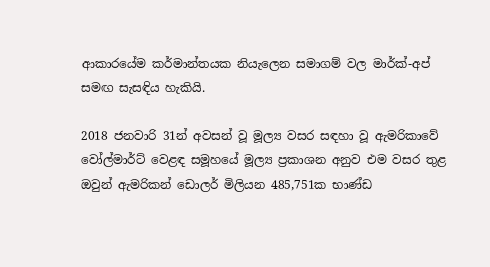ආකාරයේම කර්මාන්තයක නියැලෙන සමාගම් වල මාර්ක්-අප් සමඟ සැසඳිය හැකියි.

2018 ජනවාරි 31න් අවසන් වූ මූල්‍ය වසර සඳහා වූ ඇමරිකාවේ වෝල්මාර්ට් වෙළඳ සමූහයේ මූල්‍ය ප්‍රකාශන අනුව එම වසර තුළ ඔවුන් ඇමරිකන් ඩොලර් මිලියන 485,751ක භාණ්ඩ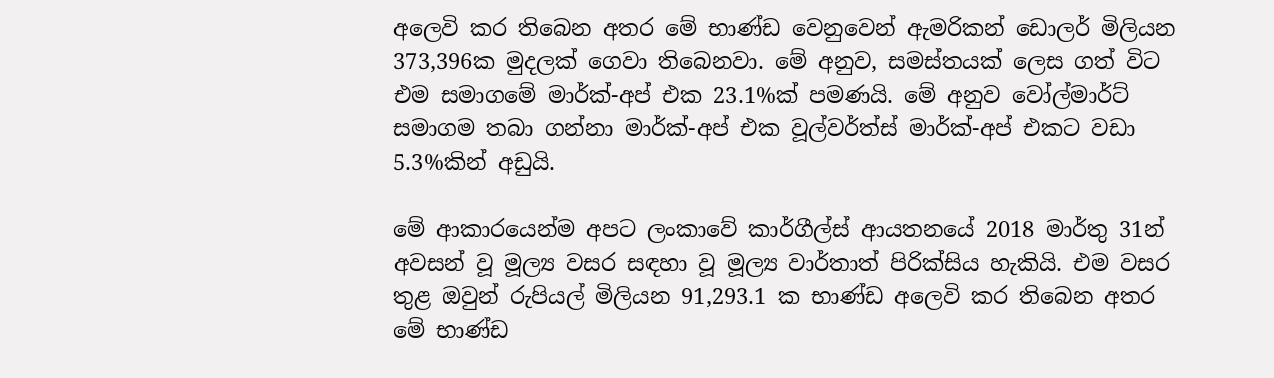අලෙවි කර තිබෙන අතර මේ භාණ්ඩ වෙනුවෙන් ඇමරිකන් ඩොලර් මිලියන 373,396ක මුදලක් ගෙවා තිබෙනවා. මේ අනුව, සමස්තයක් ලෙස ගත් විට එම සමාගමේ මාර්ක්-අප් එක 23.1%ක් පමණයි. මේ අනුව වෝල්මාර්ට් සමාගම තබා ගන්නා මාර්ක්-අප් එක වූල්වර්ත්ස් මාර්ක්-අප් එකට වඩා 5.3%කින් අඩුයි.

මේ ආකාරයෙන්ම අපට ලංකාවේ කාර්ගීල්ස් ආයතනයේ 2018 මාර්තු 31න් අවසන් වූ මූල්‍ය වසර සඳහා වූ මූල්‍ය වාර්තාත් පිරික්සිය හැකියි. එම වසර තුළ ඔවුන් රුපියල් මිලියන 91,293.1 ක භාණ්ඩ අලෙවි කර තිබෙන අතර මේ භාණ්ඩ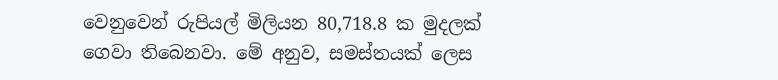වෙනුවෙන් රුපියල් මිලියන 80,718.8 ක මුදලක් ගෙවා තිබෙනවා. මේ අනුව, සමස්තයක් ලෙස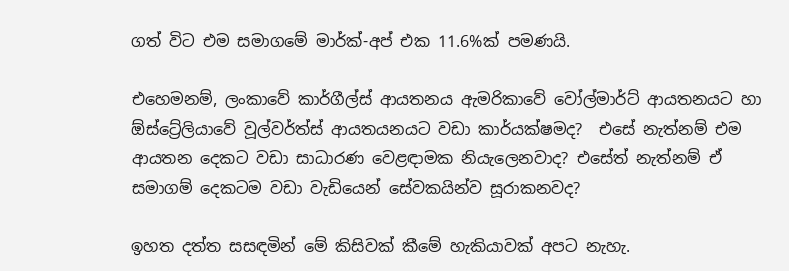ගත් විට එම සමාගමේ මාර්ක්-අප් එක 11.6%ක් පමණයි.

එහෙමනම්, ලංකාවේ කාර්ගීල්ස් ආයතනය ඇමරිකාවේ වෝල්මාර්ට් ආයතනයට හා ඕස්ට්‍රේලියාවේ වූල්වර්ත්ස් ආයතයනයට වඩා කාර්යක්ෂමද?  එසේ නැත්නම් එම ආයතන දෙකට වඩා සාධාරණ වෙළඳාමක නියැලෙනවාද? එසේත් නැත්නම් ඒ සමාගම් දෙකටම වඩා වැඩියෙන් සේවකයින්ව සූරාකනවද?

ඉහත දත්ත සසඳමින් මේ කිසිවක් කීමේ හැකියාවක් අපට නැහැ.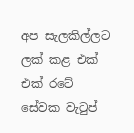අප සැලකිල්ලට ලක් කළ එක් එක් රටේ සේවක වැටුප්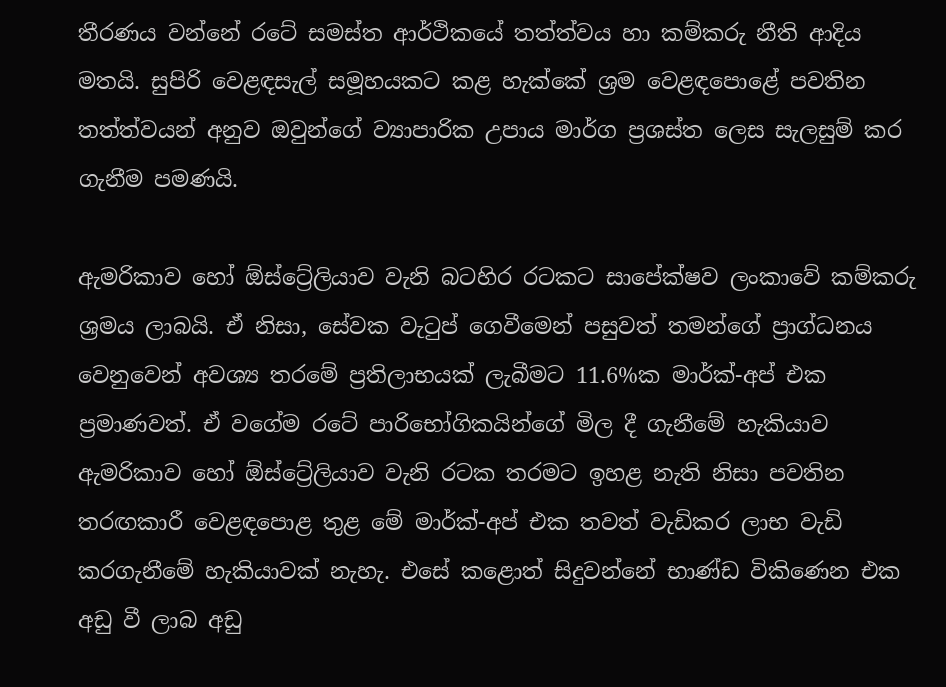තීරණය වන්නේ රටේ සමස්ත ආර්ථිකයේ තත්ත්වය හා කම්කරු නීති ආදිය මතයි. සුපිරි වෙළඳසැල් සමූහයකට කළ හැක්කේ ශ්‍රම වෙළඳපොළේ පවතින තත්ත්වයන් අනුව ඔවුන්ගේ ව්‍යාපාරික උපාය මාර්ග ප්‍රශස්ත ලෙස සැලසුම් කර ගැනීම පමණයි.

ඇමරිකාව හෝ ඕස්ට්‍රේලියාව වැනි බටහිර රටකට සාපේක්ෂව ලංකාවේ කම්කරු ශ්‍රමය ලාබයි. ඒ නිසා, සේවක වැටුප් ගෙවීමෙන් පසුවත් තමන්ගේ ප්‍රාග්ධනය වෙනුවෙන් අවශ්‍ය තරමේ ප්‍රතිලාභයක් ලැබීමට 11.6%ක මාර්ක්-අප් එක ප්‍රමාණවත්. ඒ වගේම රටේ පාරිභෝගිකයින්ගේ මිල දී ගැනීමේ හැකියාව ඇමරිකාව හෝ ඕස්ට්‍රේලියාව වැනි රටක තරමට ඉහළ නැති නිසා පවතින තරඟකාරී වෙළඳපොළ තුළ මේ මාර්ක්-අප් එක තවත් වැඩිකර ලාභ වැඩි කරගැනීමේ හැකියාවක් නැහැ. එසේ කළොත් සිදුවන්නේ භාණ්ඩ විකිණෙන එක අඩු වී ලාබ අඩු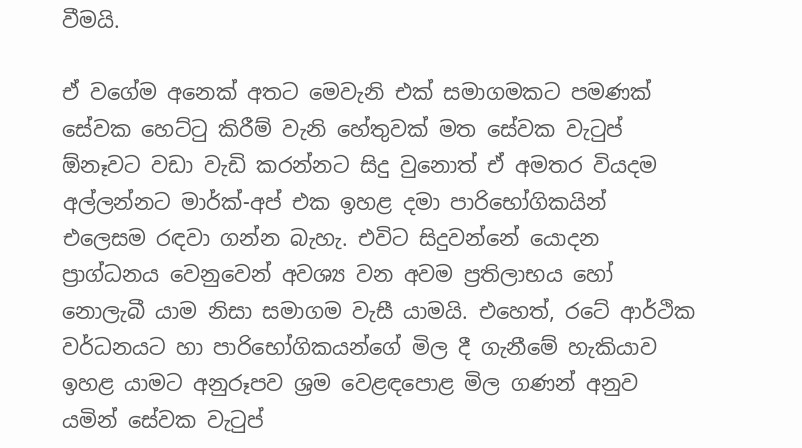වීමයි.

ඒ වගේම අනෙක් අතට මෙවැනි එක් සමාගමකට පමණක් සේවක හෙට්ටු කිරීම් වැනි හේතුවක් මත සේවක වැටුප් ඕනෑවට වඩා වැඩි කරන්නට සිදු වුනොත් ඒ අමතර වියදම අල්ලන්නට මාර්ක්-අප් එක ඉහළ දමා පාරිභෝගිකයින් එලෙසම රඳවා ගන්න බැහැ. එවිට සිදුවන්නේ යොදන ප්‍රාග්ධනය වෙනුවෙන් අවශ්‍ය වන අවම ප්‍රතිලාභය හෝ නොලැබී යාම නිසා සමාගම වැසී යාමයි. එහෙත්, රටේ ආර්ථික වර්ධනයට හා පාරිභෝගිකයන්ගේ මිල දී ගැනීමේ හැකියාව ඉහළ යාමට අනුරූපව ශ්‍රම වෙළඳපොළ මිල ගණන් අනුව යමින් සේවක වැටුප්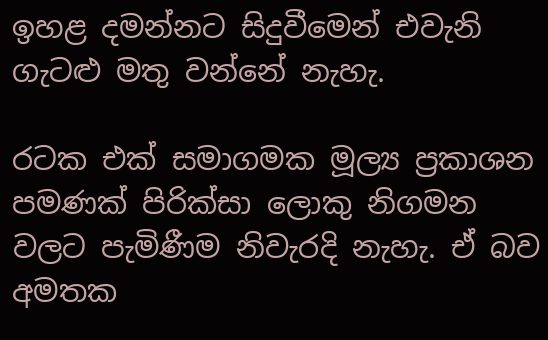ඉහළ දමන්නට සිදුවීමෙන් එවැනි ගැටළු මතු වන්නේ නැහැ.

රටක එක් සමාගමක මූල්‍ය ප්‍රකාශන පමණක් පිරික්සා ලොකු නිගමන වලට පැමිණීම නිවැරදි නැහැ. ඒ බව අමතක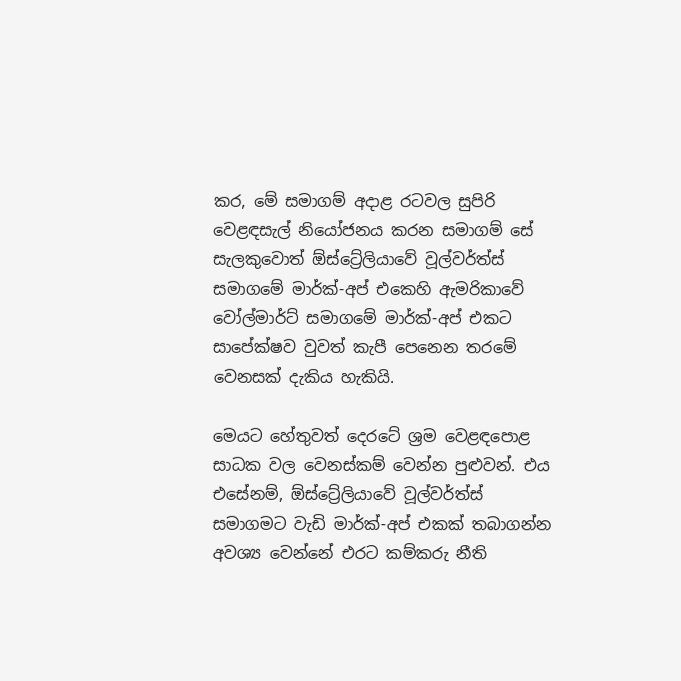කර, මේ සමාගම් අදාළ රටවල සුපිරි වෙළඳසැල් නියෝජනය කරන සමාගම් සේ සැලකුවොත් ඕස්ට්‍රේලියාවේ වූල්වර්ත්ස් සමාගමේ මාර්ක්-අප් එකෙහි ඇමරිකාවේ වෝල්මාර්ට් සමාගමේ මාර්ක්-අප් එකට සාපේක්ෂව වුවත් කැපී පෙනෙන තරමේ වෙනසක් දැකිය හැකියි.

මෙයට හේතුවත් දෙරටේ ශ්‍රම වෙළඳපොළ සාධක වල වෙනස්කම් වෙන්න පුළුවන්. එය එසේනම්, ඕස්ට්‍රේලියාවේ වූල්වර්ත්ස් සමාගමට වැඩි මාර්ක්-අප් එකක් තබාගන්න අවශ්‍ය වෙන්නේ එරට කම්කරු නීති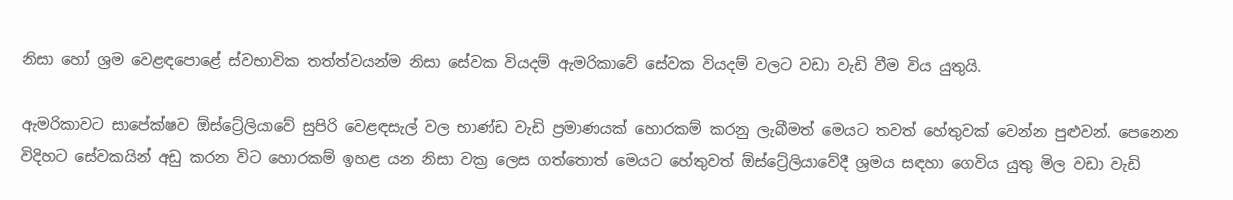නිසා හෝ ශ්‍රම වෙළඳපොළේ ස්වභාවික තත්ත්වයන්ම නිසා සේවක වියදම් ඇමරිකාවේ සේවක වියදම් වලට වඩා වැඩි වීම විය යුතුයි.

ඇමරිකාවට සාපේක්ෂව ඕස්ට්‍රේලියාවේ සුපිරි වෙළඳසැල් වල භාණ්ඩ වැඩි ප්‍රමාණයක් හොරකම් කරනු ලැබීමත් මෙයට තවත් හේතුවක් වෙන්න පුළුවන්. පෙනෙන විදිහට සේවකයින් අඩු කරන විට හොරකම් ඉහළ යන නිසා වක්‍ර ලෙස ගත්තොත් මෙයට හේතුවත් ඕස්ට්‍රේලියාවේදී ශ්‍රමය සඳහා ගෙවිය යුතු මිල වඩා වැඩි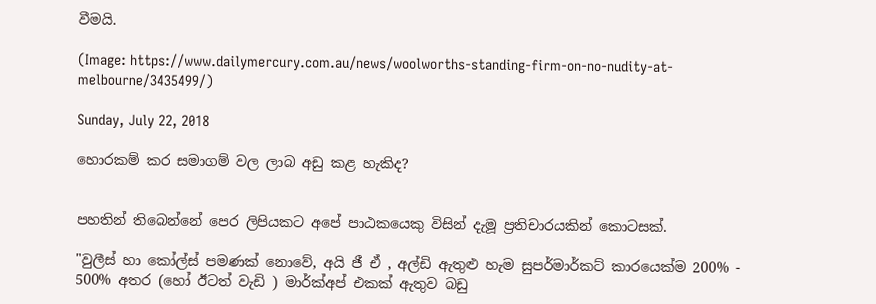වීමයි.

(Image: https://www.dailymercury.com.au/news/woolworths-standing-firm-on-no-nudity-at-melbourne/3435499/)

Sunday, July 22, 2018

හොරකම් කර සමාගම් වල ලාබ අඩු කළ හැකිද?


පහතින් තිබෙන්නේ පෙර ලිපියකට අපේ පාඨකයෙකු විසින් දැමූ ප්‍රතිචාරයකින් කොටසක්.

"වුලීස් හා කෝල්ස් පමණක් නොවේ, අයි ජී ඒ , අල්ඩි ඇතුළු හැම සුපර්මාර්කට් කාරයෙක්ම 200% - 500% අතර (හෝ ඊටත් වැඩි ) මාර්ක්අප් එකක් ඇතුව බඩු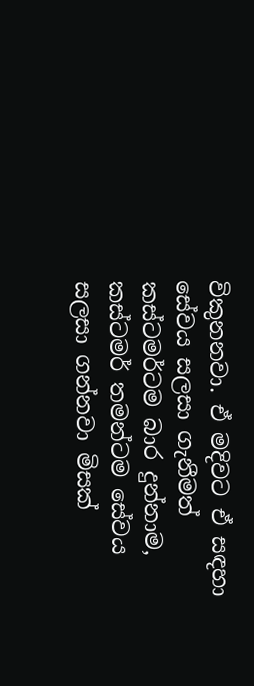විකුනනවා. ඒ මදිවට ඒ සඳහා සේවය සලසා ගැනීමත් කස්ටමර්ටම බාර දුන්නාම, කස්ටමර් තමන්ටම සේවය සලසා ගන්නවා මිසක්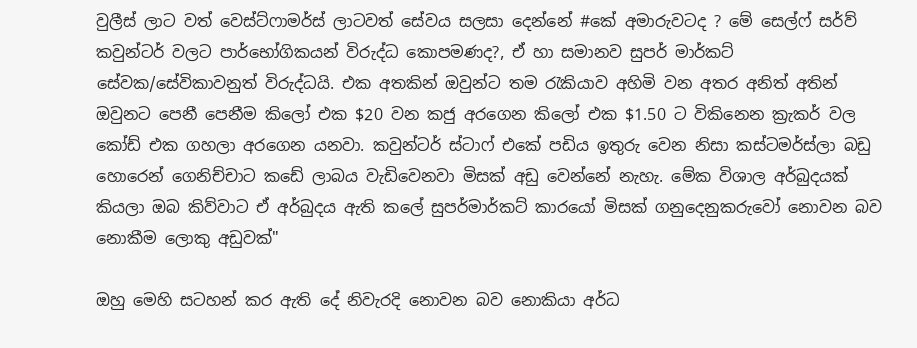වුලීස් ලාට වත් වෙස්ට්ෆාමර්ස් ලාටවත් සේවය සලසා දෙන්නේ #කේ අමාරුවටද ? මේ සෙල්ෆ් සර්ව් කවුන්ටර් වලට පාර්භෝගිකයන් විරුද්ධ කොපමණද?, ඒ හා සමානව සුපර් මාර්කට් සේවක/සේවිකාවනුත් විරුද්ධයි. එක අතකින් ඔවුන්ට තම රැකියාව අහිමි වන අතර අනිත් අතින් ඔවුනට පෙනී පෙනීම කිලෝ එක $20 වන කජු අරගෙන කිලෝ එක $1.50 ට විකිනෙන ක්‍රැකර් වල කෝඩ් එක ගහලා අරගෙන යනවා. කවුන්ටර් ස්ටාෆ් එකේ පඩිය ඉතුරු වෙන නිසා කස්ටමර්ස්ලා බඩු හොරෙන් ගෙනිච්චාට කඩේ ලාබය වැඩිවෙනවා මිසක් අඩු වෙන්නේ නැහැ. මේක විශාල අර්බුදයක් කියලා ඔබ කිව්වාට ඒ අර්බුදය ඇති කලේ සුපර්මාර්කට් කාරයෝ මිසක් ගනුදෙනුකරුවෝ නොවන බව නොකීම ලොකු අඩුවක්"

ඔහු මෙහි සටහන් කර ඇති දේ නිවැරදි නොවන බව නොකියා අර්ධ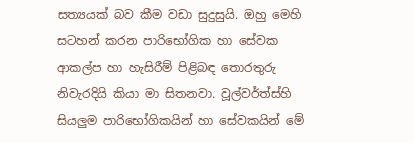සත්‍යයක් බව කීම වඩා සුදුසුයි. ඔහු මෙහි සටහන් කරන පාරිභෝගික හා සේවක ආකල්ප හා හැසිරීම් පිළිබඳ තොරතුරු නිවැරදියි කියා මා සිතනවා. වූල්වර්ත්ස්හි සියලුම පාරිභෝගිකයින් හා සේවකයින් මේ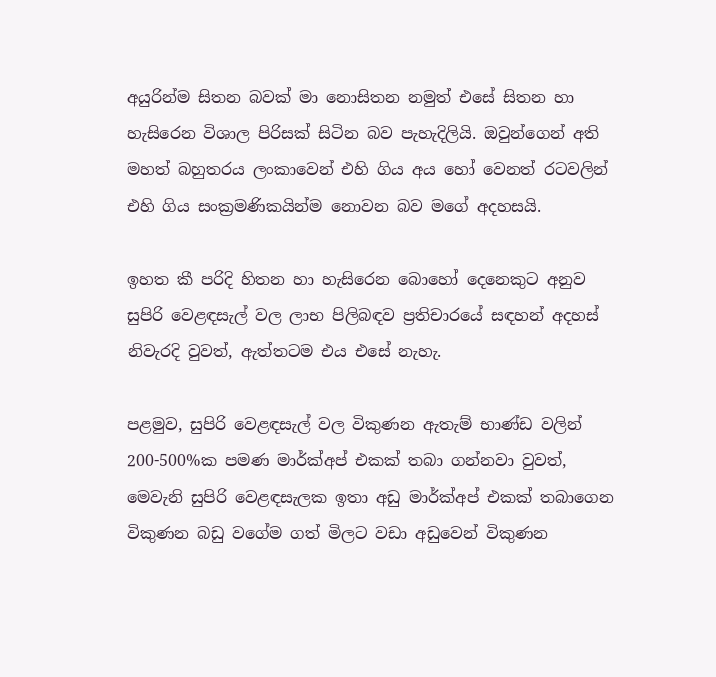අයුරින්ම සිතන බවක් මා නොසිතන නමුත් එසේ සිතන හා හැසිරෙන විශාල පිරිසක් සිටින බව පැහැදිලියි. ඔවුන්ගෙන් අති මහත් බහුතරය ලංකාවෙන් එහි ගිය අය හෝ වෙනත් රටවලින් එහි ගිය සංක්‍රමණිකයින්ම නොවන බව මගේ අදහසයි.

ඉහත කී පරිදි හිතන හා හැසිරෙන බොහෝ දෙනෙකුට අනුව සුපිරි වෙළඳසැල් වල ලාභ පිලිබඳව ප්‍රතිචාරයේ සඳහන් අදහස් නිවැරදි වුවත්, ඇත්තටම එය එසේ නැහැ.

පළමුව, සුපිරි වෙළඳසැල් වල විකුණන ඇතැම් භාණ්ඩ වලින් 200-500%ක පමණ මාර්ක්අප් එකක් තබා ගන්නවා වුවත්, මෙවැනි සුපිරි වෙළඳසැලක ඉතා අඩු මාර්ක්අප් එකක් තබාගෙන විකුණන බඩු වගේම ගත් මිලට වඩා අඩුවෙන් විකුණන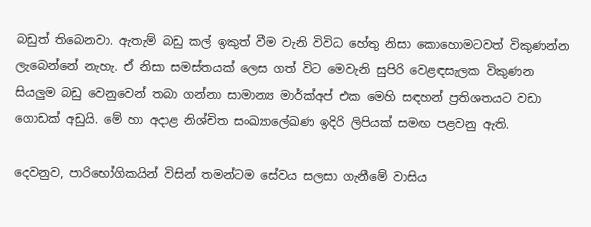බඩුත් තිබෙනවා. ඇතැම් බඩු කල් ඉකුත් වීම වැනි විවිධ හේතු නිසා කොහොමටවත් විකුණන්න ලැබෙන්නේ නැහැ. ඒ නිසා සමස්තයක් ලෙස ගත් විට මෙවැනි සුපිරි වෙළඳසැලක විකුණන සියලුම බඩු වෙනුවෙන් තබා ගන්නා සාමාන්‍ය මාර්ක්අප් එක මෙහි සඳහන් ප්‍රතිශතයට වඩා ගොඩක් අඩුයි. මේ හා අදාළ නිශ්චිත සංඛ්‍යාලේඛණ ඉදිරි ලිපියක් සමඟ පළවනු ඇති.

දෙවනුව, පාරිභෝගිකයින් විසින් තමන්ටම සේවය සලසා ගැනීමේ වාසිය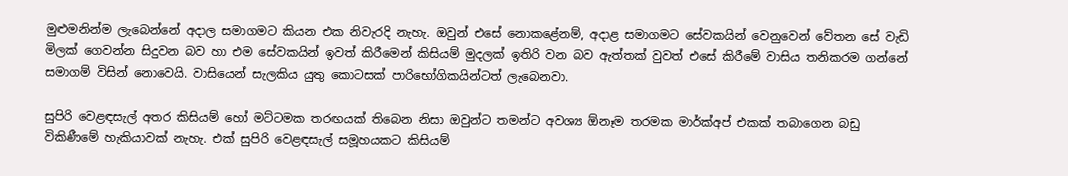මුළුමනින්ම ලැබෙන්නේ අදාල සමාගමට කියන එක නිවැරදි නැහැ. ඔවුන් එසේ නොකළේනම්, අදාළ සමාගමට සේවකයින් වෙනුවෙන් වේතන සේ වැඩි මිලක් ගෙවන්න සිදුවන බව හා එම සේවකයින් ඉවත් කිරීමෙන් කිසියම් මුදලක් ඉතිරි වන බව ඇත්තක් වුවත් එසේ කිරීමේ වාසිය තනිකරම ගන්නේ සමාගම් විසින් නොවෙයි. වාසියෙන් සැලකිය යුතු කොටසක් පාරිභෝගිකයින්ටත් ලැබෙනවා.

සුපිරි වෙළඳසැල් අතර කිසියම් හෝ මට්ටමක තරඟයක් තිබෙන නිසා ඔවුන්ට තමන්ට අවශ්‍ය ඕනෑම තරමක මාර්ක්අප් එකක් තබාගෙන බඩු විකිණීමේ හැකියාවක් නැහැ. එක් සුපිරි වෙළඳසැල් සමූහයකට කිසියම්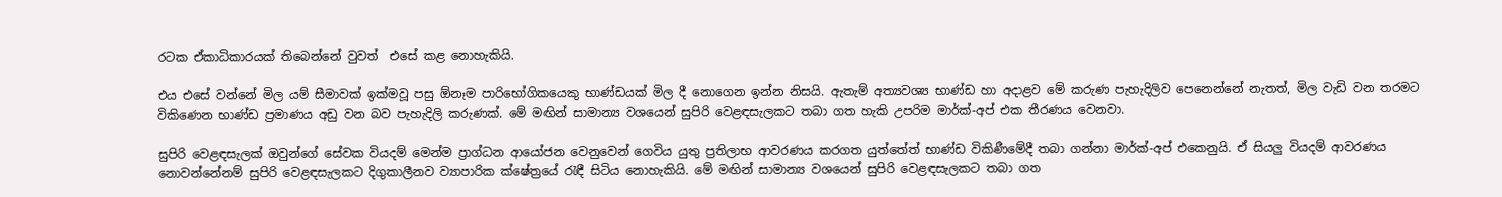රටක ඒකාධිකාරයක් තිබෙන්නේ වුවත්  එසේ කළ නොහැකියි.

එය එසේ වන්නේ මිල යම් සීමාවක් ඉක්මවූ පසු ඕනෑම පාරිභෝගිකයෙකු භාණ්ඩයක් මිල දී නොගෙන ඉන්න නිසයි. ඇතැම් අත්‍යවශ්‍ය භාණ්ඩ හා අදාළව මේ කරුණ පැහැදිලිව පෙනෙන්නේ නැතත්, මිල වැඩි වන තරමට විකිණෙන භාණ්ඩ ප්‍රමාණය අඩු වන බව පැහැදිලි කරුණක්. මේ මඟින් සාමාන්‍ය වශයෙන් සුපිරි වෙළඳසැලකට තබා ගත හැකි උපරිම මාර්ක්-අප් එක තීරණය වෙනවා.

සුපිරි වෙළඳසැලක් ඔවුන්ගේ සේවක වියදම් මෙන්ම ප්‍රාග්ධන ආයෝජන වෙනුවෙන් ගෙවිය යුතු ප්‍රතිලාභ ආවරණය කරගත යුත්තේත් භාණ්ඩ විකිණීමේදී තබා ගන්නා මාර්ක්-අප් එකෙනුයි. ඒ සියලු වියදම් ආවරණය නොවන්නේනම් සුපිරි වෙළඳසැලකට දිගුකාලීනව ව්‍යාපාරික ක්ෂේත්‍රයේ රැඳී සිටිය නොහැකියි. මේ මඟින් සාමාන්‍ය වශයෙන් සුපිරි වෙළඳසැලකට තබා ගත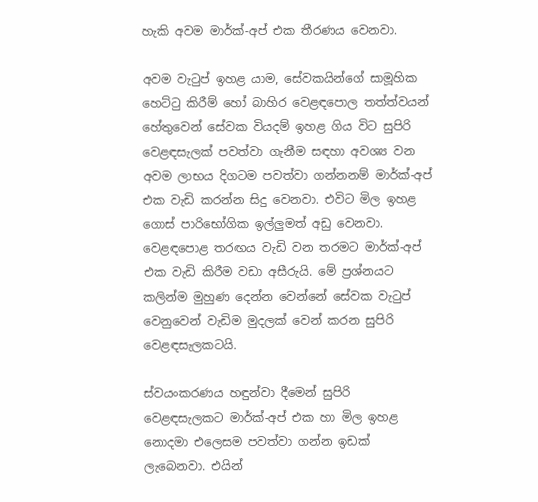හැකි අවම මාර්ක්-අප් එක තීරණය වෙනවා.

අවම වැටුප් ඉහළ යාම, සේවකයින්ගේ සාමූහික හෙට්ටු කිරීම් හෝ බාහිර වෙළඳපොල තත්ත්වයන් හේතුවෙන් සේවක වියදම් ඉහළ ගිය විට සුපිරි වෙළඳසැලක් පවත්වා ගැනීම සඳහා අවශ්‍ය වන අවම ලාභය දිගටම පවත්වා ගන්නනම් මාර්ක්-අප් එක වැඩි කරන්න සිදු වෙනවා. එවිට මිල ඉහළ ගොස් පාරිභෝගික ඉල්ලුමත් අඩු වෙනවා. වෙළඳපොළ තරඟය වැඩි වන තරමට මාර්ක්-අප් එක වැඩි කිරීම වඩා අසීරුයි. මේ ප්‍රශ්නයට කලින්ම මුහුණ දෙන්න වෙන්නේ සේවක වැටුප් වෙනුවෙන් වැඩිම මුදලක් වෙන් කරන සුපිරි වෙළඳසැලකටයි.

ස්වයංකරණය හඳුන්වා දීමෙන් සුපිරි වෙළඳසැලකට මාර්ක්-අප් එක හා මිල ඉහළ නොදමා එලෙසම පවත්වා ගන්න ඉඩක් ලැබෙනවා. එයින්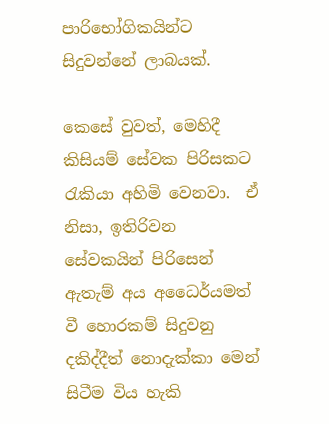පාරිභෝගිකයින්ට සිදුවන්නේ ලාබයක්.

කෙසේ වුවත්, මෙහිදී කිසියම් සේවක පිරිසකට රැකියා අහිමි වෙනවා.  ඒ නිසා, ඉතිරිවන සේවකයින් පිරිසෙන් ඇතැම් අය අධෛර්යමත් වී හොරකම් සිදුවනු දකිද්දීත් නොදැක්කා මෙන් සිටීම විය හැකි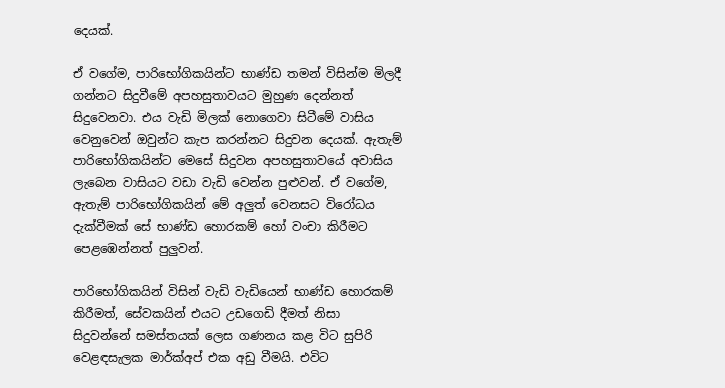දෙයක්.

ඒ වගේම, පාරිභෝගිකයින්ට භාණ්ඩ තමන් විසින්ම මිලදී ගන්නට සිදුවීමේ අපහසුතාවයට මුහුණ දෙන්නත් සිදුවෙනවා. එය වැඩි මිලක් නොගෙවා සිටීමේ වාසිය වෙනුවෙන් ඔවුන්ට කැප කරන්නට සිදුවන දෙයක්. ඇතැම් පාරිභෝගිකයින්ට මෙසේ සිදුවන අපහසුතාවයේ අවාසිය ලැබෙන වාසියට වඩා වැඩි වෙන්න පුළුවන්. ඒ වගේම, ඇතැම් පාරිභෝගිකයින් මේ අලුත් වෙනසට විරෝධය දැක්වීමක් සේ භාණ්ඩ හොරකම් හෝ වංචා කිරීමට පෙළඹෙන්නත් පුලුවන්.

පාරිභෝගිකයින් විසින් වැඩි වැඩියෙන් භාණ්ඩ හොරකම් කිරීමත්, සේවකයින් එයට උඩගෙඩි දීමත් නිසා සිදුවන්නේ සමස්තයක් ලෙස ගණනය කළ විට සුපිරි වෙළඳසැලක මාර්ක්අප් එක අඩු වීමයි. එවිට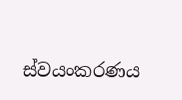ස්වයංකරණය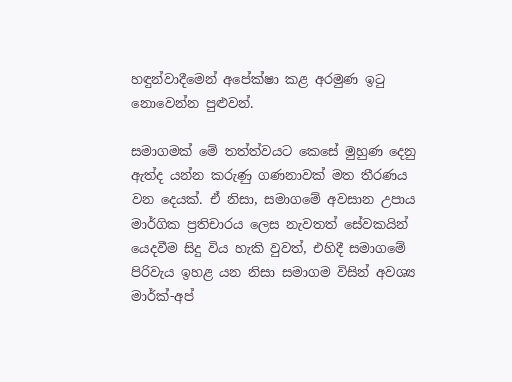හඳුන්වාදීමෙන් අපේක්ෂා කළ අරමුණ ඉටු නොවෙන්න පුළුවන්.

සමාගමක් මේ තත්ත්වයට කෙසේ මුහුණ දෙනු ඇත්ද යන්න කරුණු ගණනාවක් මත තීරණය වන දෙයක්. ඒ නිසා, සමාගමේ අවසාන උපාය මාර්ගික ප්‍රතිචාරය ලෙස නැවතත් සේවකයින් යෙදවීම සිදු විය හැකි වුවත්, එහිදී සමාගමේ පිරිවැය ඉහළ යන නිසා සමාගම විසින් අවශ්‍ය මාර්ක්-අප්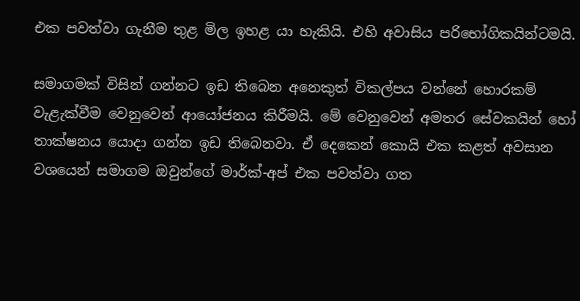එක පවත්වා ගැනීම තුළ මිල ඉහළ යා හැකියි. එහි අවාසිය පරිභෝගිකයින්ටමයි.

සමාගමක් විසින් ගන්නට ඉඩ තිබෙන අනෙකුත් විකල්පය වන්නේ හොරකම් වැළැක්වීම වෙනුවෙන් ආයෝජනය කිරීමයි. මේ වෙනුවෙන් අමතර සේවකයින් හෝ තාක්ෂනය යොදා ගන්න ඉඩ තිබෙනවා. ඒ දෙකෙන් කොයි එක කළත් අවසාන වශයෙන් සමාගම ඔවුන්ගේ මාර්ක්-අප් එක පවත්වා ගත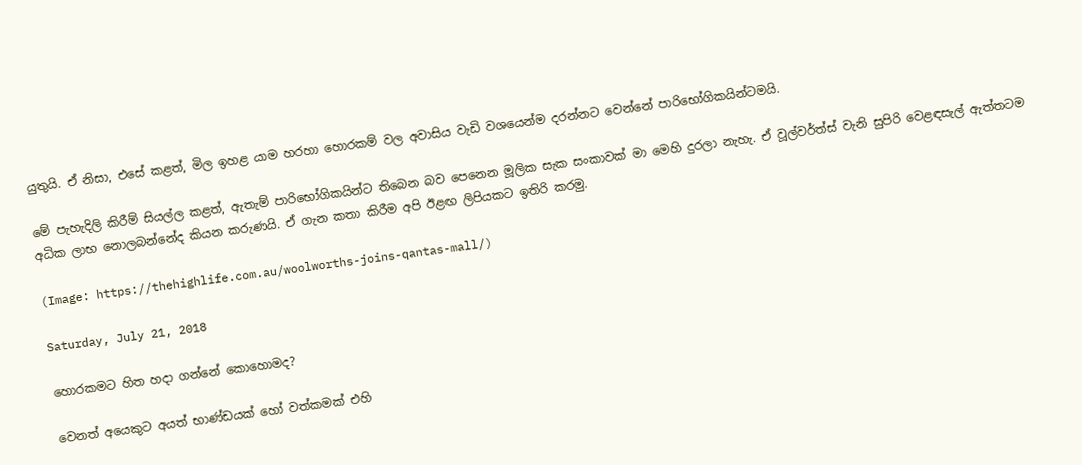යුතුයි. ඒ නිසා, එසේ කළත්, මිල ඉහළ යාම හරහා හොරකම් වල අවාසිය වැඩි වශයෙන්ම දරන්නට වෙන්නේ පාරිභෝගිකයින්ටමයි.

මේ පැහැදිලි කිරීම් සියල්ල කළත්, ඇතැම් පාරිභෝගිකයින්ට තිබෙන බව පෙනෙන මූලික සැක සංකාවක් මා මෙහි දුරලා නැහැ. ඒ වූල්වර්ත්ස් වැනි සුපිරි වෙළඳසැල් ඇත්තටම අධික ලාභ නොලබන්නේද කියන කරුණයි. ඒ ගැන කතා කිරීම අපි ඊළඟ ලිපියකට ඉතිරි කරමු.

(Image: https://thehighlife.com.au/woolworths-joins-qantas-mall/)

Saturday, July 21, 2018

හොරකමට හිත හදා ගන්නේ කොහොමද?

වෙනත් අයෙකුට අයත් භාණ්ඩයක් හෝ වත්කමක් එහි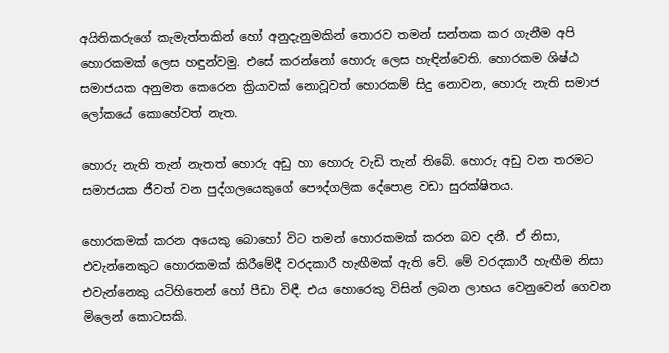අයිතිකරුගේ කැමැත්තකින් හෝ අනුදැනුමකින් තොරව තමන් සන්තක කර ගැනීම අපි හොරකමක් ලෙස හඳුන්වමු. එසේ කරන්නෝ හොරු ලෙස හැඳින්වෙති. හොරකම ශිෂ්ඨ සමාජයක අනුමත කෙරෙන ක්‍රියාවක් නොවූවත් හොරකම් සිදු නොවන, හොරු නැති සමාජ ලෝකයේ කොහේවත් නැත.

හොරු නැති තැන් නැතත් හොරු අඩු හා හොරු වැඩි තැන් තිබේ. හොරු අඩු වන තරමට සමාජයක ජීවත් වන පුද්ගලයෙකුගේ පෞද්ගලික දේපොළ වඩා සුරක්ෂිතය.

හොරකමක් කරන අයෙකු බොහෝ විට තමන් හොරකමක් කරන බව දනී. ඒ නිසා, එවැන්නෙකුට හොරකමක් කිරීමේදී වරදකාරී හැඟීමක් ඇති වේ. මේ වරදකාරී හැඟීම නිසා එවැන්නෙකු යටිහිතෙන් හෝ පීඩා විඳී. එය හොරෙකු විසින් ලබන ලාභය වෙනුවෙන් ගෙවන මිලෙන් කොටසකි.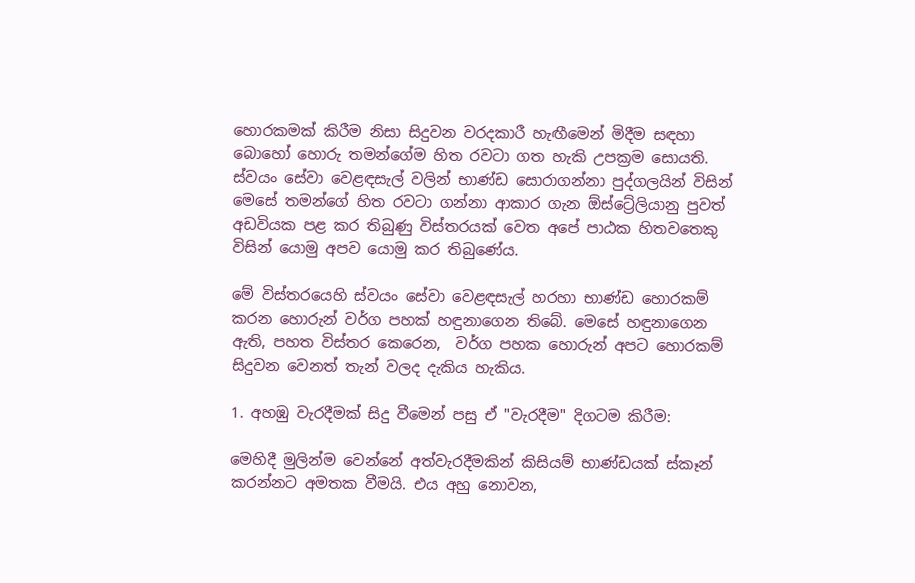හොරකමක් කිරීම නිසා සිදුවන වරදකාරී හැඟීමෙන් මිදීම සඳහා බොහෝ හොරු තමන්ගේම හිත රවටා ගත හැකි උපක්‍රම සොයති. ස්වයං සේවා වෙළඳසැල් වලින් භාණ්ඩ සොරාගන්නා පුද්ගලයින් විසින් මෙසේ තමන්ගේ හිත රවටා ගන්නා ආකාර ගැන ඕස්ට්‍රේලියානු පුවත් අඩවියක පළ කර තිබුණු විස්තරයක් වෙත අපේ පාඨක හිතවතෙකු විසින් යොමු අපව යොමු කර තිබුණේය.

මේ විස්තරයෙහි ස්වයං සේවා වෙළඳසැල් හරහා භාණ්ඩ හොරකම් කරන හොරුන් වර්ග පහක් හඳුනාගෙන තිබේ. මෙසේ හඳුනාගෙන ඇති, පහත විස්තර කෙරෙන,  වර්ග පහක හොරුන් අපට හොරකම් සිදුවන වෙනත් තැන් වලද දැකිය හැකිය.

1. අහඹු වැරදීමක් සිදු වීමෙන් පසු ඒ "වැරදීම" දිගටම කිරීම:

මෙහිදී මුලින්ම වෙන්නේ අත්වැරදීමකින් කිසියම් භාණ්ඩයක් ස්කෑන් කරන්නට අමතක වීමයි. එය අහු නොවන,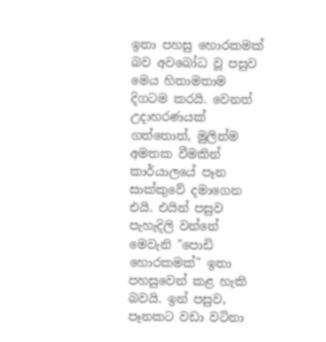ඉතා පහසු හොරකමක් බව අවබෝධ වූ පසුව මෙය හිතාමතාම දිගටම කරයි. වෙනත් උදාහරණයක් ගත්තොත්, මුලින්ම අමතක වීමකින් කාර්යාලයේ පෑන සාක්කුවේ දමාගෙන එයි. එයින් පසුව පැහැදිලි වන්නේ මෙවැනි "පොඩි හොරකමක්" ඉතා පහසුවෙන් කළ හැකි බවයි. ඉන් පසුව, පෑනකට වඩා වටිනා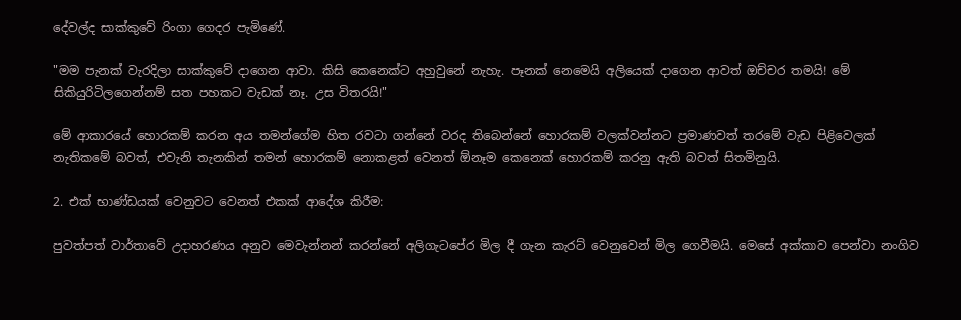දේවල්ද සාක්කුවේ රිංගා ගෙදර පැමිණේ.

"මම පැනක් වැරදිලා සාක්කුවේ දාගෙන ආවා. කිසි කෙනෙක්ට අහුවුනේ නැහැ. පෑනක් නෙමෙයි අලියෙක් දාගෙන ආවත් ඔච්චර තමයි! මේ සිකියුරිටිලගෙන්නම් සත පහකට වැඩක් නෑ. උස විතරයි!"

මේ ආකාරයේ හොරකම් කරන අය තමන්ගේම හිත රවටා ගන්නේ වරද තිබෙන්නේ හොරකම් වලක්වන්නට ප්‍රමාණවත් තරමේ වැඩ පිළිවෙලක් නැතිකමේ බවත්, එවැනි තැනකින් තමන් හොරකම් නොකළත් වෙනත් ඕනෑම කෙනෙක් හොරකම් කරනු ඇති බවත් සිතමිනුයි.

2. එක් භාණ්ඩයක් වෙනුවට වෙනත් එකක් ආදේශ කිරීම:

පුවත්පත් වාර්තාවේ උදාහරණය අනුව මෙවැන්නන් කරන්නේ අලිගැටපේර මිල දී ගැන කැරට් වෙනුවෙන් මිල ගෙවීමයි. මෙසේ අක්කාව පෙන්වා නංගිව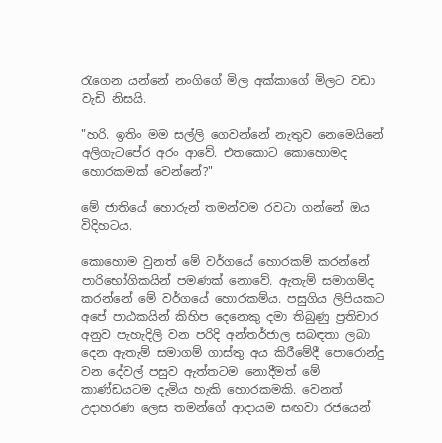රැගෙන යන්නේ නංගිගේ මිල අක්කාගේ මිලට වඩා වැඩි නිසයි.

"හරි. ඉතිං මම සල්ලි ගෙවන්නේ නැතුව නෙමෙයිනේ අලිගැටපේර අරං ආවේ. එතකොට කොහොමද හොරකමක් වෙන්නේ?"

මේ ජාතියේ හොරුන් තමන්වම රවටා ගන්නේ ඔය විදිහටය.

කොහොම වුනත් මේ වර්ගයේ හොරකම් කරන්නේ පාරිභෝගිකයින් පමණක් නොවේ. ඇතැම් සමාගම්ද කරන්නේ මේ වර්ගයේ හොරකම්ය. පසුගිය ලිපියකට අපේ පාඨකයින් කිහිප දෙනෙකු දමා තිබුණු ප්‍රතිචාර අනුව පැහැදිලි වන පරිදි අන්තර්ජාල සබඳතා ලබා දෙන ඇතැම් සමාගම් ගාස්තු අය කිරීමේදී පොරොන්දු වන දේවල් පසුව ඇත්තටම නොදීමත් මේ කාණ්ඩයටම දැමිය හැකි හොරකමකි. වෙනත් උදාහරණ ලෙස තමන්ගේ ආදායම සඟවා රජයෙන්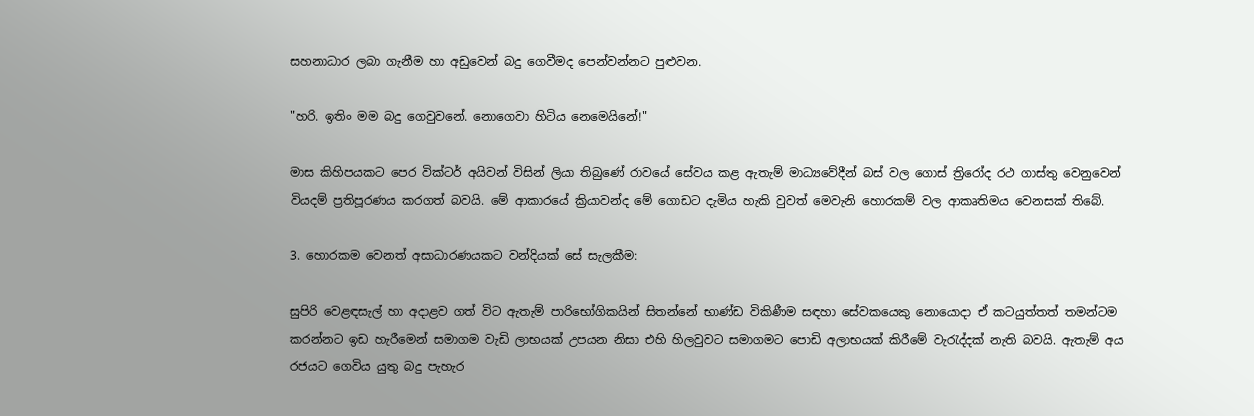සහනාධාර ලබා ගැනීම හා අඩුවෙන් බදු ගෙවීමද පෙන්වන්නට පුළුවන.

"හරි. ඉතිං මම බදු ගෙවුවනේ. නොගෙවා හිටිය නෙමෙයිනේ!"

මාස කිහිපයකට පෙර වික්ටර් අයිවන් විසින් ලියා තිබුණේ රාවයේ සේවය කළ ඇතැම් මාධ්‍යවේදීන් බස් වල ගොස් ත්‍රිරෝද රථ ගාස්තු වෙනුවෙන් වියදම් ප්‍රතිපූරණය කරගත් බවයි. මේ ආකාරයේ ක්‍රියාවන්ද මේ ගොඩට දැමිය හැකි වුවත් මෙවැනි හොරකම් වල ආකෘතිමය වෙනසක් තිබේ.

3. හොරකම වෙනත් අසාධාරණයකට වන්දියක් සේ සැලකීම:

සුපිරි වෙළඳසැල් හා අදාළව ගත් විට ඇතැම් පාරිභෝගිකයින් සිතන්නේ භාණ්ඩ විකිණීම සඳහා සේවකයෙකු නොයොදා ඒ කටයුත්තත් තමන්ටම කරන්නට ඉඩ හැරීමෙන් සමාගම වැඩි ලාභයක් උපයන නිසා එහි හිලවුවට සමාගමට පොඩි අලාභයක් කිරීමේ වැරැද්දක් නැති බවයි. ඇතැම් අය රජයට ගෙවිය යුතු බදු පැහැර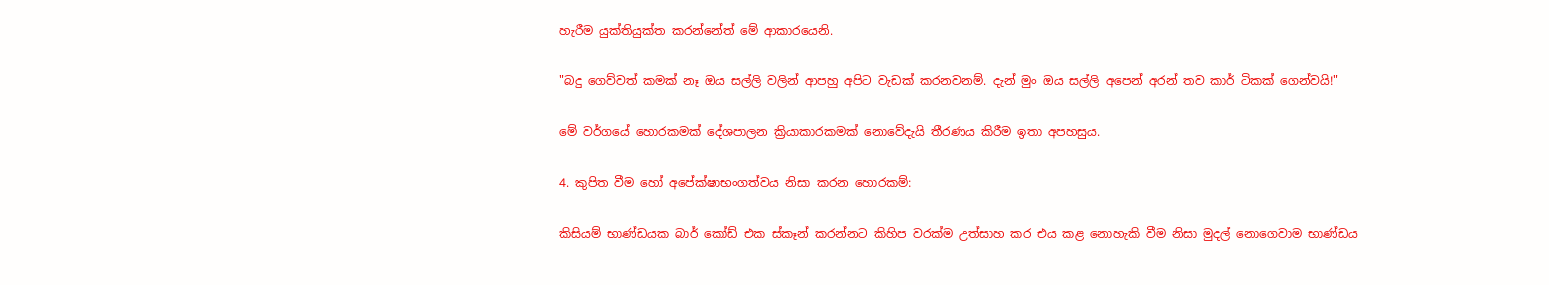හැරීම යුක්තියුක්ත කරන්නේත් මේ ආකාරයෙනි.

"බදු ගෙව්වත් කමක් නෑ ඔය සල්ලි වලින් ආපහු අපිට වැඩක් කරනවනම්. දැන් මුං ඔය සල්ලි අපෙන් අරන් තව කාර් ටිකක් ගෙන්වයි!"

මේ වර්ගයේ හොරකමක් දේශපාලන ක්‍රියාකාරකමක් නොවේදැයි තීරණය කිරීම ඉතා අපහසුය.

4. කුපිත වීම හෝ අපේක්ෂාභංගත්වය නිසා කරන හොරකම්:

කිසියම් භාණ්ඩයක බාර් කෝඩ් එක ස්කෑන් කරන්නට කිහිප වරක්ම උත්සාහ කර එය කළ නොහැකි වීම නිසා මුදල් නොගෙවාම භාණ්ඩය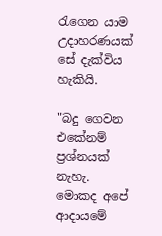රැගෙන යාම උදාහරණයක් සේ දැක්විය හැකියි.

"බදු ගෙවන එකේනම් ප්‍රශ්නයක් නැහැ. මොකද අපේ ආදායමේ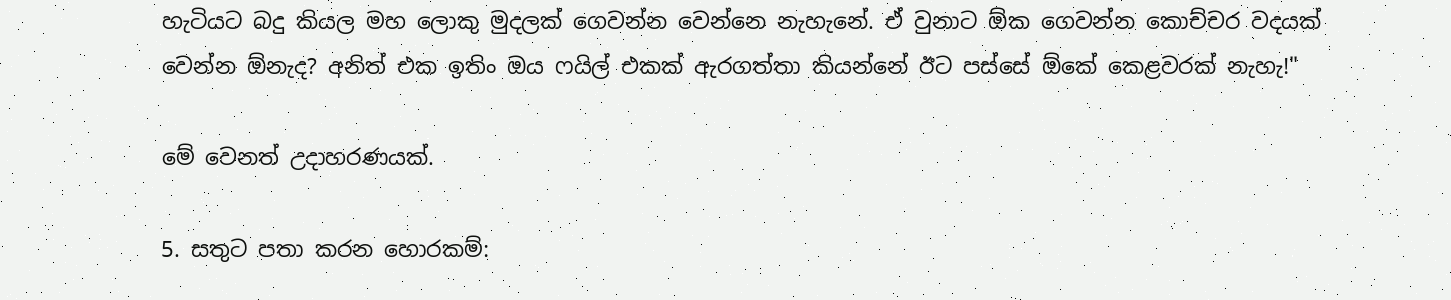හැටියට බදු කියල මහ ලොකු මුදලක් ගෙවන්න වෙන්නෙ නැහැනේ. ඒ වුනාට ඕක ගෙවන්න කොච්චර වදයක් වෙන්න ඕනැද? අනිත් එක ඉතිං ඔය ෆයිල් එකක් ඇරගත්තා කියන්නේ ඊට පස්සේ ඕකේ කෙළවරක් නැහැ!"

මේ වෙනත් උදාහරණයක්.

5. සතුට පතා කරන හොරකම්: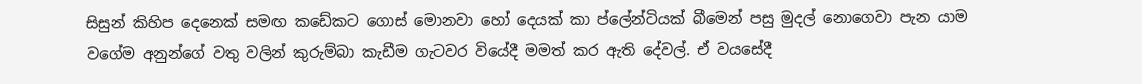සිසුන් කිහිප දෙනෙක් සමඟ කඩේකට ගොස් මොනවා හෝ දෙයක් කා ප්ලේන්ටියක් බීමෙන් පසු මුදල් නොගෙවා පැන යාම වගේම අනුන්ගේ වතු වලින් කුරුම්බා කැඩීම ගැටවර වියේදී මමත් කර ඇති දේවල්. ඒ වයසේදී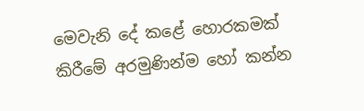මෙවැනි දේ කළේ හොරකමක් කිරීමේ අරමුණින්ම හෝ කන්න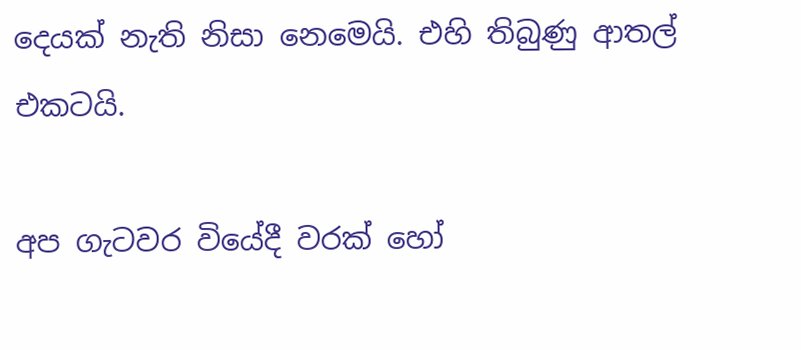දෙයක් නැති නිසා නෙමෙයි. එහි තිබුණු ආතල් එකටයි.

අප ගැටවර වියේදී වරක් හෝ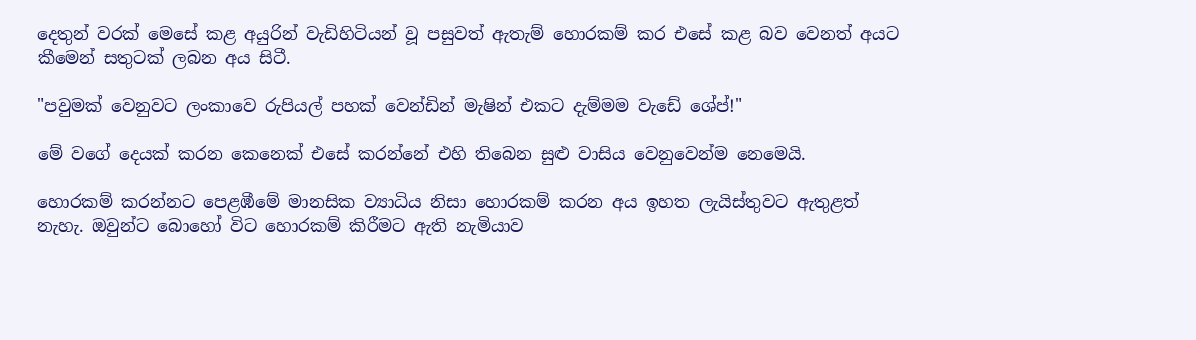දෙතුන් වරක් මෙසේ කළ අයුරින් වැඩිහිටියන් වූ පසුවත් ඇතැම් හොරකම් කර එසේ කළ බව වෙනත් අයට කීමෙන් සතුටක් ලබන අය සිටී.

"පවුමක් වෙනුවට ලංකාවෙ රුපියල් පහක් වෙන්ඩින් මැෂින් එකට දැම්මම වැඩේ ශේප්!"

මේ වගේ දෙයක් කරන කෙනෙක් එසේ කරන්නේ එහි තිබෙන සුළු වාසිය වෙනුවෙන්ම නෙමෙයි.

හොරකම් කරන්නට පෙළඹීමේ මානසික ව්‍යාධිය නිසා හොරකම් කරන අය ඉහත ලැයිස්තුවට ඇතුළත් නැහැ. ඔවුන්ට බොහෝ විට හොරකම් කිරීමට ඇති නැමියාව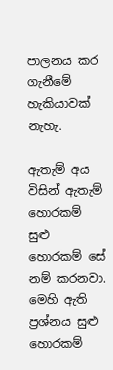පාලනය කර ගැනීමේ හැකියාවක් නැහැ.

ඇතැම් අය විසින් ඇතැම් හොරකම් සුළු හොරකම් සේ නම් කරනවා. මෙහි ඇති ප්‍රශ්නය සුළු හොරකම්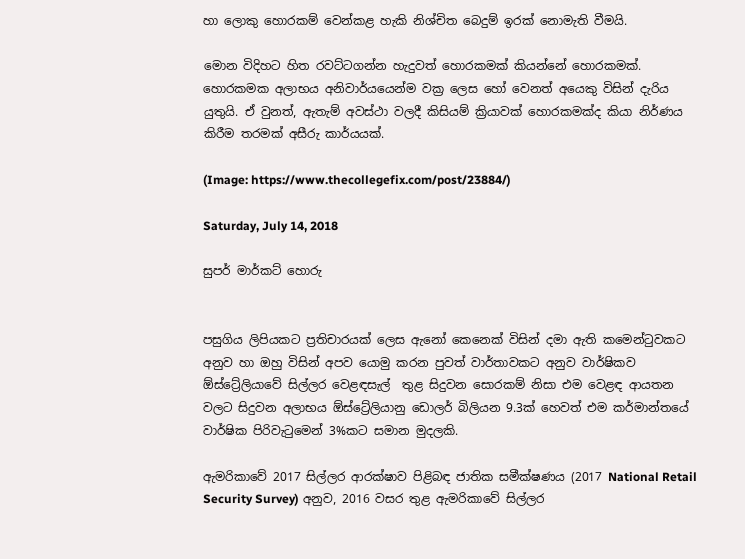හා ලොකු හොරකම් වෙන්කළ හැකි නිශ්චිත බෙදුම් ඉරක් නොමැති වීමයි.

මොන විදිහට හිත රවට්ටගන්න හැදුවත් හොරකමක් කියන්නේ හොරකමක්. හොරකමක අලාභය අනිවාර්යයෙන්ම වක්‍ර ලෙස හෝ වෙනත් අයෙකු විසින් දැරිය යුතුයි. ඒ වුනත්, ඇතැම් අවස්ථා වලදී කිසියම් ක්‍රියාවක් හොරකමක්ද කියා නිර්ණය කිරීම තරමක් අසීරු කාර්යයක්.

(Image: https://www.thecollegefix.com/post/23884/)

Saturday, July 14, 2018

සුපර් මාර්කට් හොරු


පසුගිය ලිපියකට ප්‍රතිචාරයක් ලෙස ඇනෝ කෙනෙක් විසින් දමා ඇති කමෙන්ටුවකට අනුව හා ඔහු විසින් අපව යොමු කරන පුවත් වාර්තාවකට අනුව වාර්ෂිකව ඕස්ට්‍රේලියාවේ සිල්ලර වෙළඳසැල්  තුළ සිදුවන සොරකම් නිසා එම වෙළඳ ආයතන වලට සිදුවන අලාභය ඕස්ට්‍රේලියානු ඩොලර් බිලියන 9.3ක් හෙවත් එම කර්මාන්තයේ වාර්ෂික පිරිවැටුමෙන් 3%කට සමාන මුදලකි.

ඇමරිකාවේ 2017 සිල්ලර ආරක්ෂාව පිළිබඳ ජාතික සමීක්ෂණය (2017 National Retail Security Survey) අනුව, 2016 වසර තුළ ඇමරිකාවේ සිල්ලර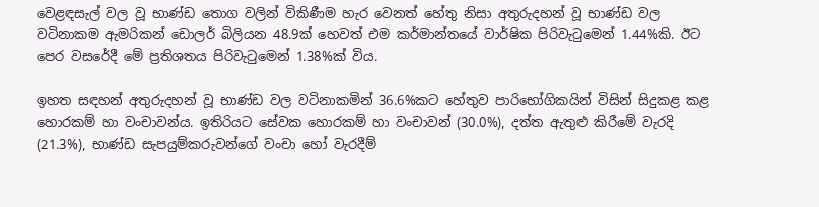වෙළඳසැල් වල වූ භාණ්ඩ තොග වලින් විකිණීම හැර වෙනත් හේතු නිසා අතුරුදහන් වූ භාණ්ඩ වල වටිනාකම ඇමරිකන් ඩොලර් බිලියන 48.9ක් හෙවත් එම කර්මාන්තයේ වාර්ෂික පිරිවැටුමෙන් 1.44%කි. ඊට පෙර වසරේදී මේ ප්‍රතිශතය පිරිවැටුමෙන් 1.38%ක් විය.

ඉහත සඳහන් අතුරුදහන් වූ භාණ්ඩ වල වටිනාකමින් 36.6%කට හේතුව පාරිභෝගිකයින් විසින් සිදුකළ කළ හොරකම් හා වංචාවන්ය. ඉතිරියට සේවක හොරකම් හා වංචාවන් (30.0%), දත්ත ඇතුළු කිරීමේ වැරදි (21.3%), භාණ්ඩ සැපයුම්කරුවන්ගේ වංචා හෝ වැරදීම්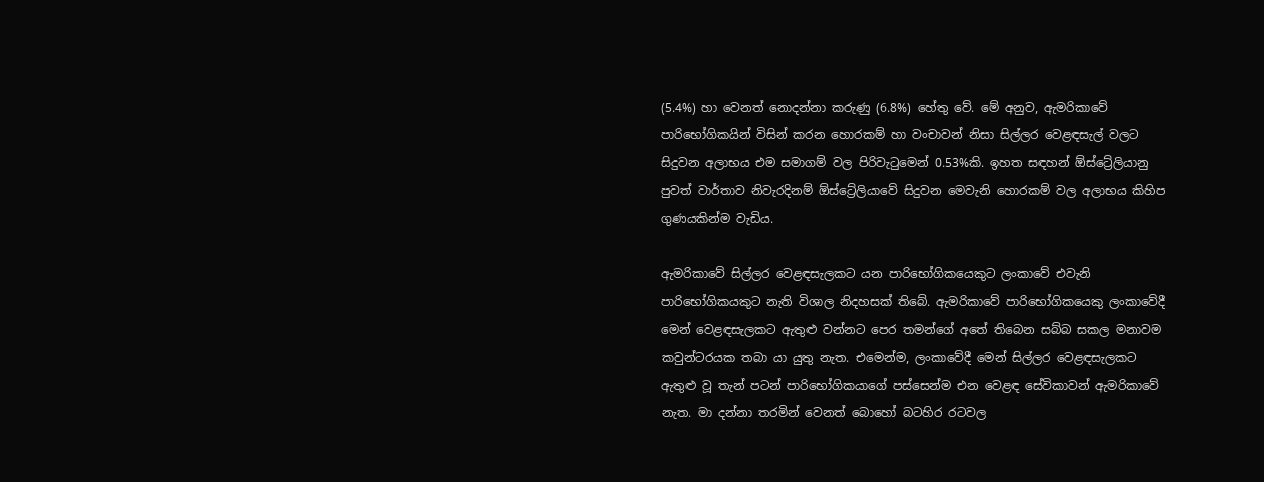(5.4%) හා වෙනත් නොදන්නා කරුණු (6.8%) හේතු වේ. මේ අනුව, ඇමරිකාවේ පාරිභෝගිකයින් විසින් කරන හොරකම් හා වංචාවන් නිසා සිල්ලර වෙළඳසැල් වලට සිදුවන අලාභය එම සමාගම් වල පිරිවැටුමෙන් 0.53%කි. ඉහත සඳහන් ඕස්ට්‍රේලියානු පුවත් වාර්තාව නිවැරදිනම් ඕස්ට්‍රේලියාවේ සිදුවන මෙවැනි හොරකම් වල අලාභය කිහිප ගුණයකින්ම වැඩිය.

ඇමරිකාවේ සිල්ලර වෙළඳසැලකට යන පාරිභෝගිකයෙකුට ලංකාවේ එවැනි පාරිභෝගිකයකුට නැති විශාල නිදහසක් තිබේ. ඇමරිකාවේ පාරිභෝගිකයෙකු ලංකාවේදී මෙන් වෙළඳසැලකට ඇතුළු වන්නට පෙර තමන්ගේ අතේ තිබෙන සබ්බ සකල මනාවම කවුන්ටරයක තබා යා යුතු නැත. එමෙන්ම, ලංකාවේදී මෙන් සිල්ලර වෙළඳසැලකට ඇතුළු වූ තැන් පටන් පාරිභෝගිකයාගේ පස්සෙන්ම එන වෙළඳ සේවිකාවන් ඇමරිකාවේ නැත. මා දන්නා තරමින් වෙනත් බොහෝ බටහිර රටවල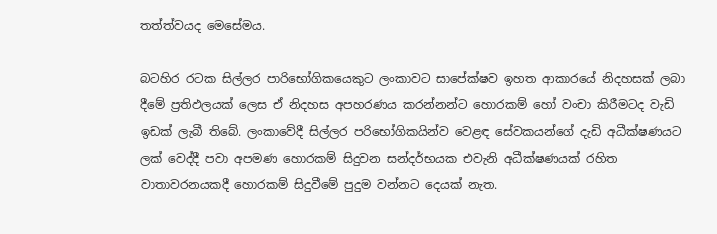තත්ත්වයද මෙසේමය.

බටහිර රටක සිල්ලර පාරිභෝගිකයෙකුට ලංකාවට සාපේක්ෂව ඉහත ආකාරයේ නිදහසක් ලබා දීමේ ප්‍රතිඵලයක් ලෙස ඒ නිදහස අපහරණය කරන්නන්ට හොරකම් හෝ වංචා කිරීමටද වැඩි ඉඩක් ලැබී තිබේ. ලංකාවේදී සිල්ලර පරිභෝගිකයින්ව වෙළඳ සේවකයන්ගේ දැඩි අධීක්ෂණයට ලක් වෙද්දී පවා අපමණ හොරකම් සිදුවන සන්දර්භයක එවැනි අධීක්ෂණයක් රහිත වාතාවරනයකදී හොරකම් සිදුවීමේ පුදුම වන්නට දෙයක් නැත.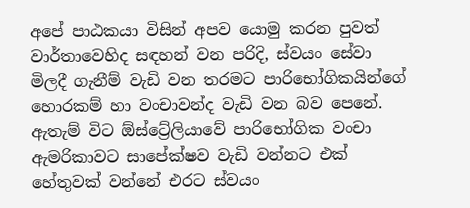අපේ පාඨකයා විසින් අපව යොමු කරන පුවත් වාර්තාවෙහිද සඳහන් වන පරිදි, ස්වයං සේවා මිලදී ගැනීම් වැඩි වන තරමට පාරිභෝගිකයින්ගේ හොරකම් හා වංචාවන්ද වැඩි වන බව පෙනේ. ඇතැම් විට ඕස්ට්‍රේලියාවේ පාරිභෝගික වංචා ඇමරිකාවට සාපේක්ෂව වැඩි වන්නට එක් හේතුවක් වන්නේ එරට ස්වයං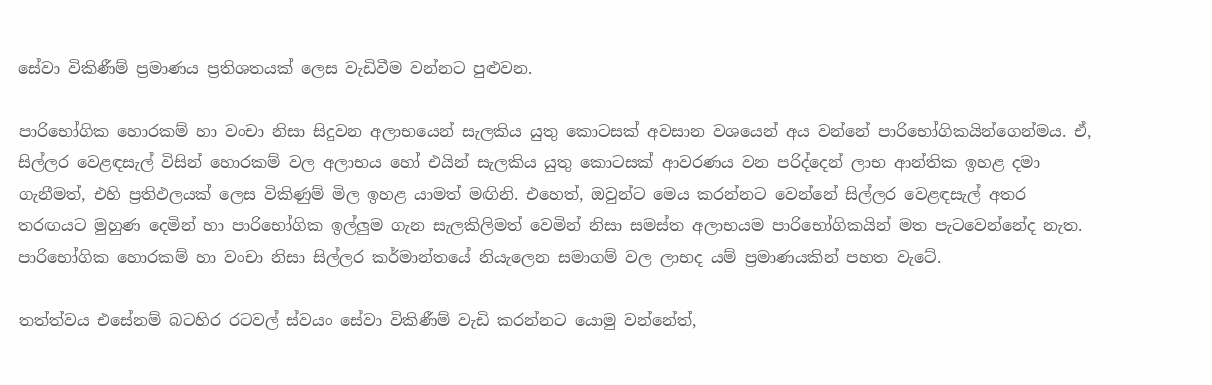සේවා විකිණීම් ප්‍රමාණය ප්‍රතිශතයක් ලෙස වැඩිවීම වන්නට පුළුවන.

පාරිභෝගික හොරකම් හා වංචා නිසා සිදුවන අලාභයෙන් සැලකිය යුතු කොටසක් අවසාන වශයෙන් අය වන්නේ පාරිභෝගිකයින්ගෙන්මය. ඒ, සිල්ලර වෙළඳසැල් විසින් හොරකම් වල අලාභය හෝ එයින් සැලකිය යුතු කොටසක් ආවරණය වන පරිද්දෙන් ලාභ ආන්තික ඉහළ දමා ගැනීමත්, එහි ප්‍රතිඵලයක් ලෙස විකිණුම් මිල ඉහළ යාමත් මඟිනි. එහෙත්, ඔවුන්ට මෙය කරන්නට වෙන්නේ සිල්ලර වෙළඳසැල් අතර තරඟයට මුහුණ දෙමින් හා පාරිභෝගික ඉල්ලුම ගැන සැලකිලිමත් වෙමින් නිසා සමස්ත අලාභයම පාරිභෝගිකයින් මත පැටවෙන්නේද නැත. පාරිභෝගික හොරකම් හා වංචා නිසා සිල්ලර කර්මාන්තයේ නියැලෙන සමාගම් වල ලාභද යම් ප්‍රමාණයකින් පහත වැටේ.

තත්ත්වය එසේනම් බටහිර රටවල් ස්වයං සේවා විකිණීම් වැඩි කරන්නට යොමු වන්නේත්,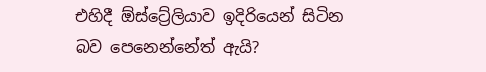එහිදී ඕස්ට්‍රේලියාව ඉදිරියෙන් සිටින බව පෙනෙන්නේත් ඇයි?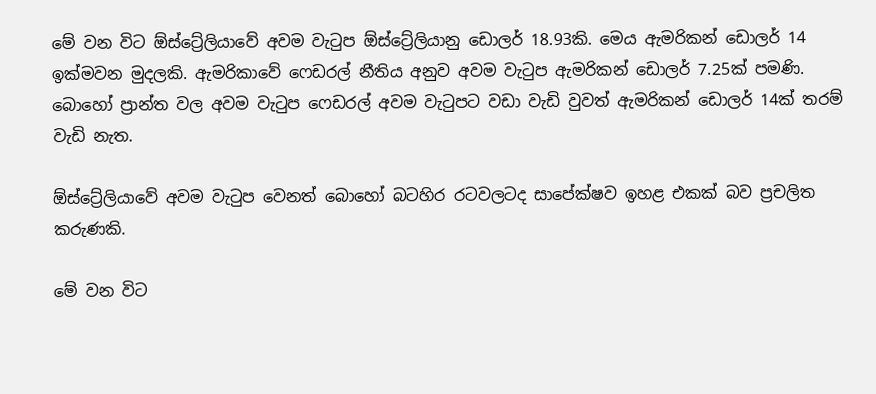මේ වන විට ඕස්ට්‍රේලියාවේ අවම වැටුප ඕස්ට්‍රේලියානු ඩොලර් 18.93කි. මෙය ඇමරිකන් ඩොලර් 14 ඉක්මවන මුදලකි. ඇමරිකාවේ ෆෙඩරල් නීතිය අනුව අවම වැටුප ඇමරිකන් ඩොලර් 7.25ක් පමණි. බොහෝ ප්‍රාන්ත වල අවම වැටුප ෆෙඩරල් අවම වැටුපට වඩා වැඩි වුවත් ඇමරිකන් ඩොලර් 14ක් තරම් වැඩි නැත.

ඕස්ට්‍රේලියාවේ අවම වැටුප වෙනත් බොහෝ බටහිර රටවලටද සාපේක්ෂව ඉහළ එකක් බව ප්‍රචලිත කරුණකි.

මේ වන විට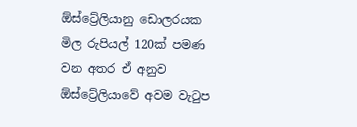ඕස්ට්‍රේලියානු ඩොලරයක මිල රුපියල් 120ක් පමණ වන අතර ඒ අනුව ඕස්ට්‍රේලියාවේ අවම වැටුප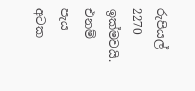රුපියල් 2270 ඉක්මවයි. එනම් පැය අටක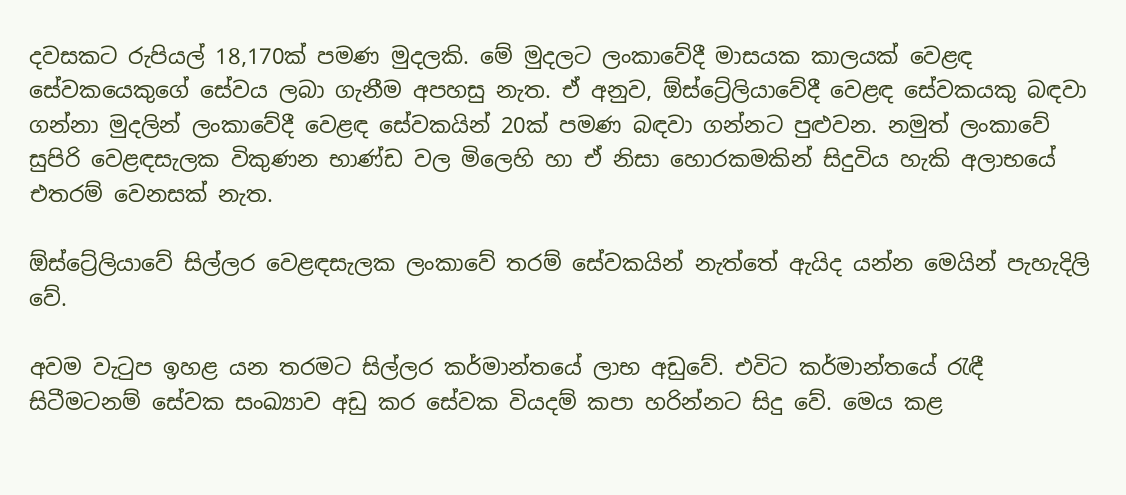දවසකට රුපියල් 18,170ක් පමණ මුදලකි. මේ මුදලට ලංකාවේදී මාසයක කාලයක් වෙළඳ සේවකයෙකුගේ සේවය ලබා ගැනීම අපහසු නැත. ඒ අනුව, ඕස්ට්‍රේලියාවේදී වෙළඳ සේවකයකු බඳවා ගන්නා මුදලින් ලංකාවේදී වෙළඳ සේවකයින් 20ක් පමණ බඳවා ගන්නට පුළුවන. නමුත් ලංකාවේ සුපිරි වෙළඳසැලක විකුණන භාණ්ඩ වල මිලෙහි හා ඒ නිසා හොරකමකින් සිදුවිය හැකි අලාභයේ එතරම් වෙනසක් නැත.

ඕස්ට්‍රේලියාවේ සිල්ලර වෙළඳසැලක ලංකාවේ තරම් සේවකයින් නැත්තේ ඇයිද යන්න මෙයින් පැහැදිලි වේ.

අවම වැටුප ඉහළ යන තරමට සිල්ලර කර්මාන්තයේ ලාභ අඩුවේ. එවිට කර්මාන්තයේ රැඳී සිටීමටනම් සේවක සංඛ්‍යාව අඩු කර සේවක වියදම් කපා හරින්නට සිදු වේ. මෙය කළ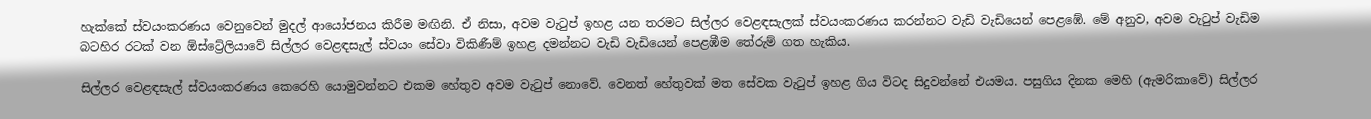හැක්කේ ස්වයංකරණය වෙනුවෙන් මුදල් ආයෝජනය කිරීම මඟිනි. ඒ නිසා, අවම වැටුප් ඉහළ යන තරමට සිල්ලර වෙළඳසැලක් ස්වයංකරණය කරන්නට වැඩි වැඩියෙන් පෙළඹේ. මේ අනුව, අවම වැටුප් වැඩිම බටහිර රටක් වන ඕස්ට්‍රේලියාවේ සිල්ලර වෙළඳසැල් ස්වයං සේවා විකිණීම් ඉහළ දමන්නට වැඩි වැඩියෙන් පෙළඹීම තේරුම් ගත හැකිය.

සිල්ලර වෙළඳසැල් ස්වයංකරණය කෙරෙහි යොමුවන්නට එකම හේතුව අවම වැටුප් නොවේ. වෙනත් හේතුවක් මත සේවක වැටුප් ඉහළ ගිය විටද සිදුවන්නේ එයමය. පසුගිය දිනක මෙහි (ඇමරිකාවේ) සිල්ලර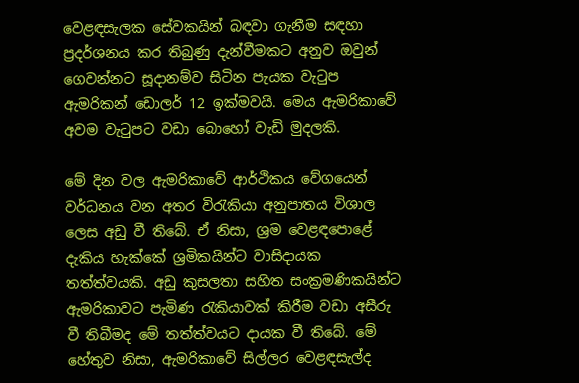වෙළඳසැලක සේවකයින් බඳවා ගැනීම සඳහා ප්‍රදර්ශනය කර තිබුණු දැන්වීමකට අනුව ඔවුන් ගෙවන්නට සූදානම්ව සිටින පැයක වැටුප ඇමරිකන් ඩොලර් 12 ඉක්මවයි. මෙය ඇමරිකාවේ අවම වැටුපට වඩා බොහෝ වැඩි මුදලකි.

මේ දින වල ඇමරිකාවේ ආර්ථිකය වේගයෙන් වර්ධනය වන අතර විරැකියා අනුපාතය විශාල ලෙස අඩු වී තිබේ. ඒ නිසා, ශ්‍රම වෙළඳපොළේ දැකිය හැක්කේ ශ්‍රමිකයින්ට වාසිදායක තත්ත්වයකි. අඩු කුසලතා සහිත සංක්‍රමණිකයින්ට ඇමරිකාවට පැමිණ රැකියාවක් කිරීම වඩා අසීරු වී තිබීමද මේ තත්ත්වයට දායක වී තිබේ. මේ හේතුව නිසා, ඇමරිකාවේ සිල්ලර වෙළඳසැල්ද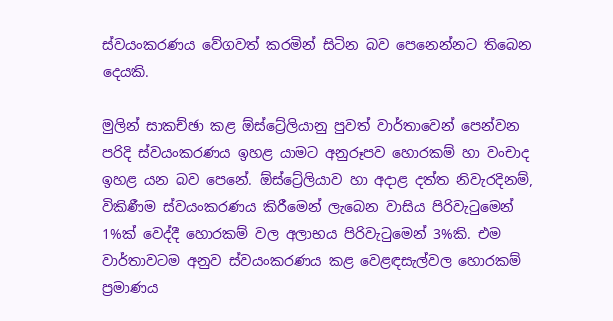ස්වයංකරණය වේගවත් කරමින් සිටින බව පෙනෙන්නට තිබෙන දෙයකි.

මුලින් සාකච්ඡා කළ ඕස්ට්‍රේලියානු පුවත් වාර්තාවෙන් පෙන්වන පරිදි ස්වයංකරණය ඉහළ යාමට අනුරූපව හොරකම් හා වංචාද ඉහළ යන බව පෙනේ. ඕස්ට්‍රේලියාව හා අදාළ දත්ත නිවැරදිනම්, විකිණීම ස්වයංකරණය කිරීමෙන් ලැබෙන වාසිය පිරිවැටුමෙන් 1%ක් වෙද්දී හොරකම් වල අලාභය පිරිවැටුමෙන් 3%කි. එම වාර්තාවටම අනුව ස්වයංකරණය කළ වෙළඳසැල්වල හොරකම් ප්‍රමාණය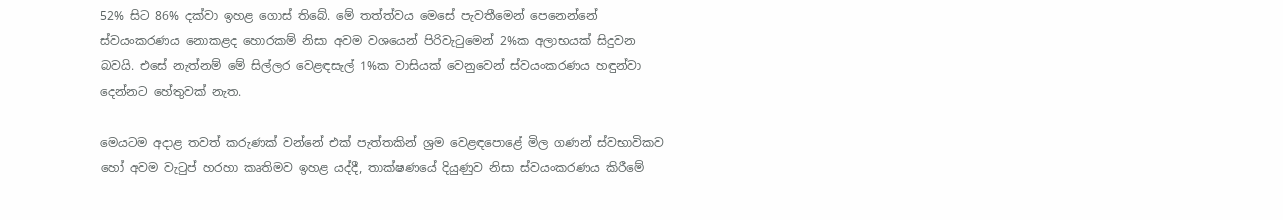52% සිට 86% දක්වා ඉහළ ගොස් තිබේ. මේ තත්ත්වය මෙසේ පැවතීමෙන් පෙනෙන්නේ ස්වයංකරණය නොකළද හොරකම් නිසා අවම වශයෙන් පිරිවැටුමෙන් 2%ක අලාභයක් සිදුවන බවයි. එසේ නැත්නම් මේ සිල්ලර වෙළඳසැල් 1%ක වාසියක් වෙනුවෙන් ස්වයංකරණය හඳුන්වා දෙන්නට හේතුවක් නැත.

මෙයටම අදාළ තවත් කරුණක් වන්නේ එක් පැත්තකින් ශ්‍රම වෙළඳපොළේ මිල ගණන් ස්වභාවිකව හෝ අවම වැටුප් හරහා කෘතිමව ඉහළ යද්දී, තාක්ෂණයේ දියුණුව නිසා ස්වයංකරණය කිරීමේ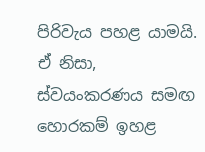පිරිවැය පහළ යාමයි. ඒ නිසා, ස්වයංකරණය සමඟ හොරකම් ඉහළ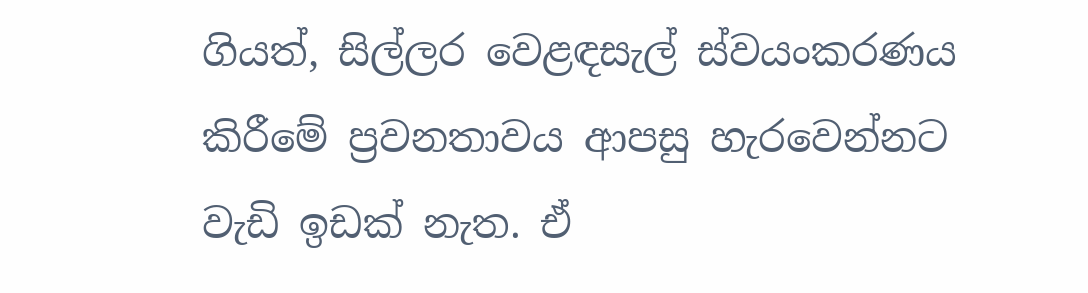ගියත්, සිල්ලර වෙළඳසැල් ස්වයංකරණය කිරීමේ ප්‍රවනතාවය ආපසු හැරවෙන්නට වැඩි ඉඩක් නැත. ඒ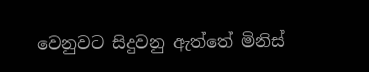වෙනුවට සිදුවනු ඇත්තේ මිනිස්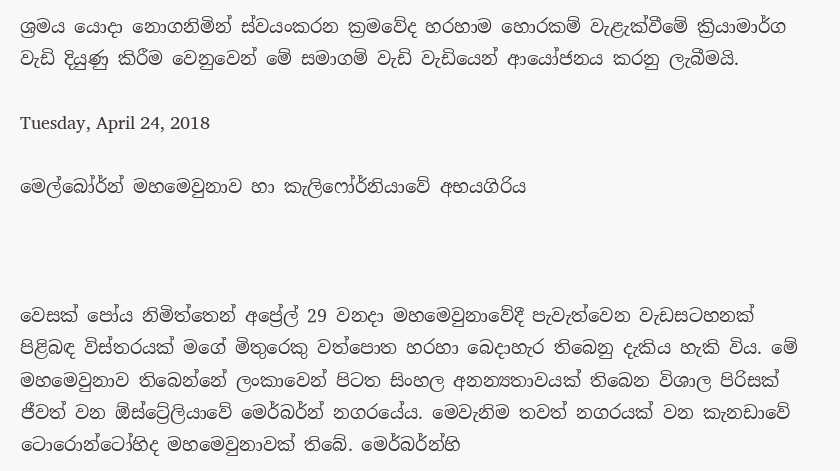ශ්‍රමය යොදා නොගනිමින් ස්වයංකරන ක්‍රමවේද හරහාම හොරකම් වැළැක්වීමේ ක්‍රියාමාර්ග වැඩි දියුණු කිරීම වෙනුවෙන් මේ සමාගම් වැඩි වැඩියෙන් ආයෝජනය කරනු ලැබීමයි.

Tuesday, April 24, 2018

මෙල්බෝර්න් මහමෙවුනාව හා කැලිෆෝර්නියාවේ අභයගිරිය



වෙසක් පෝය නිමිත්තෙන් අප්‍රේල් 29 වනදා මහමෙවුනාවේදී පැවැත්වෙන වැඩසටහනක් පිළිබඳ විස්තරයක් මගේ මිතුරෙකු වත්පොත හරහා බෙදාහැර තිබෙනු දැකිය හැකි විය. මේ මහමෙවුනාව තිබෙන්නේ ලංකාවෙන් පිටත සිංහල අනන්‍යතාවයක් තිබෙන විශාල පිරිසක් ජීවත් වන ඕස්ට්‍රේලියාවේ මෙර්බර්න් නගරයේය. මෙවැනිම තවත් නගරයක් වන කැනඩාවේ ටොරොන්ටෝහිද මහමෙවුනාවක් තිබේ. මෙර්බර්න්හි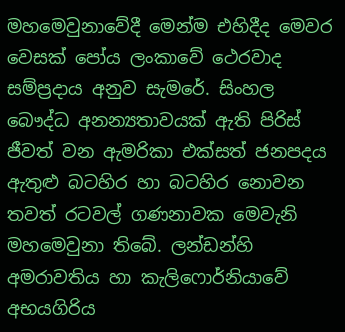මහමෙවුනාවේදී මෙන්ම එහිදීද මෙවර වෙසක් පෝය ලංකාවේ ථෙරවාද සම්ප්‍රදාය අනුව සැමරේ. සිංහල බෞද්ධ අනන්‍යතාවයක් ඇති පිරිස් ජීවත් වන ඇමරිකා එක්සත් ජනපදය ඇතුළු බටහිර හා බටහිර නොවන තවත් රටවල් ගණනාවක මෙවැනි මහමෙවුනා තිබේ. ලන්ඩන්හි අමරාවතිය හා කැලිෆොර්නියාවේ අභයගිරිය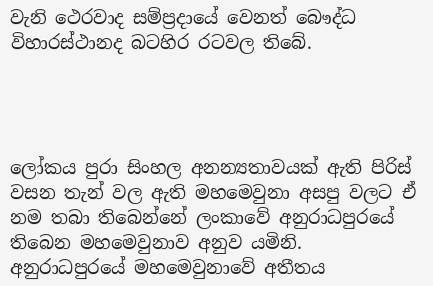වැනි ථෙරවාද සම්ප්‍රදායේ වෙනත් බෞද්ධ විහාරස්ථානද බටහිර රටවල තිබේ.




ලෝකය පුරා සිංහල අනන්‍යතාවයක් ඇති පිරිස් වසන තැන් වල ඇති මහමෙවුනා අසපු වලට ඒ නම තබා තිබෙන්නේ ලංකාවේ අනුරාධපුරයේ තිබෙන මහමෙවුනාව අනුව යමිනි. අනුරාධපුරයේ මහමෙවුනාවේ අතීතය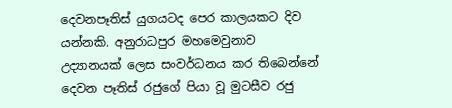දෙවනපෑතිස් යුගයටද පෙර කාලයකට දිව යන්නකි. අනුරාධපුර මහමෙවුනාව උද්‍යානයක් ලෙස සංවර්ධනය කර තිබෙන්නේ දෙවන පෑතිස් රජුගේ පියා වූ මුටසීව රජු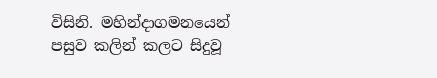විසිනි. මහින්දාගමනයෙන් පසුව කලින් කලට සිදුවූ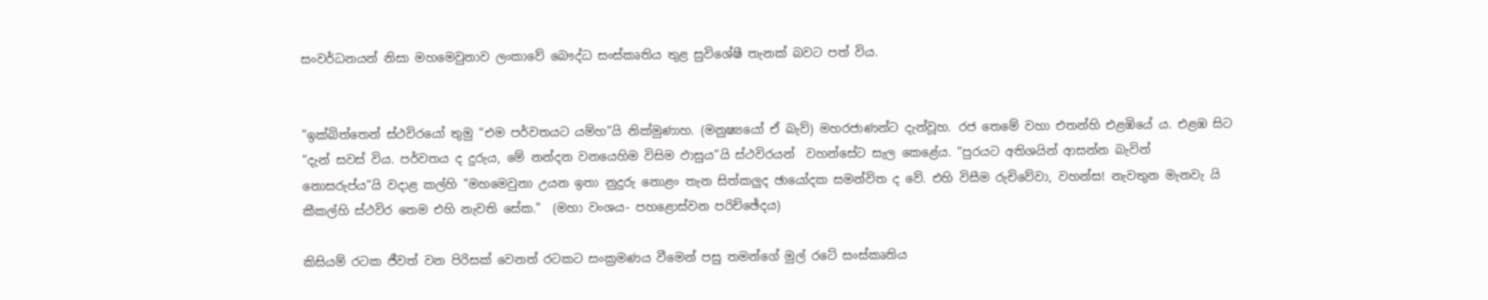සංවර්ධනයන් නිසා මහමෙවුනාව ලංකාවේ බෞද්ධ සංස්කෘතිය තුළ සුවිශේෂී තැනක් බවට පත් විය.


"ඉක්බිත්තෙන් ස්ථවිරයෝ තුමු “එම පර්ව‍තයට යම්හ”යි නික්මුණාහ. (මනුෂ්‍යයෝ ඒ බැව්) මහරජාණන්ට දැන්වූහ. රජ තෙමේ වහා එතන්හි එළඹියේ ය. එළඹ සිට “දැන් සවස් විය. පර්වතය ද දුරුය, මේ නන්දන වනයෙහිම විසිම ඵාසුය”යි ස්ථවිරයන්  වහන්සේට සැල කෙළේය. “පුරයට අතිශයින් ආසන්න බැවින් නොසරුප්ය”යි වදාළ කල්හි "මහමෙවුනා උයන ඉතා නුදුරු නොළං තැන සිත්කලුද ඡායෝදක සමන්විත ද වේ. එහි විසීම රුචිවේවා, වහන්ස! නැවතුන මැනවැ යි කීකල්හි ස්ථවිර තෙම එහි නැවති සේක."  (මහා වංශය- පහළොස්වන පරිච්ඡේදය)

කිසියම් රටක ජීවත් වන පිරිසක් වෙනත් රටකට සංක්‍රමණය වීමෙන් පසු තමන්ගේ මුල් රටේ සංස්කෘතිය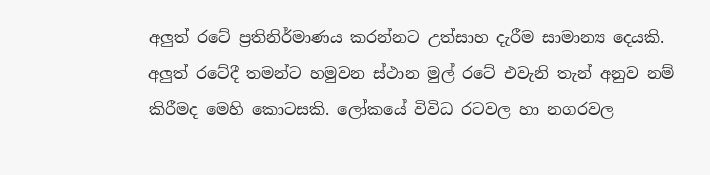අලුත් රටේ ප්‍රතිනිර්මාණය කරන්නට උත්සාහ දැරීම සාමාන්‍ය දෙයකි. අලුත් රටේදී තමන්ට හමුවන ස්ථාන මුල් රටේ එවැනි තැන් අනුව නම් කිරීමද මෙහි කොටසකි. ලෝකයේ විවිධ රටවල හා නගරවල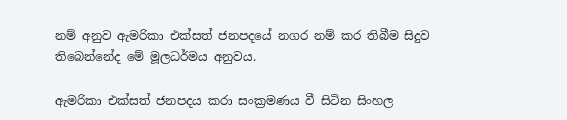නම් අනුව ඇමරිකා එක්සත් ජනපදයේ නගර නම් කර තිබීම සිදුව තිබෙන්නේද මේ මූලධර්මය අනුවය.

ඇමරිකා එක්සත් ජනපදය කරා සංක්‍රමණය වී සිටින සිංහල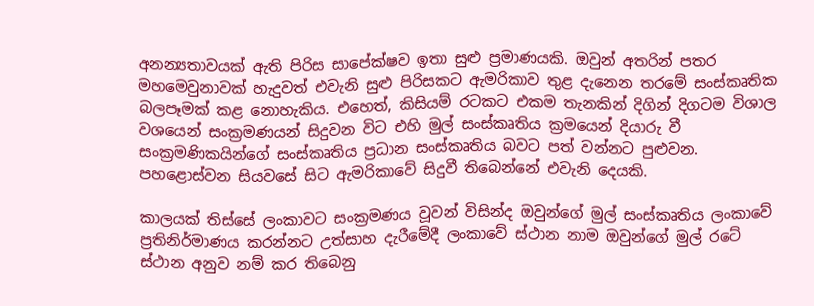අනන්‍යතාවයක් ඇති පිරිස සාපේක්ෂව ඉතා සුළු ප්‍රමාණයකි. ඔවුන් අතරින් පතර මහමෙවුනාවක් හැදුවත් එවැනි සුළු පිරිසකට ඇමරිකාව තුළ දැනෙන තරමේ සංස්කෘතික බලපෑමක් කළ නොහැකිය. එහෙත්, කිසියම් රටකට එකම තැනකින් දිගින් දිගටම විශාල වශයෙන් සංක්‍රමණයන් සිදුවන විට එහි මුල් සංස්කෘතිය ක්‍රමයෙන් දියාරු වී සංක්‍රමණිකයින්ගේ සංස්කෘතිය ප්‍රධාන සංස්කෘතිය බවට පත් වන්නට පුළුවන. පහළොස්වන සියවසේ සිට ඇමරිකාවේ සිදුවී තිබෙන්නේ එවැනි දෙයකි.

කාලයක් තිස්සේ ලංකාවට සංක්‍රමණය වූවන් විසින්ද ඔවුන්ගේ මුල් සංස්කෘතිය ලංකාවේ ප්‍රතිනිර්මාණය කරන්නට උත්සාහ දැරීමේදී ලංකාවේ ස්ථාන නාම ඔවුන්ගේ මුල් රටේ ස්ථාන අනුව නම් කර තිබෙනු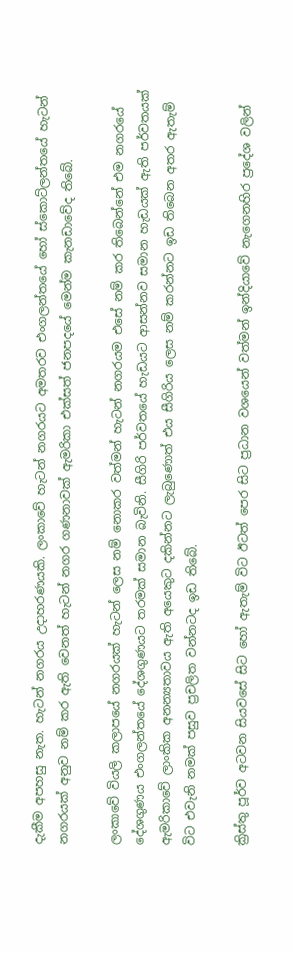දැකීම අපහසු නැත. හැටන් නගරය උදාහරණයකි. ලංකාවේ හැටන් නගරයට අමතරව එංගලන්තයේ හෝ ස්කොට්ලන්තයේ හැටන් නගරයක් අනුව නම් කර ඇති වෙනත් හැටන් නගර ගණනාවක් ඇමරිකා එක්සත් ජනපදයේ මෙන්ම කැනඩාවේද තිබේ.

ලංකාවේ වියලි කලාපයේ නගරයක් හැටන් ලෙස නම් නොකර වත්මන් හැටන් නගරයම එසේ නම් කර තිබෙන්නේ එම නගරයේ දේශගුණය එංගලන්තයේ දේශගුණයට තරමක් සමාන බැවිනි. සීගිරි පර්වතයේ හැඩයට ආසන්නව සමාන හැඩයක් ඇති පර්වතයක් ඇමරිකාවේ ලාංකික අනන්‍යතාවය ඇති අයෙකුට දකින්නට ලැබුණොත් එය සීගිරිය ලෙස නම් කරන්නට ඉඩ තිබෙන අතර ඇතැම් විට එවැනි නමක් පසුව ප්‍රචලිත වන්නටද ඉඩ තිබේ.

ක්‍රිස්තු පූර්ව අටවන සියවසේ සිට හෝ ඇතැම් විට ඊටත් පෙර සිට ප්‍රධාන වශයෙන් වත්මන් ඉන්දියාවේ නැගෙනහිර ප්‍රදේශ වලින්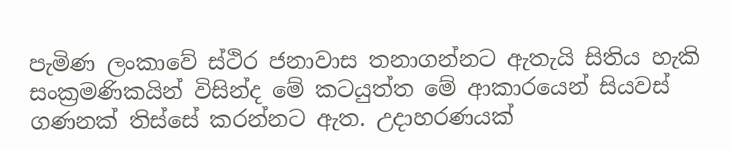පැමිණ ලංකාවේ ස්ථිර ජනාවාස තනාගන්නට ඇතැයි සිතිය හැකි සංක්‍රමණිකයින් විසින්ද මේ කටයුත්ත මේ ආකාරයෙන් සියවස් ගණනක් තිස්සේ කරන්නට ඇත. උදාහරණයක්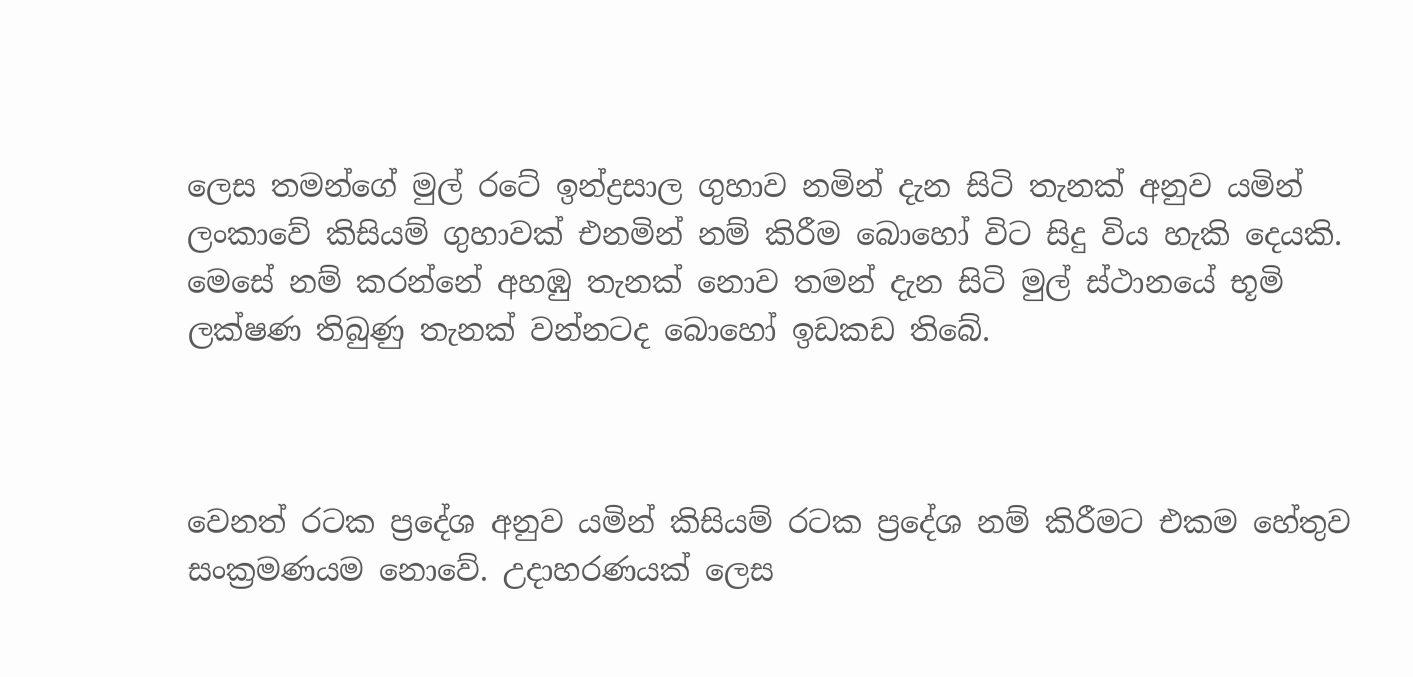ලෙස තමන්ගේ මුල් රටේ ඉන්ද්‍රසාල ගුහාව නමින් දැන සිටි තැනක් අනුව යමින් ලංකාවේ කිසියම් ගුහාවක් එනමින් නම් කිරීම බොහෝ විට සිදු විය හැකි දෙයකි. මෙසේ නම් කරන්නේ අහඹු තැනක් නොව තමන් දැන සිටි මුල් ස්ථානයේ භූමි ලක්ෂණ තිබුණු තැනක් වන්නටද බොහෝ ඉඩකඩ තිබේ.



වෙනත් රටක ප්‍රදේශ අනුව යමින් කිසියම් රටක ප්‍රදේශ නම් කිරීමට එකම හේතුව සංක්‍රමණයම නොවේ. උදාහරණයක් ලෙස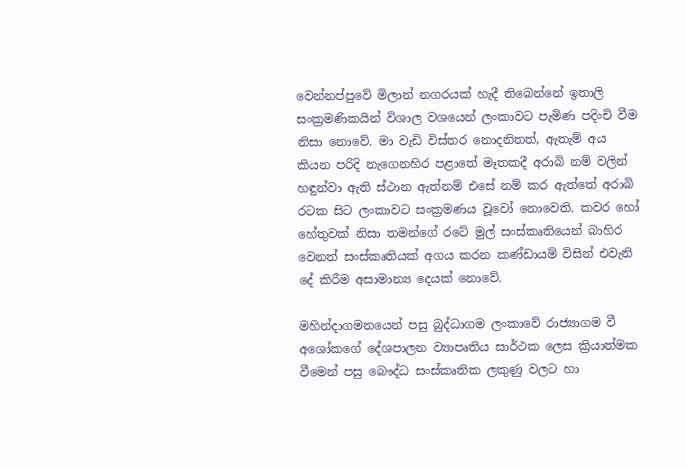වෙන්නප්පුවේ මිලාන් නගරයක් හැදී තිබෙන්නේ ඉතාලි සංක්‍රමණිකයින් විශාල වශයෙන් ලංකාවට පැමිණ පදිංචි වීම නිසා නොවේ. මා වැඩි විස්තර නොදනිතත්, ඇතැම් අය කියන පරිදි නැගෙනහිර පළාතේ මෑතකදී අරාබි නම් වලින් හඳුන්වා ඇති ස්ථාන ඇත්නම් එසේ නම් කර ඇත්තේ අරාබි රටක සිට ලංකාවට සංක්‍රමණය වූවෝ නොවෙති. කවර හෝ හේතුවක් නිසා තමන්ගේ රටේ මුල් සංස්කෘතියෙන් බාහිර වෙනත් සංස්කෘතියක් අගය කරන කණ්ඩායම් විසින් එවැනි දේ කිරීම අසාමාන්‍ය දෙයක් නොවේ.

මහින්දාගමනයෙන් පසු බුද්ධාගම ලංකාවේ රාජ්‍යාගම වී අශෝකගේ දේශපාලන ව්‍යාපෘතිය සාර්ථක ලෙස ක්‍රියාත්මක වීමෙන් පසු බෞද්ධ සංස්කෘතික ලකුණු වලට හා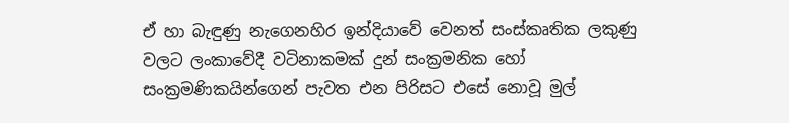ඒ හා බැඳුණු නැගෙනහිර ඉන්දියාවේ වෙනත් සංස්කෘතික ලකුණු වලට ලංකාවේදී වටිනාකමක් දුන් සංක්‍රමනික හෝ සංක්‍රමණිකයින්ගෙන් පැවත එන පිරිසට එසේ නොවූ මුල්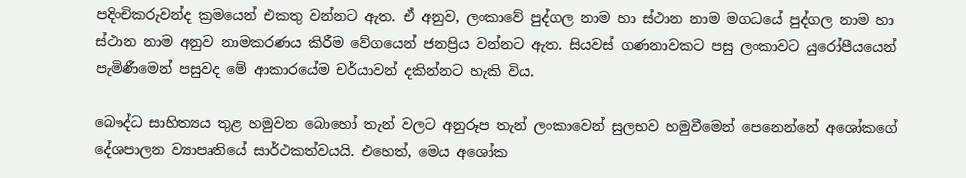පදිංචිකරුවන්ද ක්‍රමයෙන් එකතු වන්නට ඇත. ඒ අනුව, ලංකාවේ පුද්ගල නාම හා ස්ථාන නාම මගධයේ පුද්ගල නාම හා ස්ථාන නාම අනුව නාමකරණය කිරීම වේගයෙන් ජනප්‍රිය වන්නට ඇත. සියවස් ගණනාවකට පසු ලංකාවට යුරෝපීයයෙන් පැමිණීමෙන් පසුවද මේ ආකාරයේම චර්යාවන් දකින්නට හැකි විය.

බෞද්ධ සාහිත්‍යය තුළ හමුවන බොහෝ තැන් වලට අනුරූප තැන් ලංකාවෙන් සුලභව හමුවීමෙන් පෙනෙන්නේ අශෝකගේ දේශපාලන ව්‍යාපෘතියේ සාර්ථකත්වයයි. එහෙත්, මෙය අශෝක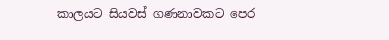කාලයට සියවස් ගණනාවකට පෙර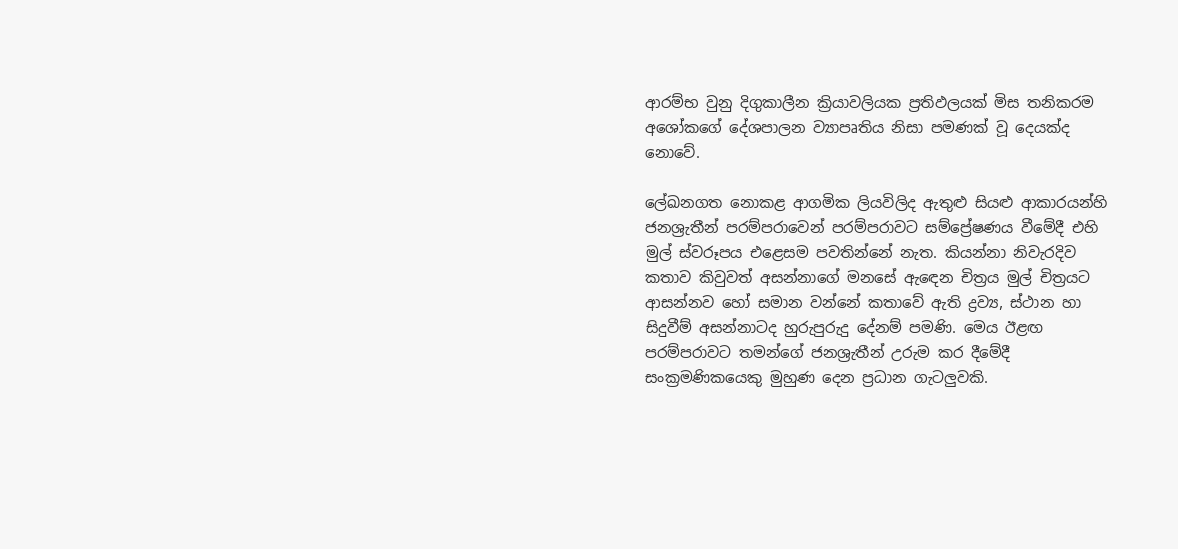ආරම්භ වුනු දිගුකාලීන ක්‍රියාවලියක ප්‍රතිඵලයක් මිස තනිකරම අශෝකගේ දේශපාලන ව්‍යාපෘතිය නිසා පමණක් වූ දෙයක්ද නොවේ.

ලේඛනගත නොකළ ආගමික ලියවිලිද ඇතුළු සියළු ආකාරයන්හි ජනශ්‍රැතීන් පරම්පරාවෙන් පරම්පරාවට සම්ප්‍රේෂණය වීමේදී එහි මුල් ස්වරූපය එළෙසම පවතින්නේ නැත. කියන්නා නිවැරදිව කතාව කිවුවත් අසන්නාගේ මනසේ ඇඳෙන චිත්‍රය මුල් චිත්‍රයට ආසන්නව හෝ සමාන වන්නේ කතාවේ ඇති ද්‍රව්‍ය, ස්ථාන හා සිදුවීම් අසන්නාටද හුරුපුරුදු දේනම් පමණි. මෙය ඊළඟ පරම්පරාවට තමන්ගේ ජනශ්‍රැතීන් උරුම කර දීමේදී සංක්‍රමණිකයෙකු මුහුණ දෙන ප්‍රධාන ගැටලුවකි.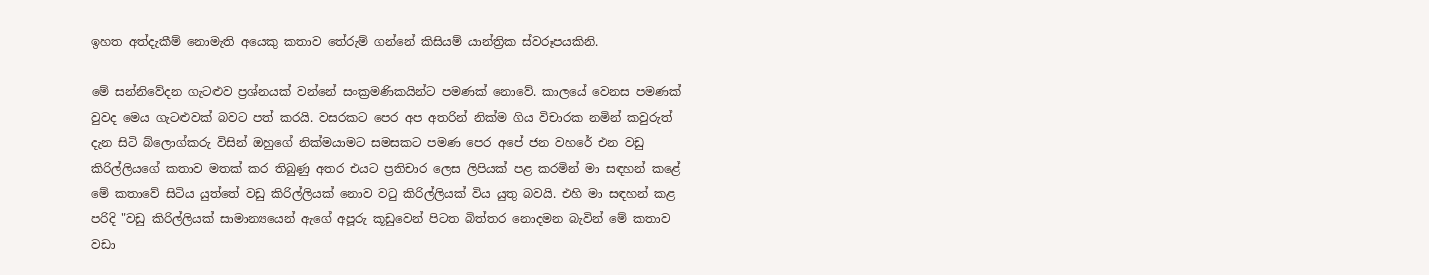ඉහත අත්දැකීම් නොමැති අයෙකු කතාව තේරුම් ගන්නේ කිසියම් යාන්ත්‍රික ස්වරූපයකිනි.

මේ සන්නිවේදන ගැටළුව ප්‍රශ්නයක් වන්නේ සංක්‍රමණිකයින්ට පමණක් නොවේ. කාලයේ වෙනස පමණක් වුවද මෙය ගැටළුවක් බවට පත් කරයි. වසරකට පෙර අප අතරින් නික්ම ගිය විචාරක නමින් කවුරුත් දැන සිටි බ්ලොග්කරු විසින් ඔහුගේ නික්මයාමට සමසකට පමණ පෙර අපේ ජන වහරේ එන වඩු කිරිල්ලියගේ කතාව මතක් කර තිබුණු අතර එයට ප්‍රතිචාර ලෙස ලිපියක් පළ කරමින් මා සඳහන් කළේ මේ කතාවේ සිටිය යුත්තේ වඩු කිරිල්ලියක් නොව වටු කිරිල්ලියක් විය යුතු බවයි. එහි මා සඳහන් කළ පරිදි "වඩු කිරිල්ලියක් සාමාන්‍යයෙන් ඇගේ අපූරු කූඩුවෙන් පිටත බිත්තර නොදමන බැවින් මේ කතාව වඩා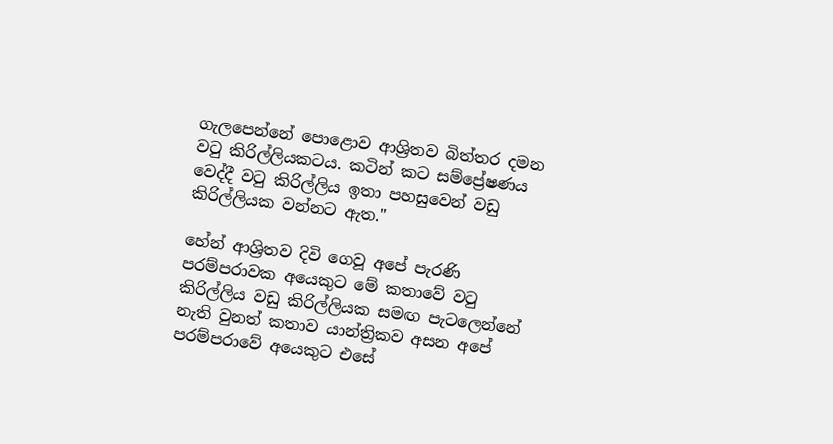ගැලපෙන්නේ පොළොව ආශ්‍රිතව බිත්තර දමන වටු කිරිල්ලියකටය. කටින් කට සම්ප්‍රේෂණය වෙද්දී වටු කිරිල්ලිය ඉතා පහසුවෙන් වඩු කිරිල්ලියක වන්නට ඇත."

හේන් ආශ්‍රිතව දිවි ගෙවූ අපේ පැරණි පරම්පරාවක අයෙකුට මේ කතාවේ වටු කිරිල්ලිය වඩු කිරිල්ලියක සමඟ පැටලෙන්නේ නැති වුනත් කතාව යාන්ත්‍රිකව අසන අපේ පරම්පරාවේ අයෙකුට එසේ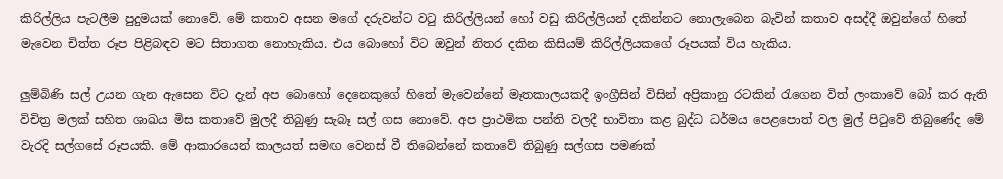කිරිල්ලිය පැටලීම පුදුමයක් නොවේ. මේ කතාව අසන මගේ දරුවන්ට වටු කිරිල්ලියන් හෝ වඩු කිරිල්ලියන් දකින්නට නොලැබෙන බැවින් කතාව අසද්දී ඔවුන්ගේ හිතේ මැවෙන චිත්ත රූප පිළිබඳව මට සිතාගත නොහැකිය. එය බොහෝ විට ඔවුන් නිතර දකින කිසියම් කිරිල්ලියකගේ රූපයක් විය හැකිය.

ලුම්බිණි සල් උයන ගැන ඇසෙන විට දැන් අප බොහෝ දෙනෙකුගේ හිතේ මැවෙන්නේ මෑතකාලයකදී ඉංග්‍රීසින් විසින් අප්‍රිකානු රටකින් රැගෙන විත් ලංකාවේ බෝ කර ඇති විචිත්‍ර මලක් සහිත ශාඛය මිස කතාවේ මුලදී තිබුණු සැබෑ සල් ගස නොවේ. අප ප්‍රාථමික පන්ති වලදී භාවිතා කළ බුද්ධ ධර්මය පෙළපොත් වල මුල් පිටුවේ තිබුණේද මේ වැරදි සල්ගසේ රූපයකි. මේ ආකාරයෙන් කාලයත් සමඟ වෙනස් වී තිබෙන්නේ කතාවේ තිබුණු සල්ගස පමණක්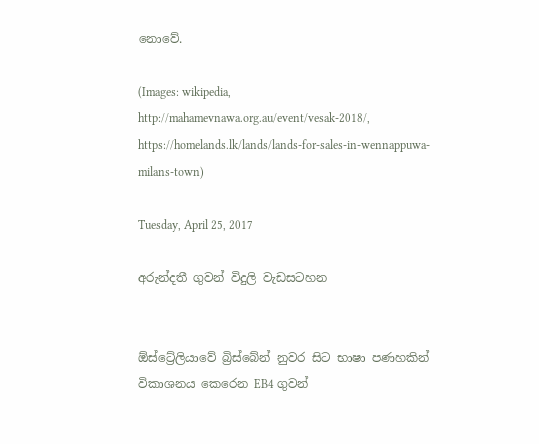නොවේ.

(Images: wikipedia, http://mahamevnawa.org.au/event/vesak-2018/,  https://homelands.lk/lands/lands-for-sales-in-wennappuwa-milans-town)

Tuesday, April 25, 2017

අරුන්දතී ගුවන් විදුලි වැඩසටහන


ඕස්ට්‍රේලියාවේ බ්‍රිස්බේන් නුවර සිට භාෂා පණහකින් විකාශනය කෙරෙන EB4 ගුවන්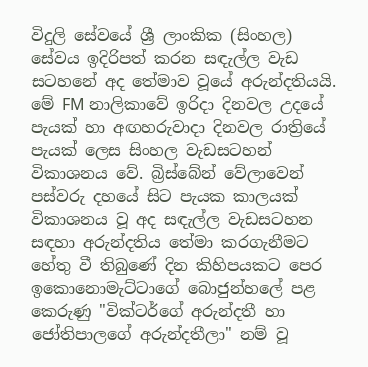විදුලි සේවයේ ශ්‍රී ලාංකික (සිංහල) සේවය ඉදිරිපත් කරන සඳැල්ල වැඩ සටහනේ අද තේමාව වූයේ අරුන්දතියයි. මේ FM නාලිකාවේ ඉරිදා දිනවල උදයේ පැයක් හා අඟහරුවාදා දිනවල රාත්‍රියේ පැයක් ලෙස සිංහල වැඩසටහන් විකාශනය වේ. බ්‍රිස්බේන් වේලාවෙන් පස්වරු දහයේ සිට පැයක කාලයක් විකාශනය වූ අද සඳැල්ල වැඩසටහන සඳහා අරුන්දතිය තේමා කරගැනීමට හේතු වී තිබුණේ දින කිහිපයකට පෙර ඉකොනොමැට්ටාගේ බොජුන්හලේ පළ කෙරුණු "වික්ටර්ගේ අරුන්දතී හා ජෝතිපාලගේ අරුන්දතීලා" නම් වූ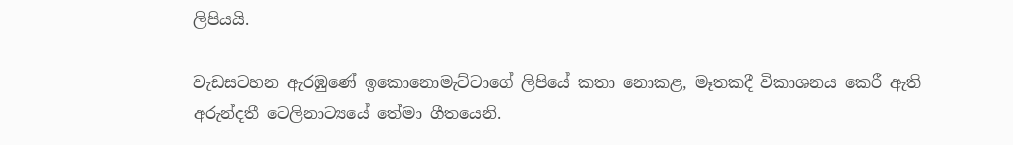ලිපියයි.

වැඩසටහන ඇරඹුණේ ඉකොනොමැට්ටාගේ ලිපියේ කතා නොකළ, මෑතකදී විකාශනය කෙරී ඇති අරුන්දතී ටෙලිනාට්‍යයේ තේමා ගීතයෙනි.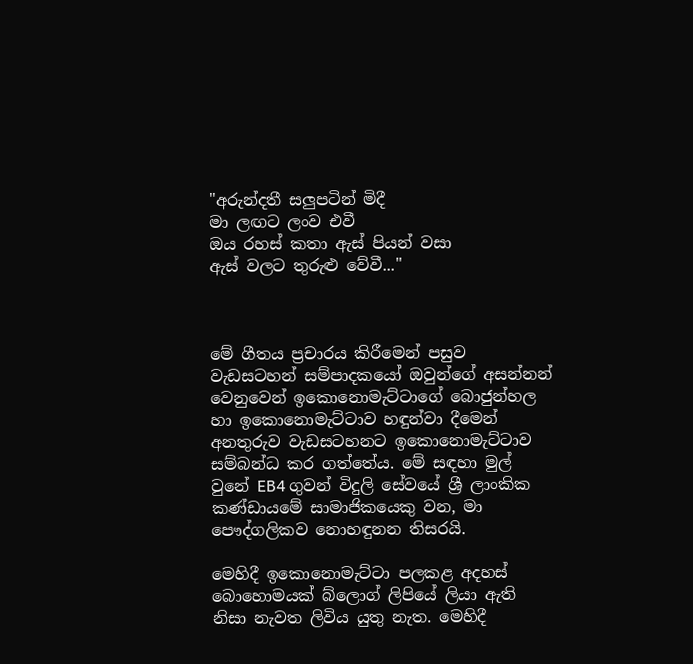"අරුන්දතී සලුපටින් මිදී
මා ලඟට ලංව එවී
ඔය රහස් කතා ඇස් පියන් වසා
ඇස් වලට තුරුළු වේවී..."



මේ ගීතය ප්‍රචාරය කිරීමෙන් පසුව වැඩසටහන් සම්පාදකයෝ ඔවුන්ගේ අසන්නන් වෙනුවෙන් ඉකොනොමැට්ටාගේ බොජුන්හල හා ඉකොනොමැට්ටාව හඳුන්වා දීමෙන් අනතුරුව වැඩසටහනට ඉකොනොමැට්ටාව සම්බන්ධ කර ගත්තේය. මේ සඳහා මුල් වුනේ EB4 ගුවන් විදුලි සේවයේ ශ්‍රී ලාංකික කණ්ඩායමේ සාමාජිකයෙකු වන, මා පෞද්ගලිකව නොහඳුනන තිසරයි.

මෙහිදී ඉකොනොමැට්ටා පලකළ අදහස් බොහොමයක් බ්ලොග් ලිපියේ ලියා ඇති නිසා නැවත ලිවිය යුතු නැත. මෙහිදී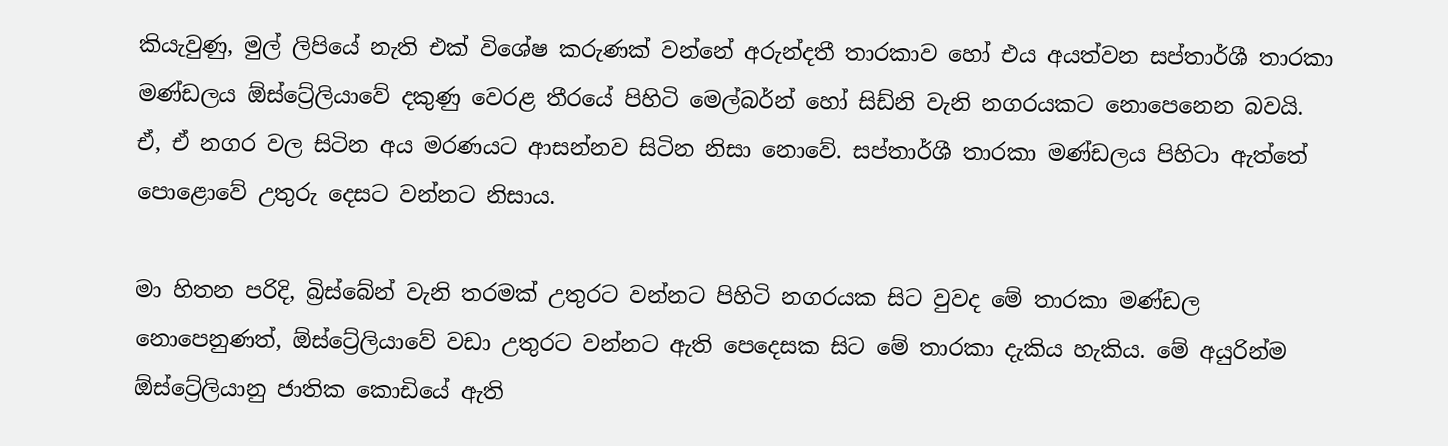කියැවුණු, මුල් ලිපියේ නැති එක් විශේෂ කරුණක් වන්නේ අරුන්දතී තාරකාව හෝ එය අයත්වන සප්තාර්ශී තාරකා මණ්ඩලය ඕස්ට්‍රේලියාවේ දකුණු වෙරළ තීරයේ පිහිටි මෙල්බර්න් හෝ සිඩ්නි වැනි නගරයකට නොපෙනෙන බවයි. ඒ, ඒ නගර වල සිටින අය මරණයට ආසන්නව සිටින නිසා නොවේ. සප්තාර්ශී තාරකා මණ්ඩලය පිහිටා ඇත්තේ පොළොවේ උතුරු දෙසට වන්නට නිසාය.

මා හිතන පරිදි, බ්‍රිස්බේන් වැනි තරමක් උතුරට වන්නට පිහිටි නගරයක සිට වුවද මේ තාරකා මණ්ඩල නොපෙනුණත්, ඕස්ට්‍රේලියාවේ වඩා උතුරට වන්නට ඇති පෙදෙසක සිට මේ තාරකා දැකිය හැකිය. මේ අයුරින්ම ඕස්ට්‍රේලියානු ජාතික කොඩියේ ඇති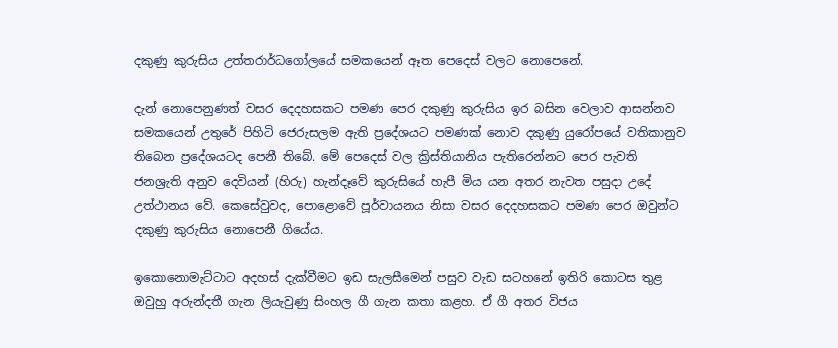දකුණු කුරුසිය උත්තරාර්ධගෝලයේ සමකයෙන් ඈත පෙදෙස් වලට නොපෙනේ.

දැන් නොපෙනුණත් වසර දෙදහසකට පමණ පෙර දකුණු කුරුසිය ඉර බසින වෙලාව ආසන්නව සමකයෙන් උතුරේ පිහිටි ජෙරුසලම ඇති ප්‍රදේශයට පමණක් නොව දකුණු යුරෝපයේ වතිකානුව තිබෙන ප්‍රදේශයටද පෙනී තිබේ. මේ පෙදෙස් වල ක්‍රිස්තියානිය පැතිරෙන්නට පෙර පැවති ජනශ්‍රැති අනුව දෙවියන් (හිරු) හැන්දෑවේ කුරුසියේ හැපී මිය යන අතර නැවත පසුදා උදේ උත්ථානය වේ. කෙසේවුවද, පොළොවේ පූර්වායනය නිසා වසර දෙදහසකට පමණ පෙර ඔවුන්ට දකුණු කුරුසිය නොපෙනී ගියේය.

ඉකොනොමැට්ටාට අදහස් දැක්වීමට ඉඩ සැලසීමෙන් පසුව වැඩ සටහනේ ඉතිරි කොටස තුළ ඔවුහු අරුන්දතී ගැන ලියැවුණු සිංහල ගී ගැන කතා කළහ. ඒ ගී අතර විජය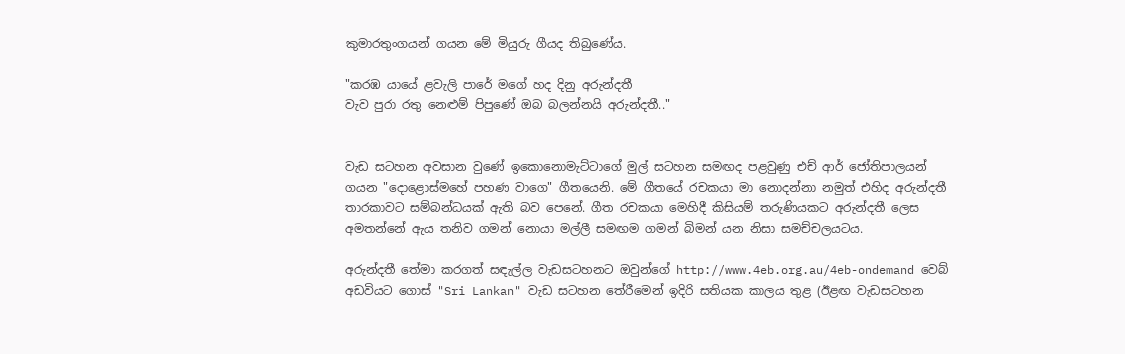කුමාරතුංගයන් ගයන මේ මියුරු ගීයද තිබුණේය.

"කරඹ යායේ ළවැලි පාරේ මගේ හද දිනු අරුන්දතී
වැව පුරා රතු නෙළුම් පිපුණේ ඔබ බලන්නයි අරුන්දතී.."


වැඩ සටහන අවසාන වුණේ ඉකොනොමැට්ටාගේ මුල් සටහන සමඟද පළවුණු එච් ආර් ජෝතිපාලයන් ගයන "දොළොස්මහේ පහණ වාගෙ" ගීතයෙනි. මේ ගීතයේ රචකයා මා නොදන්නා නමුත් එහිද අරුන්දතී තාරකාවට සම්බන්ධයක් ඇති බව පෙනේ. ගීත රචකයා මෙහිදී කිසියම් තරුණියකට අරුන්දතී ලෙස අමතන්නේ ඇය තනිව ගමන් නොයා මල්ලී සමඟම ගමන් බිමන් යන නිසා සමච්චලයටය.

අරුන්දතී තේමා කරගත් සඳැල්ල වැඩසටහනට ඔවුන්ගේ http://www.4eb.org.au/4eb-ondemand වෙබ් අඩවියට ගොස් "Sri Lankan" වැඩ සටහන තේරීමෙන් ඉදිරි සතියක කාලය තුළ (ඊළඟ වැඩසටහන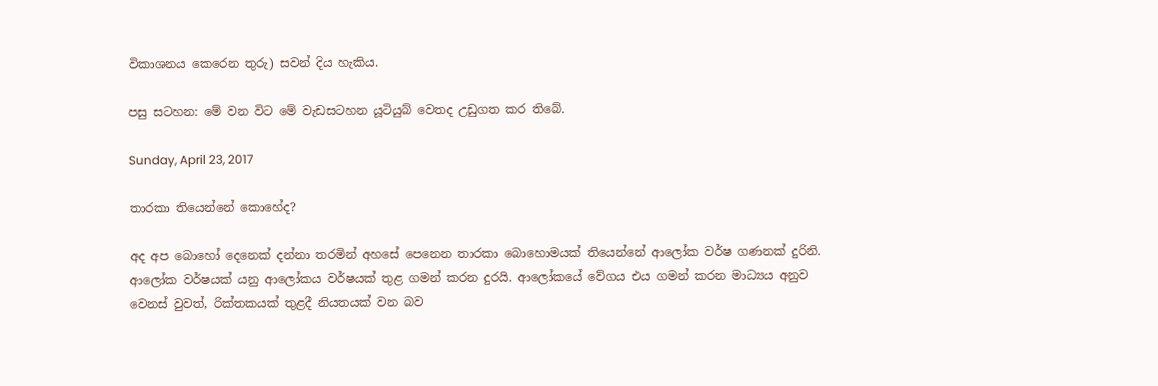විකාශනය කෙරෙන තුරු) සවන් දිය හැකිය.

පසු සටහන: මේ වන විට මේ වැඩසටහන යූටියුබ් වෙතද උඩුගත කර තිබේ.

Sunday, April 23, 2017

තාරකා තියෙන්නේ කොහේද?

අද අප බොහෝ දෙනෙක් දන්නා තරමින් අහසේ පෙනෙන තාරකා බොහොමයක් තියෙන්නේ ආලෝක වර්ෂ ගණනක් දුරිනි. ආලෝක වර්ෂයක් යනු ආලෝකය වර්ෂයක් තුළ ගමන් කරන දුරයි. ආලෝකයේ වේගය එය ගමන් කරන මාධ්‍යය අනුව වෙනස් වුවත්, රික්තකයක් තුළදී නියතයක් වන බව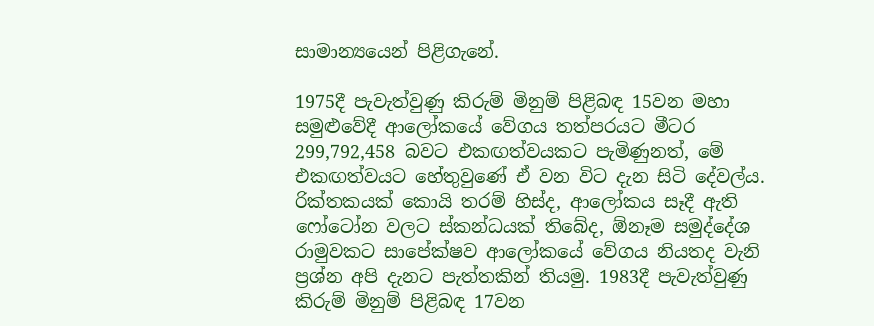සාමාන්‍යයෙන් පිළිගැනේ.

1975දී පැවැත්වුණු කිරුම් මිනුම් පිළිබඳ 15වන මහා සමුළුවේදී ආලෝකයේ වේගය තත්පරයට මීටර 299,792,458 බවට එකඟත්වයකට පැමිණුනත්, මේ එකඟත්වයට හේතුවුණේ ඒ වන විට දැන සිටි දේවල්ය. රික්තකයක් කොයි තරම් හිස්ද, ආලෝකය සෑදී ඇති ෆෝටෝන වලට ස්කන්ධයක් තිබේද, ඕනෑම සමුද්දේශ රාමුවකට සාපේක්ෂව ආලෝකයේ වේගය නියතද වැනි ප්‍රශ්න අපි දැනට පැත්තකින් තියමු. 1983දී පැවැත්වුණු කිරුම් මිනුම් පිළිබඳ 17වන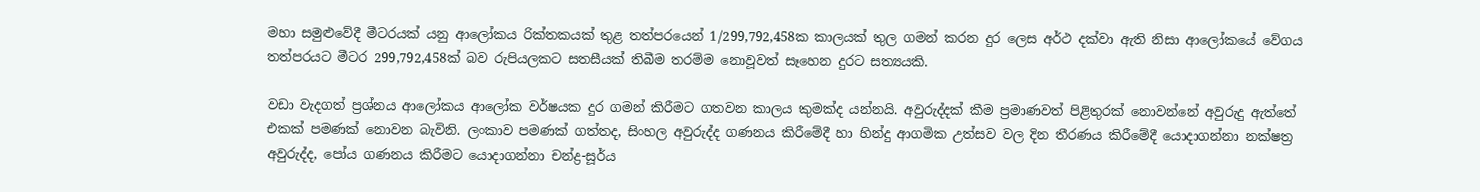මහා සමුළුවේදී මීටරයක් යනු ආලෝකය රික්තකයක් තුළ තත්පරයෙන් 1/299,792,458ක කාලයක් තුල ගමන් කරන දුර ලෙස අර්ථ දක්වා ඇති නිසා ආලෝකයේ වේගය තත්පරයට මීටර 299,792,458ක් බව රුපියලකට සතසීයක් තිබීම තරම්ම නොවූවත් සෑහෙන දුරට සත්‍යයකි.

වඩා වැදගත් ප්‍රශ්නය ආලෝකය ආලෝක වර්ෂයක දුර ගමන් කිරීමට ගතවන කාලය කුමක්ද යන්නයි. අවුරුද්දක් කීම ප්‍රමාණවත් පිළිතුරක් නොවන්නේ අවුරුදු ඇත්තේ එකක් පමණක් නොවන බැවිනි. ලංකාව පමණක් ගත්තද, සිංහල අවුරුද්ද ගණනය කිරීමේදී හා හින්දු ආගමික උත්සව වල දින තීරණය කිරීමේදී යොදාගන්නා නක්ෂත්‍ර අවුරුද්ද, පෝය ගණනය කිරීමට යොදාගන්නා චන්ද්‍ර-සූර්ය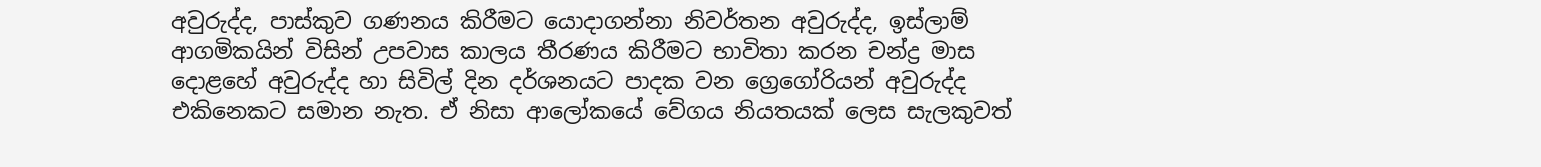අවුරුද්ද, පාස්කුව ගණනය කිරීමට යොදාගන්නා නිවර්තන අවුරුද්ද, ඉස්ලාම් ආගමිකයින් විසින් උපවාස කාලය තීරණය කිරීමට භාවිතා කරන චන්ද්‍ර මාස දොළහේ අවුරුද්ද හා සිවිල් දින දර්ශනයට පාදක වන ග්‍රෙගෝරියන් අවුරුද්ද එකිනෙකට සමාන නැත. ඒ නිසා ආලෝකයේ වේගය නියතයක් ලෙස සැලකුවත්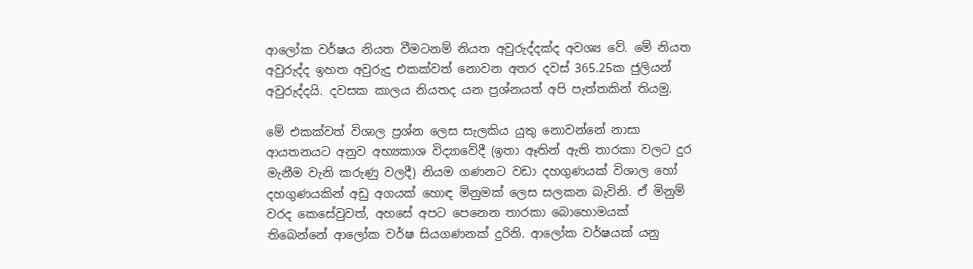ආලෝක වර්ෂය නියත වීමටනම් නියත අවුරුද්දක්ද අවශ්‍ය වේ. මේ නියත අවුරුද්ද ඉහත අවුරුදු එකක්වත් නොවන අතර දවස් 365.25ක ජුලියන් අවුරුද්දයි. දවසක කාලය නියතද යන ප්‍රශ්නයත් අපි පැත්තකින් තියමු.

මේ එකක්වත් විශාල ප්‍රශ්න ලෙස සැලකිය යුතු නොවන්නේ නාසා ආයතනයට අනුව අභ්‍යකාශ විද්‍යාවේදී (ඉතා ඈතින් ඇති තාරකා වලට දුර මැනීම වැනි කරුණු වලදී) නියම ගණනට වඩා දහගුණයක් විශාල හෝ දහගුණයකින් අඩු අගයක් හොඳ මිනුමක් ලෙස සලකන බැවිනි. ඒ මිනුම් වරද කෙසේවුවත්, අහසේ අපට පෙනෙන තාරකා බොහොමයක් තිබෙන්නේ ආලෝක වර්ෂ සියගණනක් දුරිනි. ආලෝක වර්ෂයක් යනු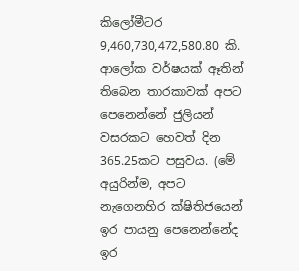කිලෝමීටර 9,460,730,472,580.80 කි. ආලෝක වර්ෂයක් ඈතින් තිබෙන තාරකාවක් අපට පෙනෙන්නේ ජුලියන් වසරකට හෙවත් දින 365.25කට පසුවය. (මේ අයුරින්ම, අපට නැගෙනහිර ක්ෂිතිජයෙන් ඉර පායනු පෙනෙන්නේද ඉර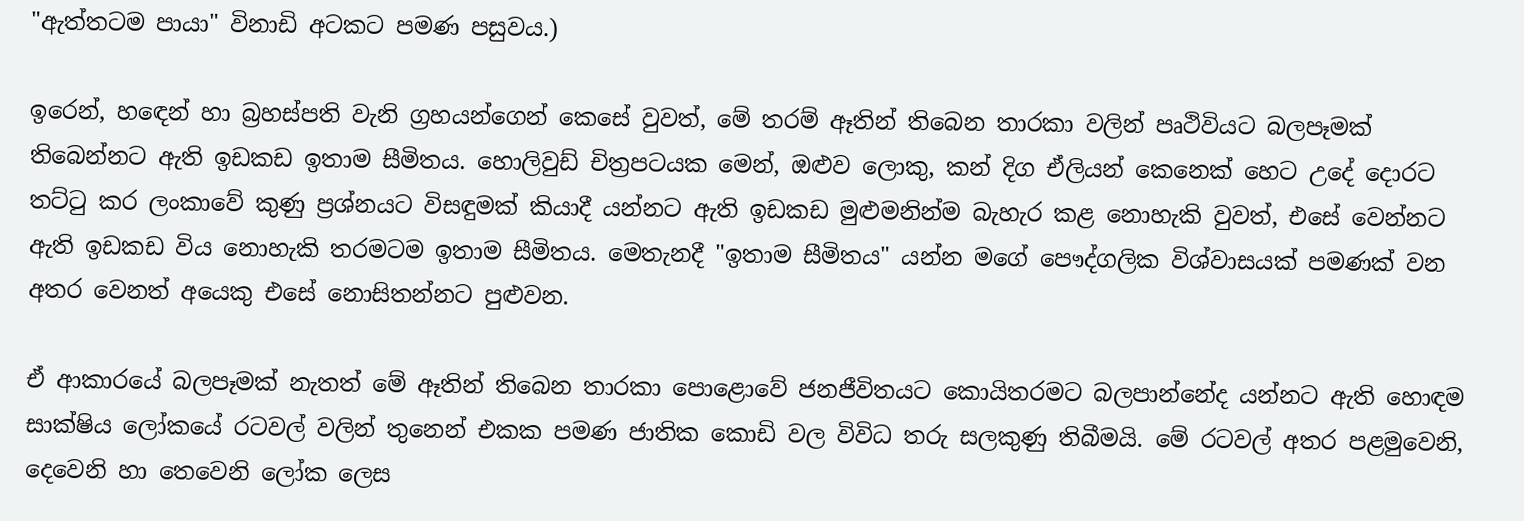"ඇත්තටම පායා" විනාඩි අටකට පමණ පසුවය.)

ඉරෙන්, හඳෙන් හා බ්‍රහස්පති වැනි ග්‍රහයන්ගෙන් කෙසේ වුවත්, මේ තරම් ඈතින් තිබෙන තාරකා වලින් පෘථිවියට බලපෑමක් තිබෙන්නට ඇති ඉඩකඩ ඉතාම සීමිතය. හොලිවුඩ් චිත්‍රපටයක මෙන්, ඔළුව ලොකු, කන් දිග ඒලියන් කෙනෙක් හෙට උදේ දොරට තට්ටු කර ලංකාවේ කුණු ප්‍රශ්නයට විසඳුමක් කියාදී යන්නට ඇති ඉඩකඩ මුළුමනින්ම බැහැර කළ නොහැකි වුවත්, එසේ වෙන්නට ඇති ඉඩකඩ විය නොහැකි තරමටම ඉතාම සීමිතය. මෙතැනදී "ඉතාම සීමිතය" යන්න මගේ පෞද්ගලික විශ්වාසයක් පමණක් වන අතර වෙනත් අයෙකු එසේ නොසිතන්නට පුළුවන.

ඒ ආකාරයේ බලපෑමක් නැතත් මේ ඈතින් තිබෙන තාරකා පොළොවේ ජනජීවිතයට කොයිතරමට බලපාන්නේද යන්නට ඇති හොඳම සාක්ෂිය ලෝකයේ රටවල් වලින් තුනෙන් එකක පමණ ජාතික කොඩි වල විවිධ තරු සලකුණු තිබීමයි. මේ රටවල් අතර පළමුවෙනි, දෙවෙනි හා තෙවෙනි ලෝක ලෙස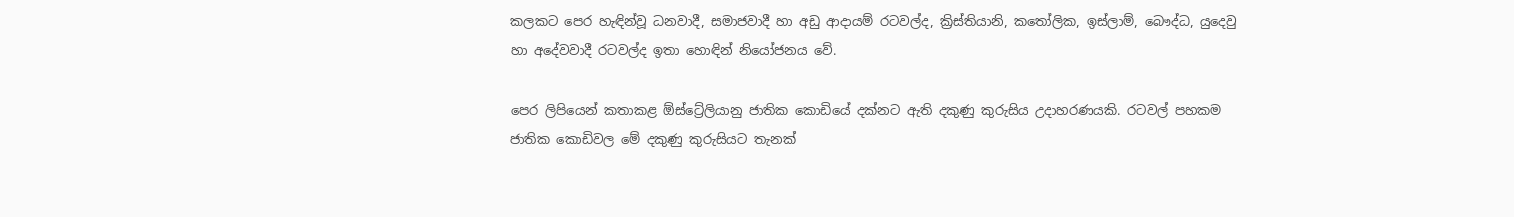කලකට පෙර හැඳින්වූ ධනවාදී, සමාජවාදී හා අඩු ආදායම් රටවල්ද, ක්‍රිස්තියානි, කතෝලික, ඉස්ලාම්, බෞද්ධ, යුදෙවු හා අදේවවාදී රටවල්ද ඉතා හොඳින් නියෝජනය වේ.

පෙර ලිපියෙන් කතාකළ ඕස්ට්‍රේලියානු ජාතික කොඩියේ දක්නට ඇති දකුණු කුරුසිය උදාහරණයකි. රටවල් පහකම ජාතික කොඩිවල මේ දකුණු කුරුසියට තැනක්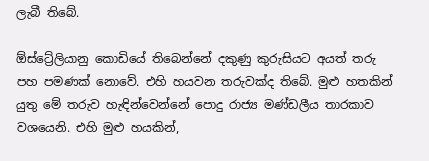ලැබී තිබේ.

ඕස්ට්‍රේලියානු කොඩියේ තිබෙන්නේ දකුණු කුරුසියට අයත් තරු පහ පමණක් නොවේ. එහි හයවන තරුවක්ද තිබේ. මුළු හතකින් යුතු මේ තරුව හැඳින්වෙන්නේ පොදු රාජ්‍ය මණ්ඩලීය තාරකාව වශයෙනි. එහි මුළු හයකින්,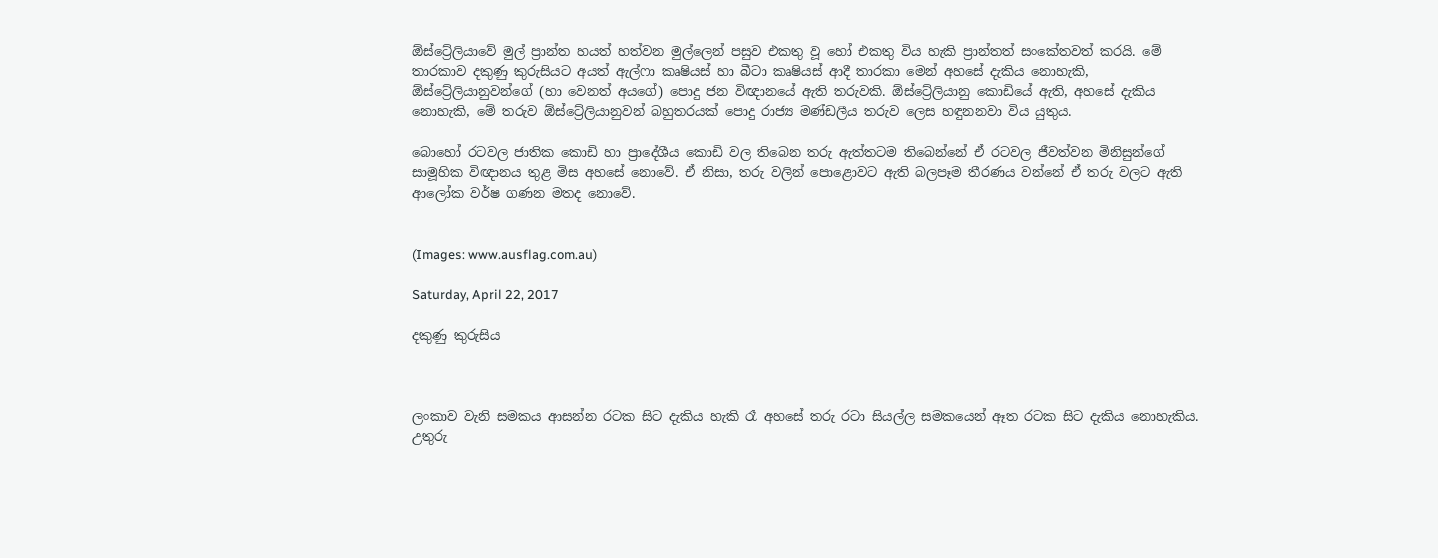ඕස්ට්‍රේලියාවේ මුල් ප්‍රාන්ත හයත් හත්වන මුල්ලෙන් පසුව එකතු වූ හෝ එකතු විය හැකි ප්‍රාන්තත් සංකේතවත් කරයි. මේ තාරකාව දකුණු කුරුසියට අයත් ඇල්ෆා කෘෂියස් හා බීටා කෘෂියස් ආදී තාරකා මෙන් අහසේ දැකිය නොහැකි, ඕස්ට්‍රේලියානුවන්ගේ (හා වෙනත් අයගේ) පොදු ජන විඥානයේ ඇති තරුවකි. ඕස්ට්‍රේලියානු කොඩියේ ඇති, අහසේ දැකිය නොහැකි, මේ තරුව ඕස්ට්‍රේලියානුවන් බහුතරයක් පොදු රාජ්‍ය මණ්ඩලීය තරුව ලෙස හඳුනනවා විය යුතුය.

බොහෝ රටවල ජාතික කොඩි හා ප්‍රාදේශීය කොඩි වල තිබෙන තරු ඇත්තටම තිබෙන්නේ ඒ රටවල ජීවත්වන මිනිසුන්ගේ සාමූහික විඥානය තුළ මිස අහසේ නොවේ. ඒ නිසා, තරු වලින් පොළොවට ඇති බලපෑම තීරණය වන්නේ ඒ තරු වලට ඇති ආලෝක වර්ෂ ගණන මතද නොවේ.


(Images: www.ausflag.com.au)

Saturday, April 22, 2017

දකුණු කුරුසිය



ලංකාව වැනි සමකය ආසන්න රටක සිට දැකිය හැකි රෑ අහසේ තරු රටා සියල්ල සමකයෙන් ඈත රටක සිට දැකිය නොහැකිය. උතුරු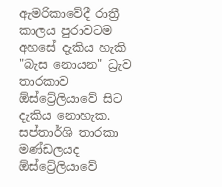ඇමරිකාවේදී රාත්‍රී කාලය පුරාවටම අහසේ දැකිය හැකි "බැස නොයන" ධ්‍රැව තාරකාව ඕස්ට්‍රේලියාවේ සිට දැකිය නොහැක. සප්තාර්ශි තාරකා මණ්ඩලයද ඕස්ට්‍රේලියාවේ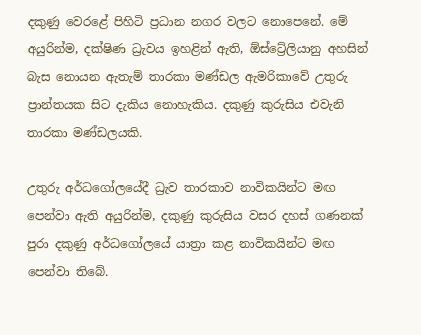දකුණු වෙරළේ පිහිටි ප්‍රධාන නගර වලට නොපෙනේ. මේ අයුරින්ම, දක්ෂිණ ධ්‍රැවය ඉහළින් ඇති, ඕස්ට්‍රේලියානු අහසින් බැස නොයන ඇතැම් තාරකා මණ්ඩල ඇමරිකාවේ උතුරු ප්‍රාන්තයක සිට දැකිය නොහැකිය. දකුණු කුරුසිය එවැනි තාරකා මණ්ඩලයකි.

උතුරු අර්ධගෝලයේදී ධ්‍රැව තාරකාව නාවිකයින්ට මඟ පෙන්වා ඇති අයුරින්ම, දකුණු කුරුසිය වසර දහස් ගණනක් පුරා දකුණු අර්ධගෝලයේ යාත්‍රා කළ නාවිකයින්ට මඟ පෙන්වා තිබේ.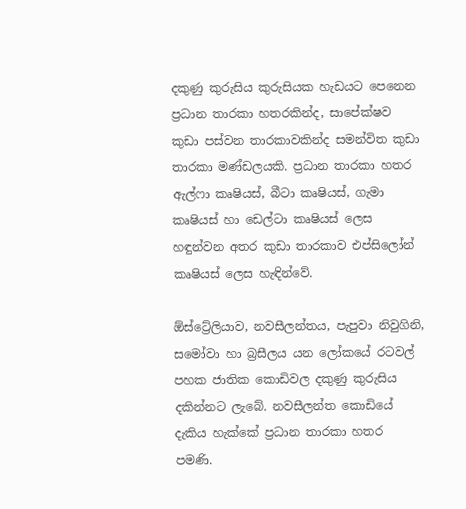දකුණු කුරුසිය කුරුසියක හැඩයට පෙනෙන ප්‍රධාන තාරකා හතරකින්ද, සාපේක්ෂව කුඩා පස්වන තාරකාවකින්ද සමන්විත කුඩා තාරකා මණ්ඩලයකි. ප්‍රධාන තාරකා හතර ඇල්ෆා කෘෂියස්, බීටා කෘෂියස්, ගැමා කෘෂියස් හා ඩෙල්ටා කෘෂියස් ලෙස හඳුන්වන අතර කුඩා තාරකාව එප්සිලෝන් කෘෂියස් ලෙස හැඳින්වේ.

ඕස්ට්‍රේලියාව, නවසීලන්තය, පැපුවා නිවුගිනි, සමෝවා හා බ්‍රසීලය යන ලෝකයේ රටවල් පහක ජාතික කොඩිවල දකුණු කුරුසිය දකින්නට ලැබේ. නවසීලන්ත කොඩියේ දැකිය හැක්කේ ප්‍රධාන තාරකා හතර පමණි.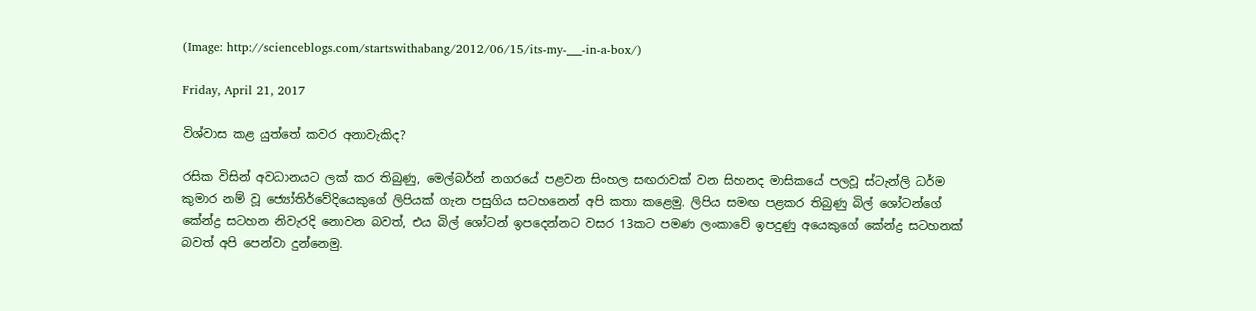(Image: http://scienceblogs.com/startswithabang/2012/06/15/its-my-___-in-a-box/)

Friday, April 21, 2017

විශ්වාස කළ යුත්තේ කවර අනාවැකිද?

රසික විසින් අවධානයට ලක් කර තිබුණු, මෙල්බර්න් නගරයේ පළවන සිංහල සඟරාවක් වන සිහනද මාසිකයේ පලවූ ස්ටැන්ලි ධර්ම කුමාර නම් වූ ජ්‍යෝතිර්වේදියෙකුගේ ලිපියක් ගැන පසුගිය සටහනෙන් අපි කතා කළෙමු. ලිපිය සමඟ පළකර තිබුණු බිල් ශෝටන්ගේ කේන්ද්‍ර සටහන නිවැරදි නොවන බවත්, එය බිල් ශෝටන් ඉපදෙන්නට වසර 13කට පමණ ලංකාවේ ඉපදුණු අයෙකුගේ කේන්ද්‍ර සටහනක් බවත් අපි පෙන්වා දුන්නෙමු.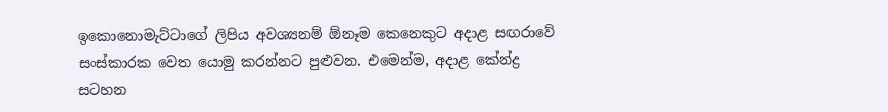ඉකොනොමැට්ටාගේ ලිපිය අවශ්‍යනම් ඕනෑම කෙනෙකුට අදාළ සඟරාවේ සංස්කාරක වෙත යොමු කරන්නට පුළුවන. එමෙන්ම, අදාළ කේන්ද්‍ර සටහන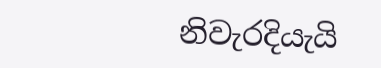නිවැරදියැයි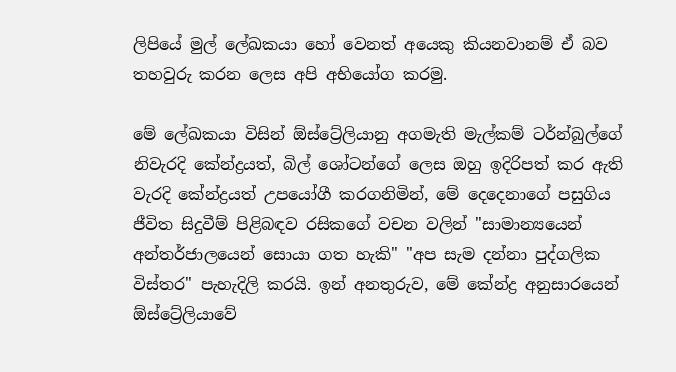ලිපියේ මුල් ලේඛකයා හෝ වෙනත් අයෙකු කියනවානම් ඒ බව තහවුරු කරන ලෙස අපි අභියෝග කරමු.

මේ ලේඛකයා විසින් ඕස්ට්‍රේලියානු අගමැති මැල්කම් ටර්න්බුල්ගේ නිවැරදි කේන්ද්‍රයත්, බිල් ශෝටන්ගේ ලෙස ඔහු ඉදිරිපත් කර ඇති වැරදි කේන්ද්‍රයත් උපයෝගී කරගනිමින්, මේ දෙදෙනාගේ පසුගිය ජීවිත සිදුවීම් පිළිබඳව රසිකගේ වචන වලින් "සාමාන්‍යයෙන් අන්තර්ජාලයෙන් සොයා ගත හැකි" "අප සැම දන්නා පුද්ගලික විස්තර" පැහැදිලි කරයි. ඉන් අනතුරුව, මේ කේන්ද්‍ර අනුසාරයෙන් ඕස්ට්‍රේලියාවේ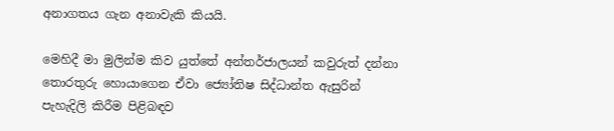අනාගතය ගැන අනාවැකි කියයි.

මෙහිදී මා මුලින්ම කිව යුත්තේ අන්තර්ජාලයන් කවුරුත් දන්නා තොරතුරු හොයාගෙන ඒවා ජ්‍යෝතිෂ සිද්ධාන්ත ඇසුරින් පැහැදිලි කිරීම පිළිබඳව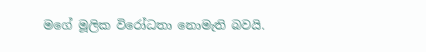මගේ මූලික විරෝධතා නොමැති බවයි.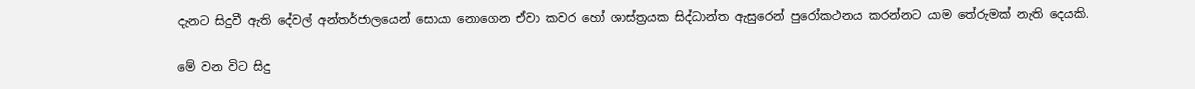දැනට සිදුවී ඇති දේවල් අන්තර්ජාලයෙන් සොයා නොගෙන ඒවා කවර හෝ ශාස්ත්‍රයක සිද්ධාන්ත ඇසුරෙන් පුරෝකථනය කරන්නට යාම තේරුමක් නැති දෙයකි.

මේ වන විට සිදු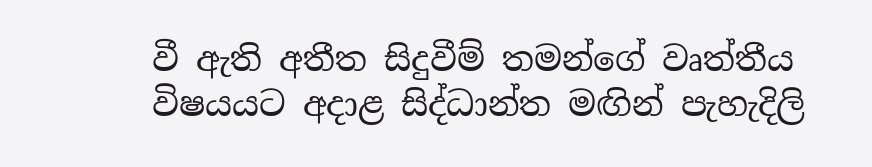වී ඇති අතීත සිදුවීම් තමන්ගේ වෘත්තීය විෂයයට අදාළ සිද්ධාන්ත මඟින් පැහැදිලි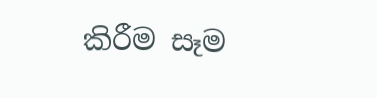කිරීම සෑම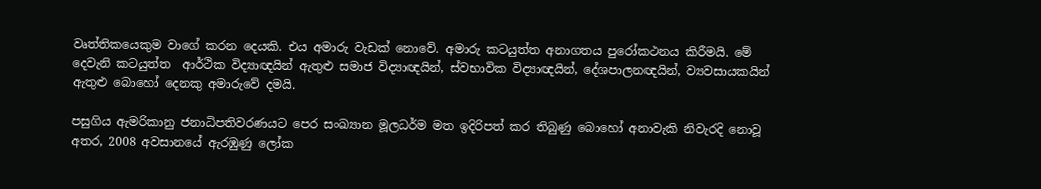වෘත්තිකයෙකුම වාගේ කරන දෙයකි. එය අමාරු වැඩක් නොවේ. අමාරු කටයුත්ත අනාගතය පුරෝකථනය කිරීමයි. මේ දෙවැනි කටයුත්ත  ආර්ථික විද්‍යාඥයින් ඇතුළු සමාජ විද්‍යාඥයින්, ස්වභාවික විද්‍යාඥයින්, දේශපාලනඥයින්, ව්‍යවසායකයින් ඇතුළු බොහෝ දෙනකු අමාරුවේ දමයි.

පසුගිය ඇමරිකානු ජනාධිපතිවරණයට පෙර සංඛ්‍යාන මූලධර්ම මත ඉදිරිපත් කර තිබුණු බොහෝ අනාවැකි නිවැරදි නොවූ අතර, 2008 අවසානයේ ඇරඹුණු ලෝක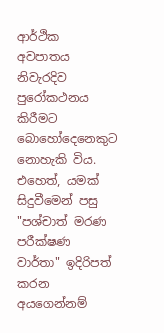ආර්ථික අවපාතය නිවැරදිව පුරෝකථනය කිරීමට බොහෝදෙනෙකුට නොහැකි විය. එහෙත්, යමක් සිදුවීමෙන් පසු "පශ්චාත් මරණ පරීක්ෂණ වාර්තා" ඉදිරිපත් කරන අයගෙන්නම්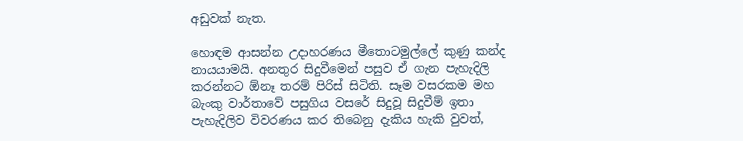අඩුවක් නැත.

හොඳම ආසන්න උදාහරණය මීතොටමුල්ලේ කුණු කන්ද නායයාමයි. අනතුර සිදුවීමෙන් පසුව ඒ ගැන පැහැදිලි කරන්නට ඕනෑ තරම් පිරිස් සිටිති. සෑම වසරකම මහ බැංකු වාර්තාවේ පසුගිය වසරේ සිදුවූ සිදුවීම් ඉතා පැහැදිලිව විවරණය කර තිබෙනු දැකිය හැකි වුවත්,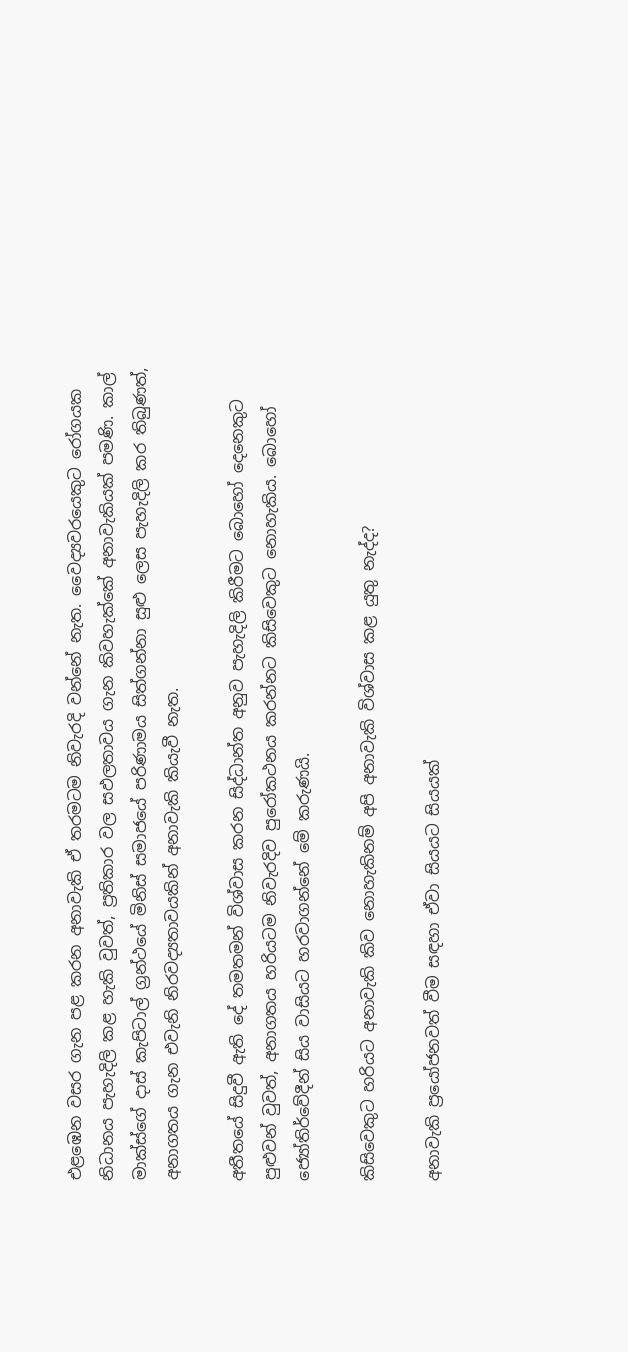එළඹෙන වසර ගැන පළ කරන අනාවැකි ඒ තරමටම නිවැරදි වන්නේ නැත. වෛද්‍යවරයෙකුට රෝගයක නිධානය පැහැදිලි කළ හැකි වුවත්, ප්‍රතිකාර වල සඵලතාවය ගැන කිවහැක්කේ අනාවැකියක් පමණි. කාල් මාක්ස්ගේ දාස් කැපිටාල් ග්‍රන්ථයේ මිනිස් සමාජයේ පරිණාමය සිත්ගන්නා සුළු ලෙස පැහැදිලි කර තිබුණත්, අනාගතය ගැන එවැනි නිරවද්‍යතාවයකින් අනාවැකි කියැවී නැත.

අතීතයේ සිදුවී ඇති දේ තමතමන් විශ්වාස කරන සිද්ධාන්ත අනුව පැහැදිලි කිරීමට බොහෝ දෙනෙකුට පුළුවන් වුවත්, අනාගතය හරියටම නිවැරදිව පුරෝකථනය කරන්නට කිසිවෙකුට නොහැකිය. බොහෝ ජ්‍යෝතිර්වේදීන් සිය වාසියට හරවාගන්නේ මේ කරුණයි.

කිසිවෙකුට හරියට අනාවැකි කිව නොහැකිනම් අපි අනාවැකි විශ්වාස කළ යුතු නැද්ද?

අනාවැකි ප්‍රයෝජනවත් වීම සඳහා ඒවා සියයට සියයක්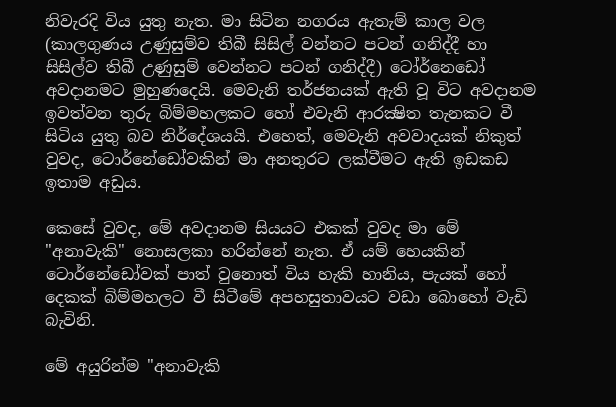නිවැරදි විය යුතු නැත. මා සිටින නගරය ඇතැම් කාල වල (කාලගුණය උණුසුම්ව තිබී සිසිල් වන්නට පටන් ගනිද්දී හා සිසිල්ව තිබී උණුසුම් වෙන්නට පටන් ගනිද්දී) ටෝර්නෙඩෝ අවදානමට මුහුණදෙයි. මෙවැනි තර්ජනයක් ඇති වූ විට අවදානම ඉවත්වන තුරු බිම්මහලකට හෝ එවැනි ආරක්‍ෂිත තැනකට වී සිටිය යුතු බව නිර්දේශයයි. එහෙත්, මෙවැනි අවවාදයක් නිකුත් වුවද, ටොර්නේඩෝවකින් මා අනතුරට ලක්වීමට ඇති ඉඩකඩ ඉතාම අඩුය.

කෙසේ වුවද, මේ අවදානම සියයට එකක් වුවද මා මේ "අනාවැකි" නොසලකා හරින්නේ නැත. ඒ යම් හෙයකින් ටොර්නේඩෝවක් පාත් වුනොත් විය හැකි හානිය, පැයක් හෝ දෙකක් බිම්මහලට වී සිටීමේ අපහසුතාවයට වඩා බොහෝ වැඩි බැවිනි.

මේ අයුරින්ම "අනාවැකි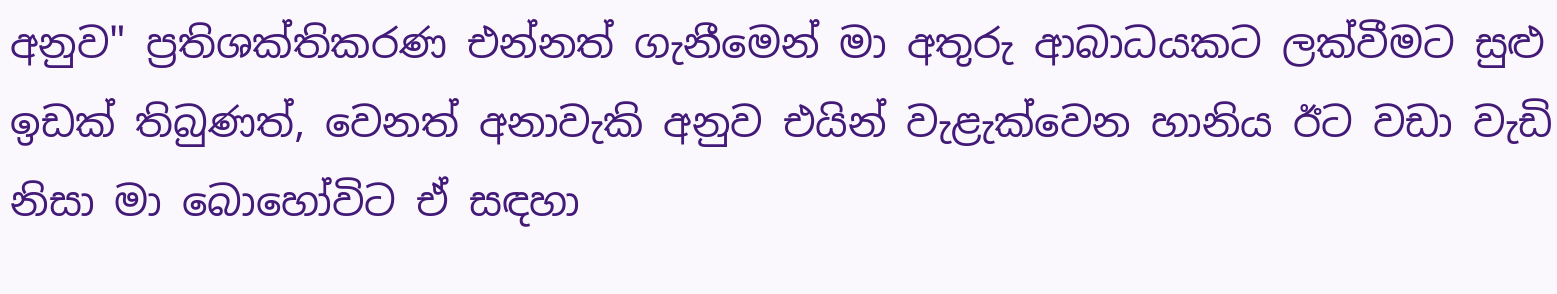අනුව" ප්‍රතිශක්තිකරණ එන්නත් ගැනීමෙන් මා අතුරු ආබාධයකට ලක්වීමට සුළු ඉඩක් තිබුණත්, වෙනත් අනාවැකි අනුව එයින් වැළැක්වෙන හානිය ඊට වඩා වැඩි නිසා මා බොහෝවිට ඒ සඳහා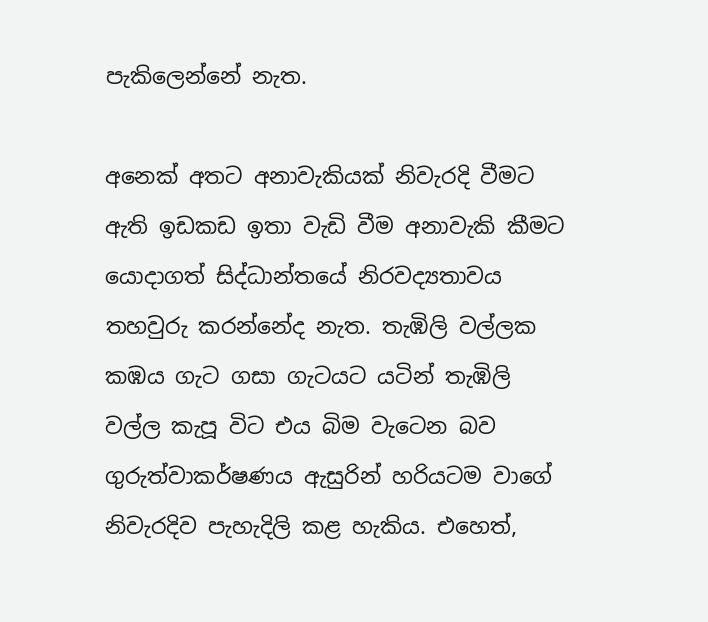පැකිලෙන්නේ නැත.

අනෙක් අතට අනාවැකියක් නිවැරදි වීමට ඇති ඉඩකඩ ඉතා වැඩි වීම අනාවැකි කීමට යොදාගත් සිද්ධාන්තයේ නිරවද්‍යතාවය තහවුරු කරන්නේද නැත. තැඹිලි වල්ලක කඹය ගැට ගසා ගැටයට යටින් තැඹිලි වල්ල කැපූ විට එය බිම වැටෙන බව ගුරුත්වාකර්ෂණය ඇසුරින් හරියටම වාගේ නිවැරදිව පැහැදිලි කළ හැකිය. එහෙත්,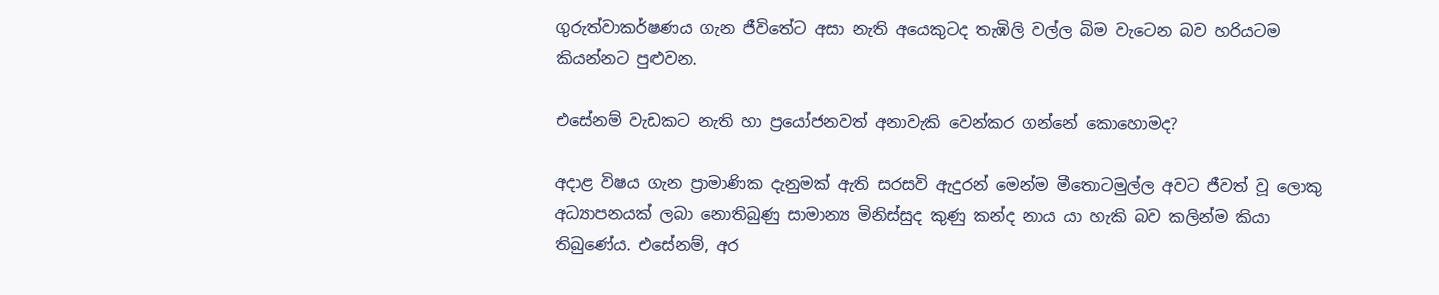ගුරුත්වාකර්ෂණය ගැන ජීවිතේට අසා නැති අයෙකුටද තැඹිලි වල්ල බිම වැටෙන බව හරියටම කියන්නට පුළුවන.

එසේනම් වැඩකට නැති හා ප්‍රයෝජනවත් අනාවැකි වෙන්කර ගන්නේ කොහොමද?

අදාළ විෂය ගැන ප්‍රාමාණික දැනුමක් ඇති සරසවි ඇදුරන් මෙන්ම මීතොටමුල්ල අවට ජීවත් වූ ලොකු අධ්‍යාපනයක් ලබා නොතිබුණු සාමාන්‍ය මිනිස්සුද කුණු කන්ද නාය යා හැකි බව කලින්ම කියා තිබුණේය. එසේනම්, අර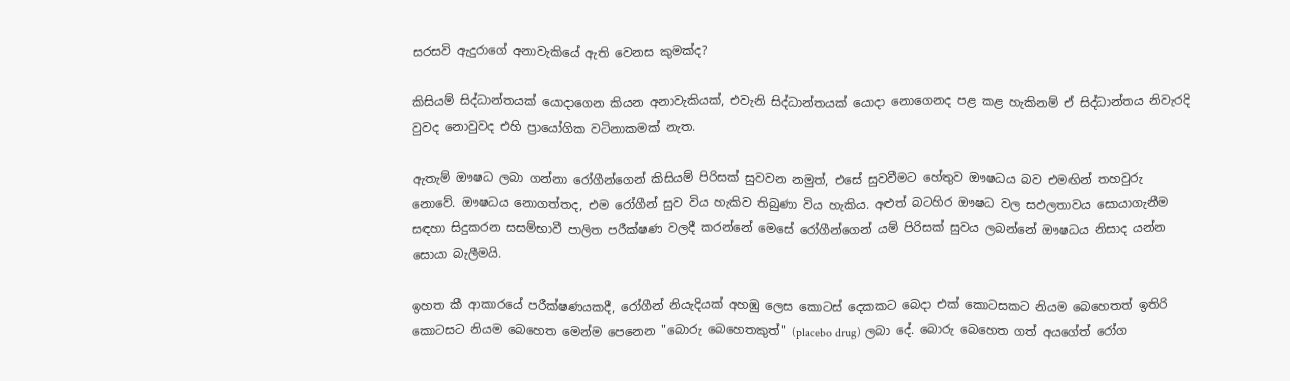සරසවි ඇදුරාගේ අනාවැකියේ ඇති වෙනස කුමක්ද?

කිසියම් සිද්ධාන්තයක් යොදාගෙන කියන අනාවැකියක්, එවැනි සිද්ධාන්තයක් යොදා නොගෙනද පළ කළ හැකිනම් ඒ සිද්ධාන්තය නිවැරදි වුවද නොවුවද එහි ප්‍රායෝගික වටිනාකමක් නැත.

ඇතැම් ඖෂධ ලබා ගන්නා රෝගීන්ගෙන් කිසියම් පිරිසක් සුවවන නමුත්, එසේ සුවවීමට හේතුව ඖෂධය බව එමඟින් තහවුරු නොවේ. ඖෂධය නොගත්තද, එම රෝගීන් සුව විය හැකිව තිබුණා විය හැකිය. අළුත් බටහිර ඖෂධ වල සඵලතාවය සොයාගැනීම සඳහා සිදුකරන සසම්භාවී පාලිත පරීක්ෂණ වලදී කරන්නේ මෙසේ රෝගීන්ගෙන් යම් පිරිසක් සුවය ලබන්නේ ඖෂධය නිසාද යන්න සොයා බැලීමයි.

ඉහත කී ආකාරයේ පරීක්ෂණයකදී, රෝගීන් නියැදියක් අහඹු ලෙස කොටස් දෙකකට බෙදා එක්‌ කොටසකට නියම බෙහෙතත් ඉතිරි කොටසට නියම බෙහෙත මෙන්ම පෙනෙන "බොරු බෙහෙතකුත්" (placebo drug) ලබා දේ. බොරු බෙහෙත ගත් අයගේත් රෝග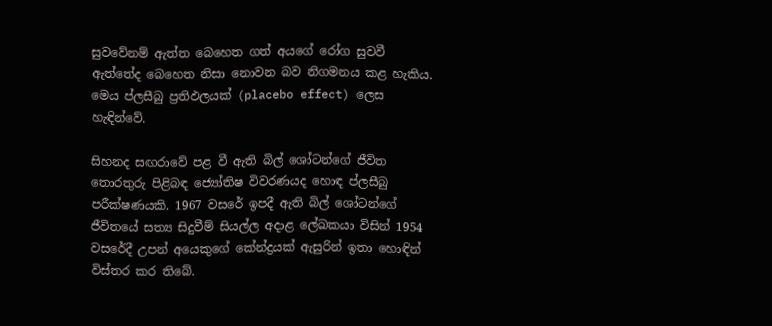සුවවේනම් ඇත්ත බෙහෙත ගත් අයගේ රෝග සුවවී ඇත්තේද බෙහෙත නිසා නොවන බව නිගමනය කළ හැකිය. මෙය ප්ලසීබු ප්‍රතිඵලයක් (placebo effect) ලෙස හැඳින්වේ.

සිහනද සඟරාවේ පළ වී ඇති බිල් ශෝටන්ගේ ජීවිත තොරතුරු පිළිබඳ ජ්‍යෝතිෂ විවරණයද හොඳ ප්ලසීබු පරීක්ෂණයකි. 1967 වසරේ ඉපදී ඇති බිල් ශෝටන්ගේ ජීවිතයේ සත්‍ය සිදුවීම් සියල්ල අදාළ ලේඛකයා විසින් 1954 වසරේදී උපන් අයෙකුගේ කේන්ද්‍රයක් ඇසුරින් ඉතා හොඳින් විස්තර කර තිබේ.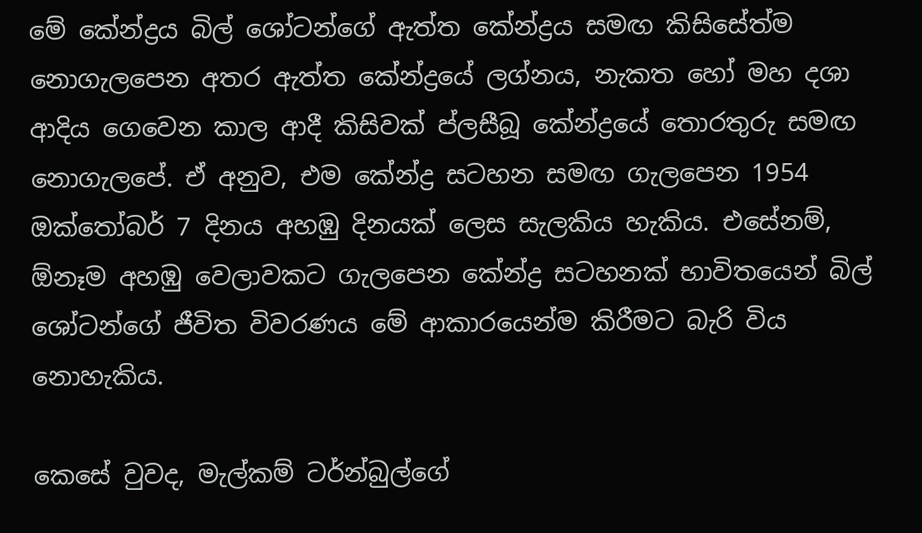මේ කේන්ද්‍රය බිල් ශෝටන්ගේ ඇත්ත කේන්ද්‍රය සමඟ කිසිසේත්ම නොගැලපෙන අතර ඇත්ත කේන්ද්‍රයේ ලග්නය, නැකත හෝ මහ දශා ආදිය ගෙවෙන කාල ආදී කිසිවක් ප්ලසීබූ කේන්ද්‍රයේ තොරතුරු සමඟ නොගැලපේ. ඒ අනුව, එම කේන්ද්‍ර සටහන සමඟ ගැලපෙන 1954 ඔක්තෝබර් 7 දිනය අහඹු දිනයක් ලෙස සැලකිය හැකිය. එසේනම්, ඕනෑම අහඹු වෙලාවකට ගැලපෙන කේන්ද්‍ර සටහනක් භාවිතයෙන් බිල් ශෝටන්ගේ ජීවිත විවරණය මේ ආකාරයෙන්ම කිරීමට බැරි විය නොහැකිය.

කෙසේ වුවද, මැල්කම් ටර්න්බුල්ගේ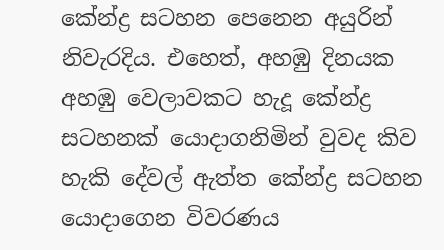කේන්ද්‍ර සටහන පෙනෙන අයුරින් නිවැරදිය. එහෙත්, අහඹු දිනයක අහඹු වෙලාවකට හැදූ කේන්ද්‍ර සටහනක් යොදාගනිමින් වුවද කිව හැකි දේවල් ඇත්ත කේන්ද්‍ර සටහන යොදාගෙන විවරණය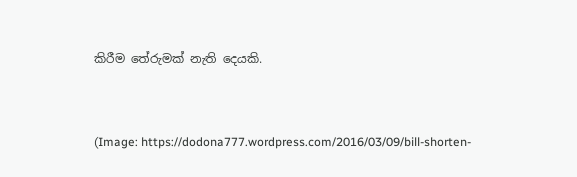කිරීම තේරුමක් නැති දෙයකි.


(Image: https://dodona777.wordpress.com/2016/03/09/bill-shorten-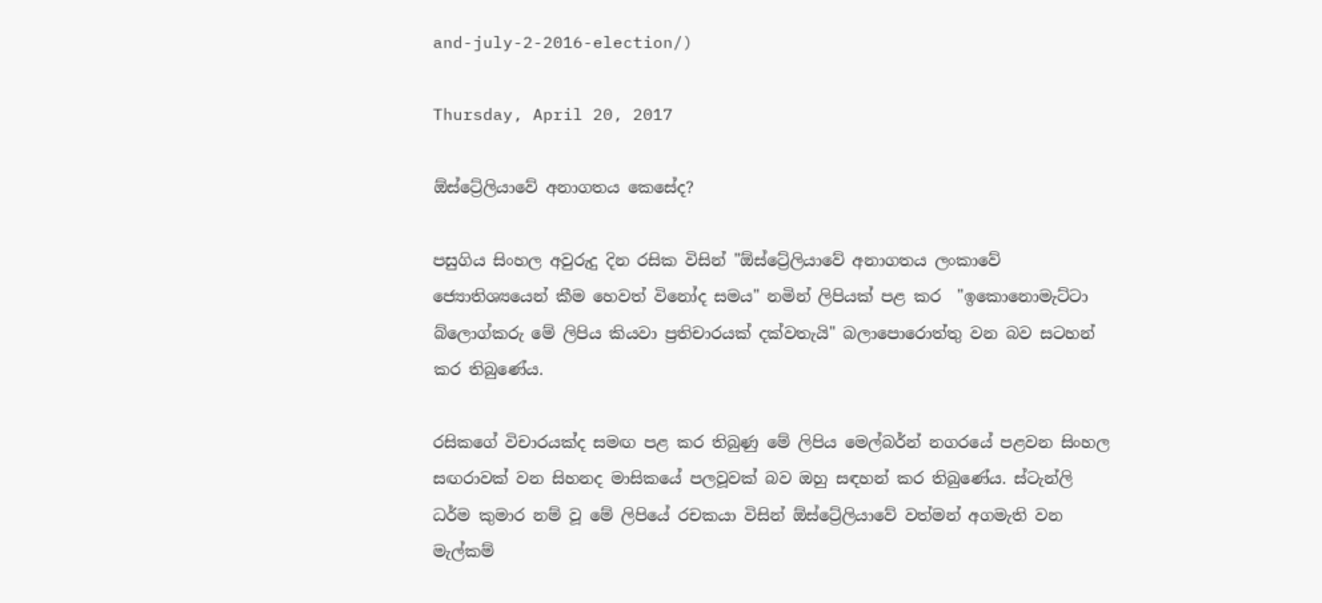and-july-2-2016-election/)

Thursday, April 20, 2017

ඕස්ට්‍රේලියාවේ අනාගතය කෙසේද?

පසුගිය සිංහල අවුරුදු දින රසික විසින් "ඕස්ට්‍රේලියාවේ අනාගතය ලංකාවේ ජ්‍යොතිශ්‍යයෙන් කීම හෙවත් විනෝද සමය" නමින් ලිපියක් පළ කර  "ඉකොනොමැට්ටා බ්ලොග්කරු මේ ලිපිය කියවා ප්‍රතිචාරයක් දක්වතැයි" බලාපොරොත්තු වන බව සටහන් කර තිබුණේය.

රසිකගේ විචාරයක්ද සමඟ පළ කර තිබුණු මේ ලිපිය මෙල්බර්න් නගරයේ පළවන සිංහල සඟරාවක් වන සිහනද මාසිකයේ පලවූවක් බව ඔහු සඳහන් කර තිබුණේය. ස්ටැන්ලි ධර්ම කුමාර නම් වූ මේ ලිපියේ රචකයා විසින් ඕස්ට්‍රේලියාවේ වත්මන් අගමැති වන මැල්කම්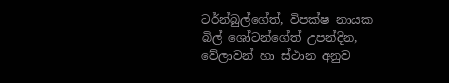ටර්න්බුල්ගේත්, විපක්ෂ නායක බිල් ශෝටන්ගේත් උපන්දින, වේලාවන් හා ස්ථාන අනුව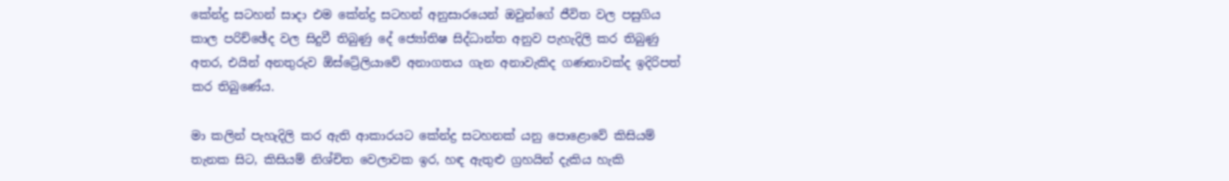කේන්ද්‍ර සටහන් සාදා එම කේන්ද්‍ර සටහන් අනුසාරයෙන් ඔවුන්ගේ ජීවිත වල පසුගිය කාල පරිච්ඡේද වල සිදුවී තිබුණු දේ ජ්‍යෝතිෂ සිද්ධාන්ත අනුව පැහැදිලි කර තිබුණු අතර, එයින් අනතුරුව ඕස්ට්‍රේලියාවේ අනාගතය ගැන අනාවැකිද ගණනාවක්ද ඉදිරිපත් කර තිබුණේය.

මා කලින් පැහැදිලි කර ඇති ආකාරයට කේන්ද්‍ර සටහනක් යනු පොළොවේ කිසියම් තැනක සිට, කිසියම් නිශ්චිත වෙලාවක ඉර, හඳ ඇතුළු ග්‍රහයින් දැකිය හැකි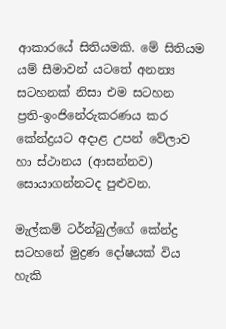ආකාරයේ සිතියමකි. මේ සිතියම යම් සීමාවන් යටතේ අනන්‍ය සටහනක් නිසා එම සටහන ප්‍රති-ඉංජිනේරුකරණය කර කේන්ද්‍රයට අදාළ උපන් වේලාව හා ස්ථානය (ආසන්නව) සොයාගන්නටද පුළුවන.

මැල්කම් ටර්න්බුල්ගේ කේන්ද්‍ර සටහනේ මුද්‍රණ දෝෂයක් විය හැකි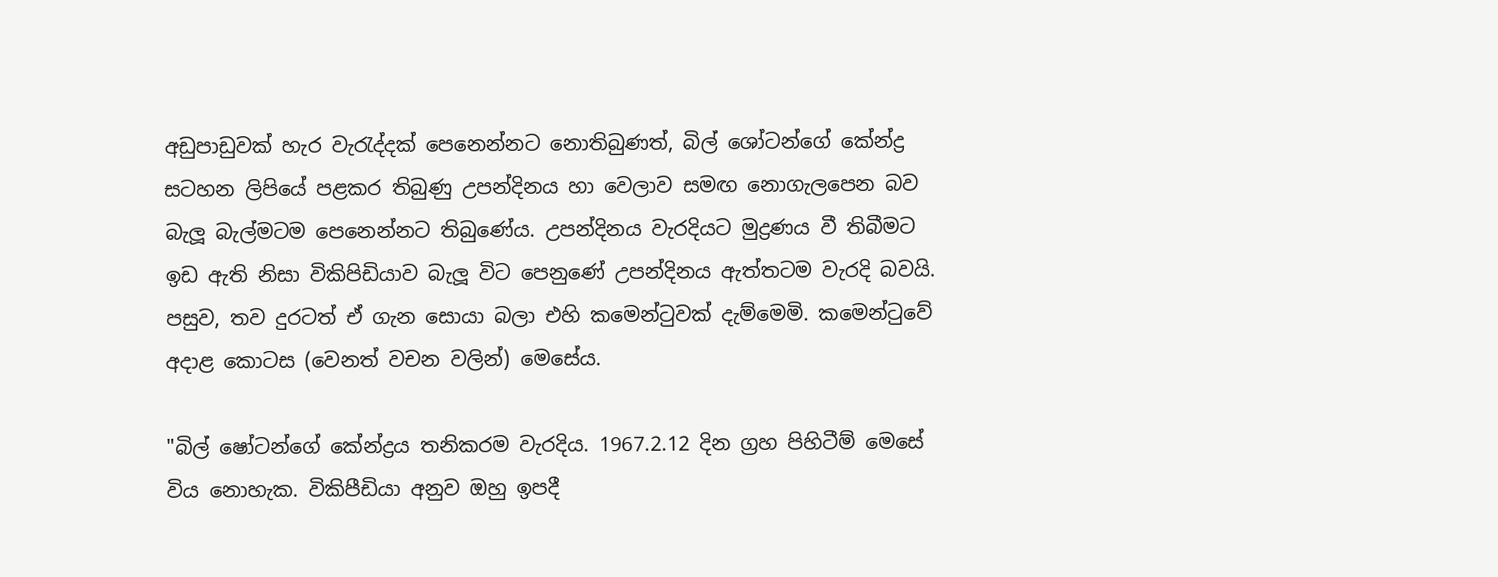අඩුපාඩුවක් හැර වැරැද්දක් පෙනෙන්නට නොතිබුණත්, බිල් ශෝටන්ගේ කේන්ද්‍ර සටහන ලිපියේ පළකර තිබුණු උපන්දිනය හා වෙලාව සමඟ නොගැලපෙන බව බැලූ බැල්මටම පෙනෙන්නට තිබුණේය. උපන්දිනය වැරදියට මුද්‍රණය වී තිබීමට ඉඩ ඇති නිසා විකිපිඩියාව බැලූ විට පෙනුණේ උපන්දිනය ඇත්තටම වැරදි බවයි. පසුව, තව දුරටත් ඒ ගැන සොයා බලා එහි කමෙන්ටුවක් දැම්මෙමි. කමෙන්ටුවේ අදාළ කොටස (වෙනත් වචන වලින්) මෙසේය.

"බිල් ෂෝටන්ගේ කේන්ද්‍රය තනිකරම වැරදිය. 1967.2.12 දින ග්‍රහ පිහිටීම් මෙසේ විය නොහැක. විකිපීඩියා අනුව ඔහු ඉපදී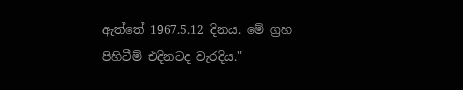ඇත්තේ 1967.5.12 දිනය. මේ ග්‍රහ පිහිටීම් එදිනටද වැරදිය."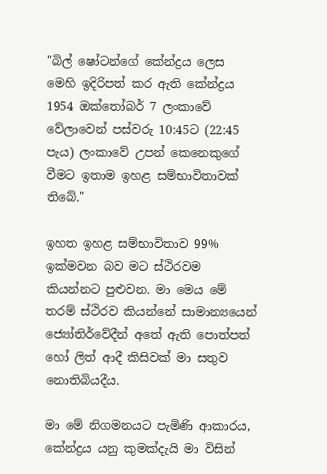"බිල් ෂෝටන්ගේ කේන්ද්‍රය ලෙස මෙහි ඉදිරිපත් කර ඇති කේන්ද්‍රය 1954 ඔක්තෝබර් 7 ලංකාවේ වේලාවෙන් පස්වරු 10:45ට (22:45 පැය) ලංකාවේ උපන් කෙනෙකුගේ වීමට ඉතාම ඉහළ සම්භාවිතාවක් තිබේ."

ඉහත ඉහළ සම්භාවිතාව 99% ඉක්මවන බව මට ස්ථිරවම කියන්නට පුළුවන. මා මෙය මේ තරම් ස්ථිරව කියන්නේ සාමාන්‍යයෙන් ජ්‍යෝතිර්වේදීන් අතේ ඇති පොත්පත් හෝ ලිත් ආදී කිසිවක් මා සතුව නොතිබියදීය.

මා මේ නිගමනයට පැමිණි ආකාරය, කේන්ද්‍රය යනු කුමක්දැයි මා විසින්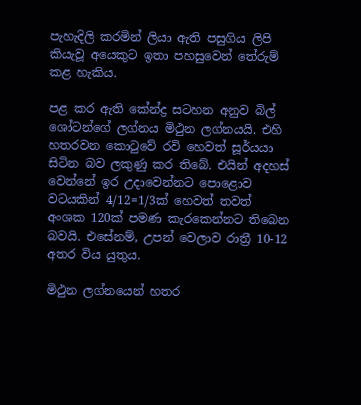පැහැදිලි කරමින් ලියා ඇති පසුගිය ලිපි කියැවූ අයෙකුට ඉතා පහසුවෙන් තේරුම් කළ හැකිය.

පළ කර ඇති කේන්ද්‍ර සටහන අනුව බිල් ශෝටන්ගේ ලග්නය මිථුන ලග්නයයි. එහි හතරවන කොටුවේ රවි හෙවත් සූර්යයා සිටින බව ලකුණු කර තිබේ. එයින් අදහස් වෙන්නේ ඉර උදාවෙන්නට පොළොව වටයකින් 4/12=1/3ක් හෙවත් තවත් අංශක 120ක් පමණ කැරකෙන්නට තිබෙන බවයි. එසේනම්, උපන් වෙලාව රාත්‍රී 10-12 අතර විය යුතුය.

මිථුන ලග්නයෙන් හතර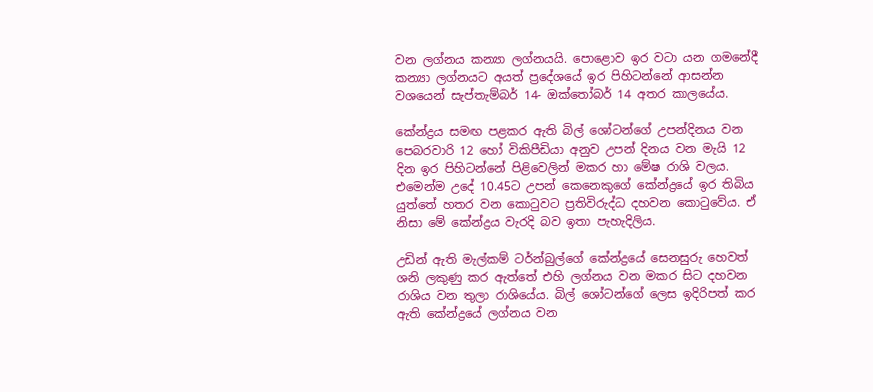වන ලග්නය කන්‍යා ලග්නයයි. පොළොව ඉර වටා යන ගමනේදී කන්‍යා ලග්නයට අයත් ප්‍රදේශයේ ඉර පිහිටන්නේ ආසන්න වශයෙන් සැප්තැම්බර් 14- ඔක්තෝබර් 14 අතර කාලයේය.

කේන්ද්‍රය සමඟ පළකර ඇති බිල් ශෝටන්ගේ උපන්දිනය වන පෙබරවාරි 12 හෝ විකිපීඩියා අනුව උපන් දිනය වන මැයි 12 දින ඉර පිහිටන්නේ පිළිවෙලින් මකර හා මේෂ රාශි වලය. එමෙන්ම උදේ 10.45ට උපන් කෙනෙකුගේ කේන්ද්‍රයේ ඉර තිබිය යුත්තේ හතර වන කොටුවට ප්‍රතිවිරුද්ධ දහවන කොටුවේය. ඒ නිසා මේ කේන්ද්‍රය වැරදි බව ඉතා පැහැදිලිය.

උඩින් ඇති මැල්කම් ටර්න්බුල්ගේ කේන්ද්‍රයේ සෙනසුරු හෙවත් ශනි ලකුණු කර ඇත්තේ එහි ලග්නය වන මකර සිට දහවන රාශිය වන තුලා රාශියේය. බිල් ශෝටන්ගේ ලෙස ඉදිරිපත් කර ඇති කේන්ද්‍රයේ ලග්නය වන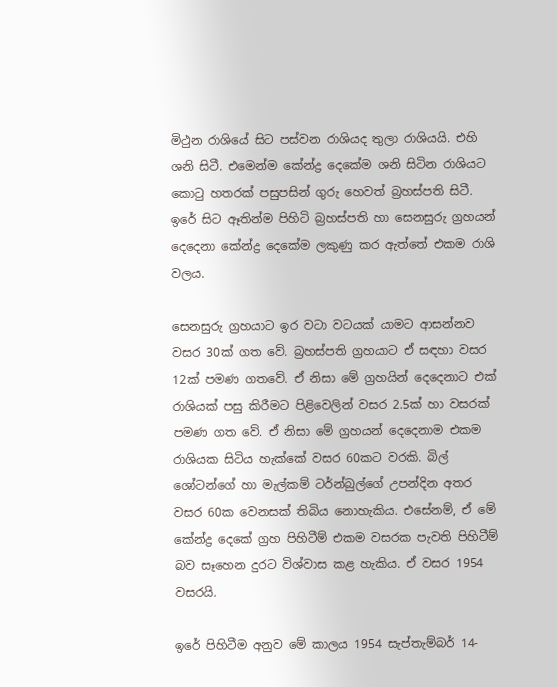මිථුන රාශියේ සිට පස්වන රාශියද තුලා රාශියයි. එහි ශනි සිටී. එමෙන්ම කේන්ද්‍ර දෙකේම ශනි සිටින රාශියට කොටු හතරක් පසුපසින් ගුරු හෙවත් බ්‍රහස්පති සිටී. ඉරේ සිට ඈතින්ම පිහිටි බ්‍රහස්පති හා සෙනසුරු ග්‍රහයන් දෙදෙනා කේන්ද්‍ර දෙකේම ලකුණු කර ඇත්තේ එකම රාශි වලය.

සෙනසුරු ග්‍රහයාට ඉර වටා වටයක් යාමට ආසන්නව වසර 30ක් ගත වේ. බ්‍රහස්පති ග්‍රහයාට ඒ සඳහා වසර 12ක් පමණ ගතවේ. ඒ නිසා මේ ග්‍රහයින් දෙදෙනාට එක් රාශියක් පසු කිරීමට පිළිවෙලින් වසර 2.5ක් හා වසරක් පමණ ගත වේ. ඒ නිසා මේ ග්‍රහයන් දෙදෙනාම එකම රාශියක සිටිය හැක්කේ වසර 60කට වරකි. බිල් ශෝටන්ගේ හා මැල්කම් ටර්න්බුල්ගේ උපන්දින අතර වසර 60ක වෙනසක් තිබිය නොහැකිය. එසේනම්, ඒ මේ කේන්ද්‍ර දෙකේ ග්‍රහ පිහිටීම් එකම වසරක පැවති පිහිටීම් බව සෑහෙන දුරට විශ්වාස කළ හැකිය. ඒ වසර 1954 වසරයි.

ඉරේ පිහිටීම අනුව මේ කාලය 1954 සැප්තැම්බර් 14-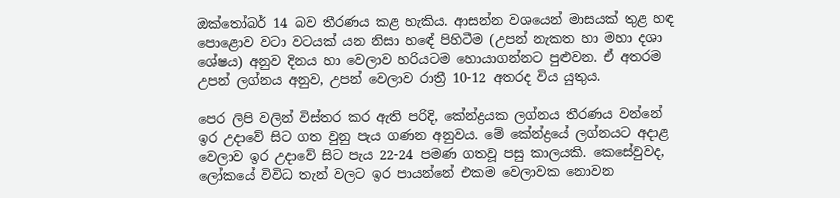ඔක්තෝබර් 14 බව තීරණය කළ හැකිය. ආසන්න වශයෙන් මාසයක් තුළ හඳ පොළොව වටා වටයක් යන නිසා හඳේ පිහිටීම (උපන් නැකත හා මහා දශා ශේෂය) අනුව දිනය හා වෙලාව හරියටම හොයාගන්නට පුළුවන. ඒ අතරම උපන් ලග්නය අනුව, උපන් වෙලාව රාත්‍රී 10-12 අතරද විය යුතුය.

පෙර ලිපි වලින් විස්තර කර ඇති පරිදි, කේන්ද්‍රයක ලග්නය තීරණය වන්නේ ඉර උදාවේ සිට ගත වුනු පැය ගණන අනුවය. මේ කේන්ද්‍රයේ ලග්නයට අදාළ වෙලාව ඉර උදාවේ සිට පැය 22-24 පමණ ගතවූ පසු කාලයකි. කෙසේවුවද, ලෝකයේ විවිධ තැන් වලට ඉර පායන්නේ එකම වෙලාවක නොවන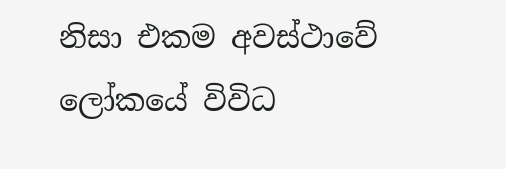නිසා එකම අවස්ථාවේ ලෝකයේ විවිධ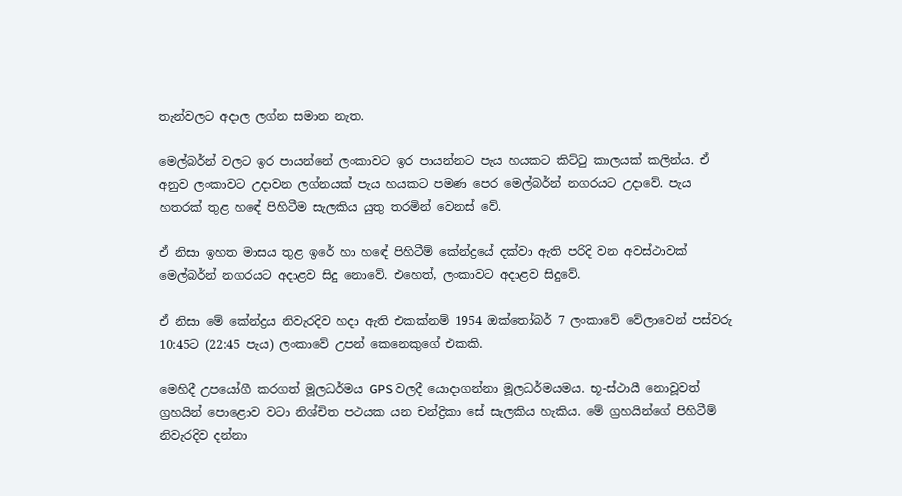තැන්වලට අදාල ලග්න සමාන නැත.

මෙල්බර්න් වලට ඉර පායන්නේ ලංකාවට ඉර පායන්නට පැය හයකට කිට්ටු කාලයක් කලින්ය. ඒ අනුව ලංකාවට උදාවන ලග්නයක් පැය හයකට පමණ පෙර මෙල්බර්න් නගරයට උදාවේ. පැය හතරක් තුළ හඳේ පිහිටීම සැලකිය යුතු තරමින් වෙනස් වේ.

ඒ නිසා ඉහත මාසය තුළ ඉරේ හා හඳේ පිහිටීම් කේන්ද්‍රයේ දක්වා ඇති පරිදි වන අවස්ථාවක් මෙල්බර්න් නගරයට අදාළව සිදු නොවේ. එහෙත්, ලංකාවට අදාළව සිදුවේ.

ඒ නිසා මේ කේන්ද්‍රය නිවැරදිව හදා ඇති එකක්නම් 1954 ඔක්තෝබර් 7 ලංකාවේ වේලාවෙන් පස්වරු 10:45ට (22:45 පැය) ලංකාවේ උපන් කෙනෙකුගේ එකකි.

මෙහිදී උපයෝගී කරගත් මූලධර්මය GPS වලදී යොදාගන්නා මූලධර්මයමය. භූ-ස්ථායී නොවූවත් ග්‍රහයින් පොළොව වටා නිශ්චිත පථයක යන චන්ද්‍රිකා සේ සැලකිය හැකිය. මේ ග්‍රහයින්ගේ පිහිටීම් නිවැරදිව දන්නා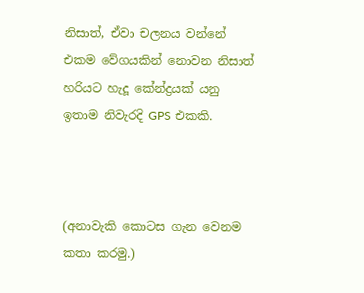නිසාත්, ඒවා චලනය වන්නේ එකම වේගයකින් නොවන නිසාත් හරියට හැදූ කේන්ද්‍රයක් යනු ඉතාම නිවැරදි GPS එකකි.



(අනාවැකි කොටස ගැන වෙනම කතා කරමු.)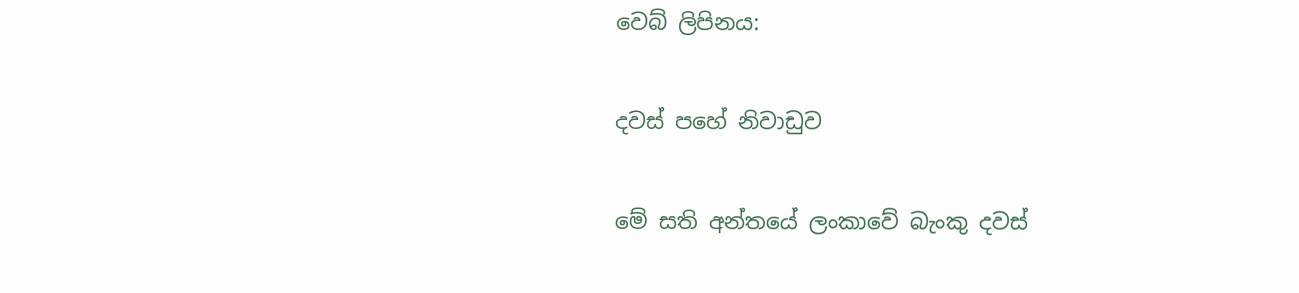වෙබ් ලිපිනය:

දවස් පහේ නිවාඩුව

මේ සති අන්තයේ ලංකාවේ බැංකු දවස්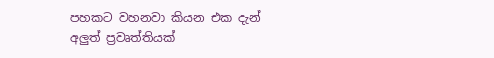පහකට වහනවා කියන එක දැන් අලුත් ප්‍රවෘත්තියක්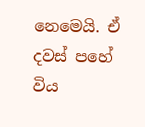නෙමෙයි. ඒ දවස් පහේ විය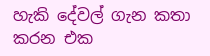හැකි දේවල් ගැන කතා කරන එක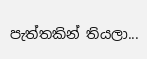පැත්තකින් තියලා...